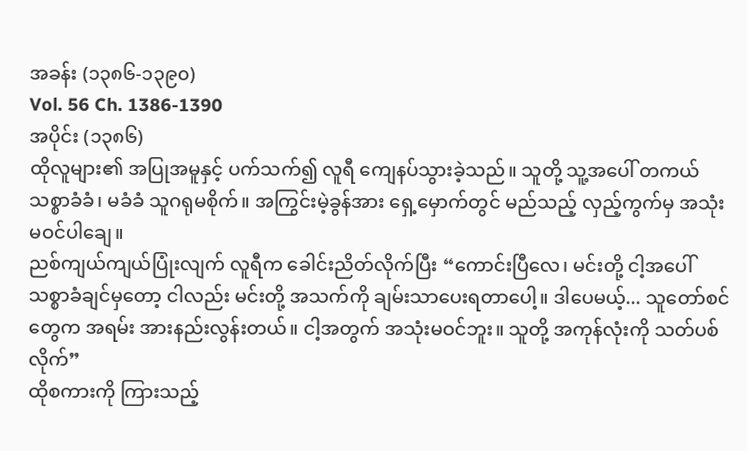အခန်း (၁၃၈၆-၁၃၉၀)
Vol. 56 Ch. 1386-1390
အပိုင်း (၁၃၈၆)
ထိုလူများ၏ အပြုအမူနှင့် ပက်သက်၍ လူရီ ကျေနပ်သွားခဲ့သည်။ သူတို့ သူ့အပေါ် တကယ် သစ္စာခံခံ၊ မခံခံ သူဂရုမစိုက်။ အကြွင်းမဲ့ခွန်အား ရှေ့မှောက်တွင် မည်သည့် လှည့်ကွက်မှ အသုံးမဝင်ပါချေ။
ညစ်ကျယ်ကျယ်ပြုံးလျက် လူရီက ခေါင်းညိတ်လိုက်ပြီး “ကောင်းပြီလေ၊ မင်းတို့ ငါ့အပေါ် သစ္စာခံချင်မှတော့ ငါလည်း မင်းတို့ အသက်ကို ချမ်းသာပေးရတာပေါ့။ ဒါပေမယ့်... သူတော်စင်တွေက အရမ်း အားနည်းလွန်းတယ်။ ငါ့အတွက် အသုံးမဝင်ဘူး။ သူတို့ အကုန်လုံးကို သတ်ပစ်လိုက်”
ထိုစကားကို ကြားသည့်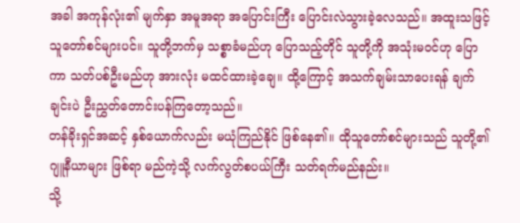အခါ အကုန်လုံး၏ မျက်နှာ အမူအရာ အပြောင်းကြီး ပြောင်းလဲသွားခဲ့လေသည်။ အထူးသဖြင့် သူတော်စင်များပင်။ သူတို့ဘက်မှ သစ္စာခံမည်ဟု ပြောသည့်တိုင် သူတို့ကို အသုံးမဝင်ဟု ပြောကာ သတ်ပစ်ဦးမည်ဟု အားလုံး မထင်ထားခဲ့ချေ။ ထို့ကြောင့် အသက်ချမ်းသာပေးရန် ချက်ချင်းပဲ ဦးညွှတ်တောင်းပန်ကြတော့သည်။
တန်ခိုးရှင်အဆင့် နှစ်ယောက်လည်း မယုံကြည်နိုင် ဖြစ်နေ၏။ ထိုသူတော်စင်များသည် သူတို့၏ ဂျူနီယာများ ဖြစ်ရာ မည်ကဲ့သို့ လက်လွတ်စပယ်ကြီး သတ်ရက်မည်နည်း။
သို့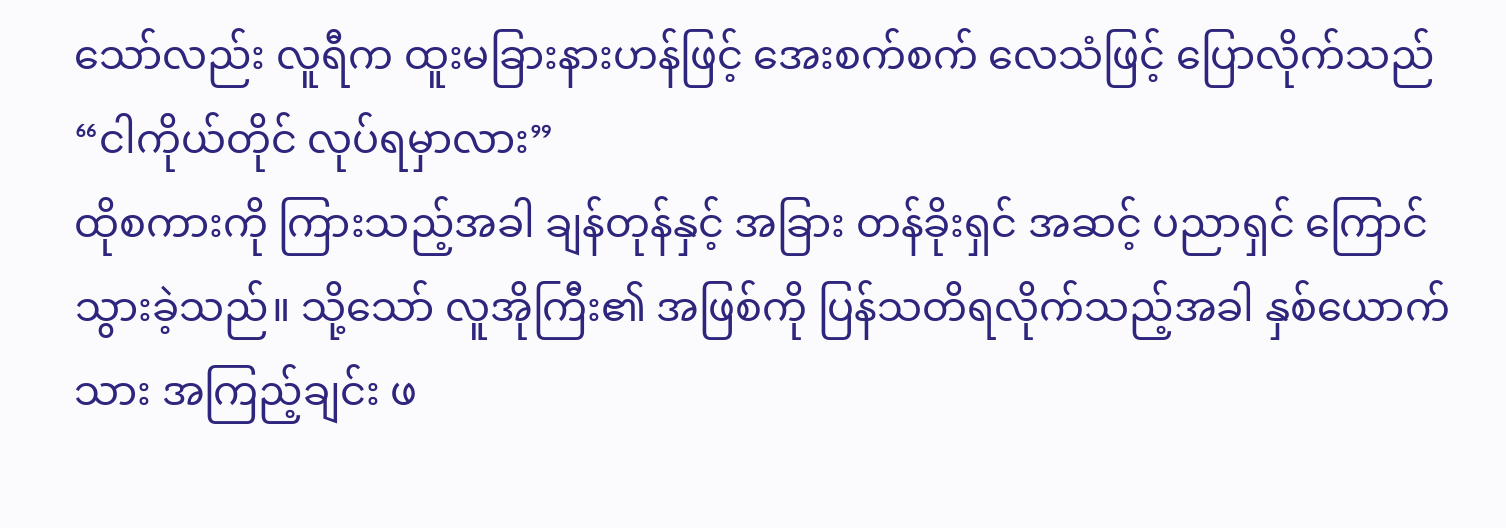သော်လည်း လူရီက ထူးမခြားနားဟန်ဖြင့် အေးစက်စက် လေသံဖြင့် ပြောလိုက်သည် “ငါကိုယ်တိုင် လုပ်ရမှာလား”
ထိုစကားကို ကြားသည့်အခါ ချန်တုန်နှင့် အခြား တန်ခိုးရှင် အဆင့် ပညာရှင် ကြောင်သွားခဲ့သည်။ သို့သော် လူအိုကြီး၏ အဖြစ်ကို ပြန်သတိရလိုက်သည့်အခါ နှစ်ယောက်သား အကြည့်ချင်း ဖ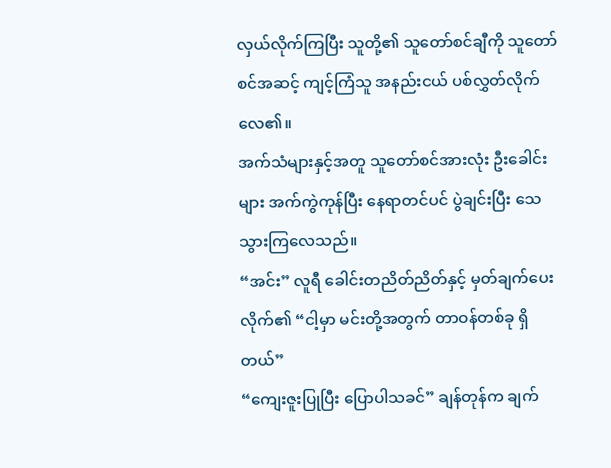လှယ်လိုက်ကြပြီး သူတို့၏ သူတော်စင်ချီကို သူတော်စင်အဆင့် ကျင့်ကြံသူ အနည်းငယ် ပစ်လွှတ်လိုက်လေ၏။
အက်သံများနှင့်အတူ သူတော်စင်အားလုံး ဦးခေါင်းများ အက်ကွဲကုန်ပြီး နေရာတင်ပင် ပွဲချင်းပြီး သေသွားကြလေသည်။
“အင်း” လူရီ ခေါင်းတညိတ်ညိတ်နှင့် မှတ်ချက်ပေးလိုက်၏ “ငါ့မှာ မင်းတို့အတွက် တာဝန်တစ်ခု ရှိတယ်”
“ကျေးဇူးပြုပြီး ပြောပါသခင်” ချန်တုန်က ချက်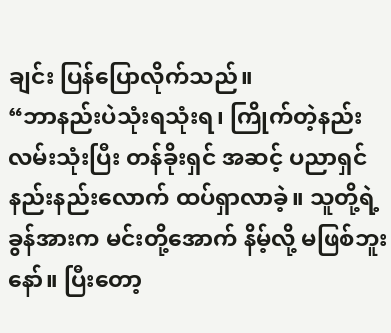ချင်း ပြန်ပြောလိုက်သည်။
“ဘာနည်းပဲသုံးရသုံးရ၊ ကြိုက်တဲ့နည်းလမ်းသုံးပြီး တန်ခိုးရှင် အဆင့် ပညာရှင် နည်းနည်းလောက် ထပ်ရှာလာခဲ့။ သူတို့ရဲ့ ခွန်အားက မင်းတို့အောက် နိမ့်လို့ မဖြစ်ဘူးနော်။ ပြီးတော့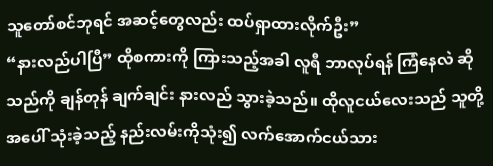သူတော်စင်ဘုရင် အဆင့်တွေလည်း ထပ်ရှာထားလိုက်ဦး”
“နားလည်ပါပြီ” ထိုစကားကို ကြားသည့်အခါ လူရီ ဘာလုပ်ရန် ကြံနေလဲ ဆိုသည်ကို ချန်တုန် ချက်ချင်း နားလည် သွားခဲ့သည်။ ထိုလူငယ်လေးသည် သူတို့အပေါ် သုံးခဲ့သည့် နည်းလမ်းကိုသုံး၍ လက်အောက်ငယ်သား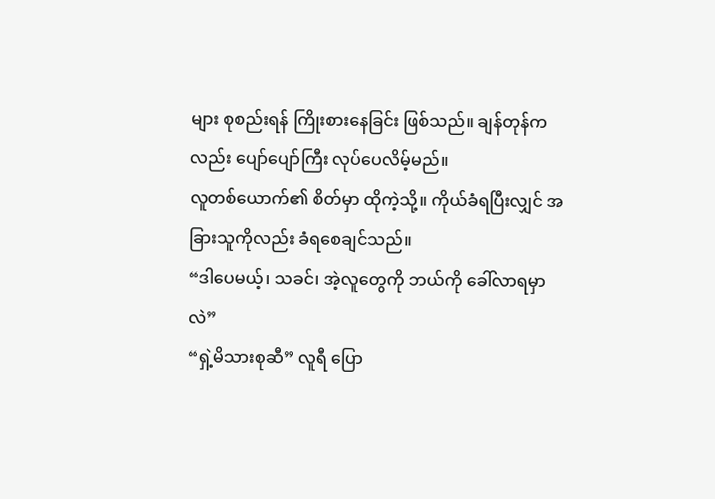များ စုစည်းရန် ကြိုးစားနေခြင်း ဖြစ်သည်။ ချန်တုန်ကလည်း ပျော်ပျော်ကြီး လုပ်ပေလိမ့်မည်။
လူတစ်ယောက်၏ စိတ်မှာ ထိုကဲ့သို့။ ကိုယ်ခံရပြီးလျှင် အခြားသူကိုလည်း ခံရစေချင်သည်။
“ဒါပေမယ့်၊ သခင်၊ အဲ့လူတွေကို ဘယ်ကို ခေါ်လာရမှာလဲ”
“ရှဲ့မိသားစုဆီ” လူရီ ပြော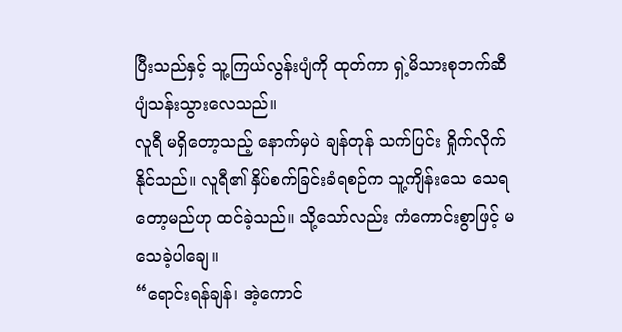ပြီးသည်နှင့် သူ့ကြယ်လွန်းပျံကို ထုတ်ကာ ရှဲ့မိသားစုဘက်ဆီ ပျံသန်းသွားလေသည်။
လူရီ မရှိတော့သည့် နောက်မှပဲ ချန်တုန် သက်ပြင်း ရှိုက်လိုက်နိုင်သည်။ လူရီ၏ နှိပ်စက်ခြင်းခံရစဉ်က သူ့ကျိန်းသေ သေရတော့မည်ဟု ထင်ခဲ့သည်။ သို့သော်လည်း ကံကောင်းစွာဖြင့် မသေခဲ့ပါချေ။
“ရောင်းရန်ချန်၊ အဲ့ကောင်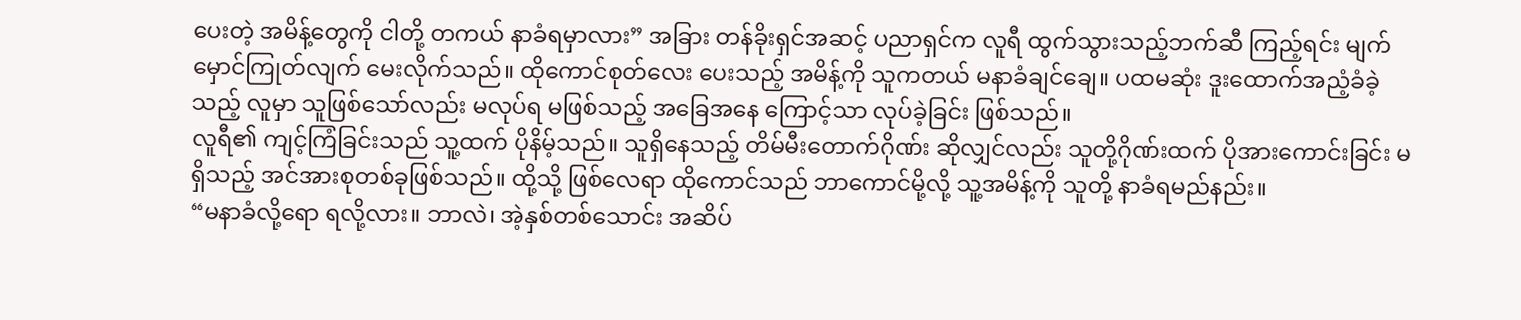ပေးတဲ့ အမိန့်တွေကို ငါတို့ တကယ် နာခံရမှာလား” အခြား တန်ခိုးရှင်အဆင့် ပညာရှင်က လူရီ ထွက်သွားသည့်ဘက်ဆီ ကြည့်ရင်း မျက်မှောင်ကြုတ်လျက် မေးလိုက်သည်။ ထိုကောင်စုတ်လေး ပေးသည့် အမိန့်ကို သူကတယ် မနာခံချင်ချေ။ ပထမဆုံး ဒူးထောက်အညံ့ခံခဲ့သည့် လူမှာ သူဖြစ်သော်လည်း မလုပ်ရ မဖြစ်သည့် အခြေအနေ ကြောင့်သာ လုပ်ခဲ့ခြင်း ဖြစ်သည်။
လူရီ၏ ကျင့်ကြံခြင်းသည် သူ့ထက် ပိုနိမ့်သည်။ သူရှိနေသည့် တိမ်မီးတောက်ဂိုဏ်း ဆိုလျှင်လည်း သူတို့ဂိုဏ်းထက် ပိုအားကောင်းခြင်း မရှိသည့် အင်အားစုတစ်ခုဖြစ်သည်။ ထို့သို့ ဖြစ်လေရာ ထိုကောင်သည် ဘာကောင်မို့လို့ သူ့အမိန့်ကို သူတို့ နာခံရမည်နည်း။
“မနာခံလို့ရော ရလို့လား။ ဘာလဲ၊ အဲ့နှစ်တစ်သောင်း အဆိပ်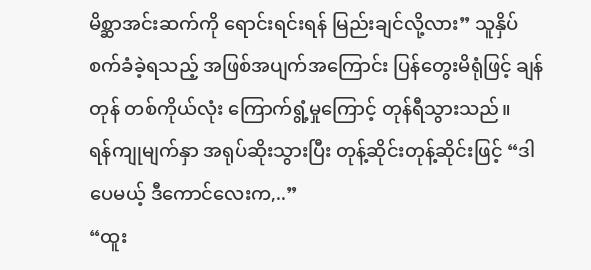မိစ္ဆာအင်းဆက်ကို ရောင်းရင်းရန် မြည်းချင်လို့လား” သူနှိပ်စက်ခံခဲ့ရသည့် အဖြစ်အပျက်အကြောင်း ပြန်တွေးမိရုံဖြင့် ချန်တုန် တစ်ကိုယ်လုံး ကြောက်ရွံ့မှုကြောင့် တုန်ရီသွားသည်။
ရန်ကျုမျက်နှာ အရုပ်ဆိုးသွားပြီး တုန့်ဆိုင်းတုန့်ဆိုင်းဖြင့် “ဒါပေမယ့် ဒီကောင်လေးက,..”
“ထူး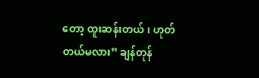တော့ ထူးဆန်းတယ်၊ ဟုတ်တယ်မလား” ချန်တုန်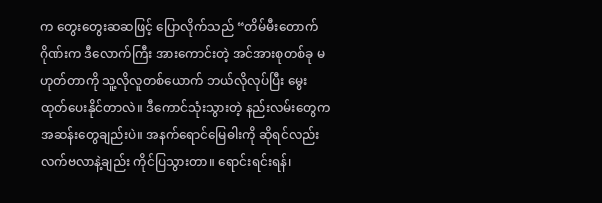က တွေးတွေးဆဆဖြင့် ပြောလိုက်သည် “တိမ်မီးတောက်ဂိုဏ်းက ဒီလောက်ကြီး အားကောင်းတဲ့ အင်အားစုတစ်ခု မဟုတ်တာကို သူ့လိုလူတစ်ယောက် ဘယ်လိုလုပ်ပြီး မွေးထုတ်ပေးနိုင်တာလဲ။ ဒီကောင်သုံးသွားတဲ့ နည်းလမ်းတွေက အဆန်းတွေချည်းပဲ။ အနက်ရောင်မြေဓါးကို ဆိုရင်လည်း လက်ဗလာနဲ့ချည်း ကိုင်ပြသွားတာ။ ရောင်းရင်းရန်၊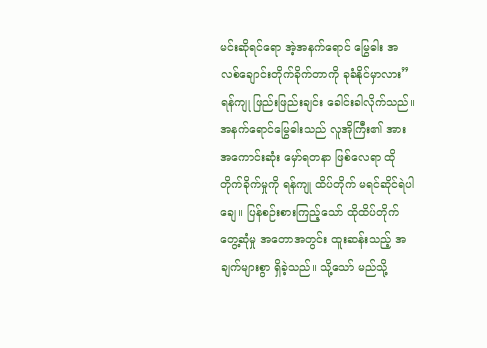မင်းဆိုရင်ရော အဲ့အနက်ရောင် မြွေဓါး အလစ်ချောင်းတိုက်ခိုက်တာကို ခုခံနိုင်မှာလား”
ရန်ကျု ဖြည်းဖြည်းချင်း ခေါင်းခါလိုက်သည်။ အနက်ရောင်မြွေဓါးသည် လူအိုကြီး၏ အားအကောင်းဆုံး မှော်ရတနာ ဖြစ်လေရာ ထိုတိုက်ခိုက်မှုကို ရန်ကျု ထိပ်တိုက် မရင်ဆိုင်ရဲပါချေ။ ပြန်စဉ်းစားကြည့်သော် ထိုထိပ်တိုက် တွေ့ဆုံမှု အတောအတွင်း ထူးဆန်းသည့် အချက်များစွာ ရှိခဲ့သည်။ သို့သော် မည်သို့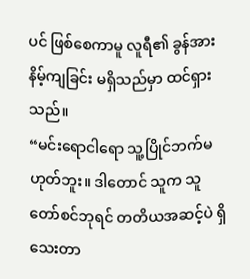ပင် ဖြစ်စေကာမူ လူရီ၏ ခွန်အား နိမ့်ကျခြင်း မရှိသည်မှာ ထင်ရှားသည်။
“မင်းရောငါရော သူ့ပြိုင်ဘက်မဟုတ်ဘူး။ ဒါတောင် သူက သူတော်စင်ဘုရင် တတိယအဆင့်ပဲ ရှိသေးတာ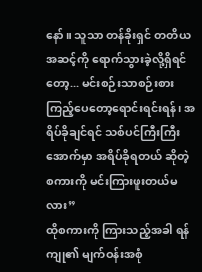နော်။ သူသာ တန်ခိုးရှင် တတိယအဆင့်ကို ရောက်သွားခဲ့လို့ရှိရင်တော့... မင်းစဉ်းသာစဉ်းစား ကြည့်ပေတော့ရောင်းရင်းရန်၊ အရိပ်ခိုချင်ရင် သစ်ပင်ကြီးကြီးအောက်မှာ အရိပ်ခိုရတယ် ဆိုတဲ့ စကားကို မင်းကြားဖူးတယ်မလား”
ထိုစကားကို ကြားသည့်အခါ ရန်ကျု၏ မျက်ဝန်းအစုံ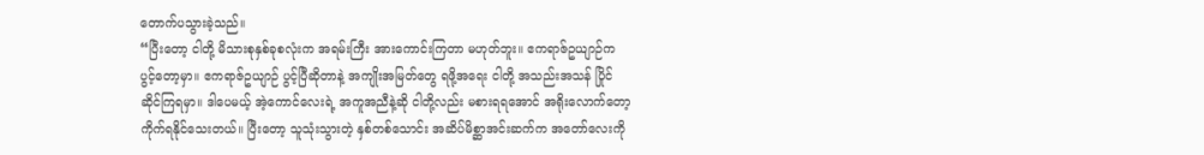တောက်ပသွားခဲ့သည်။
“ပြီးတော့ ငါတို့ မိသားစုနှစ်ခုစလုံးက အရမ်းကြီး အားကောင်းကြတာ မဟုတ်ဘူး။ ဧကရာဇ်ဥယျာဉ်က ပွင့်တော့မှာ။ ဧကရာဇ်ဥယျာဉ် ပွင့်ပြီဆိုတာနဲ့ အကျိုးအမြတ်တွေ ရဖို့အရေး ငါတို့ အသည်းအသန် ပြိုင်ဆိုင်ကြရမှာ။ ဒါပေမယ့် အဲ့ကောင်လေးရဲ့ အကူအညီနဲ့ဆို ငါတို့လည်း မစားရရအောင် အရိုးလောက်တော့ ကိုက်ရနိုင်သေးတယ်။ ပြီးတော့ သူသုံးသွားတဲ့ နှစ်တစ်သောင်း အဆိပ်မိစ္ဆာအင်းဆက်က အတော်လေးကို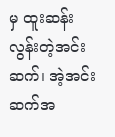မှ ထူးဆန်းလွန်းတဲ့အင်းဆက်၊ အဲ့အင်းဆက်အ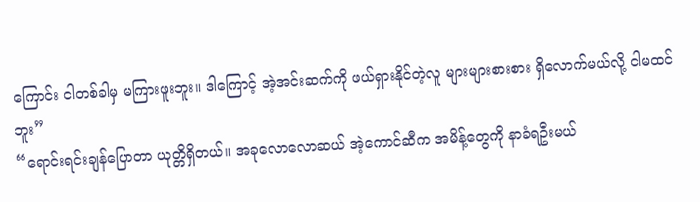ကြောင်း ငါတစ်ခါမှ မကြားဖူးဘူး။ ဒါကြောင့် အဲ့အင်းဆက်ကို ဖယ်ရှားနိုင်တဲ့လူ များများစားစား ရှိလောက်မယ်လို့ ငါမထင်ဘူး”
“ရောင်းရင်းချန်ပြောတာ ယုတ္တိရှိတယ်။ အခုလောလောဆယ် အဲ့ကောင်ဆီက အမိန့်တွေကို နာခံရဦးမယ်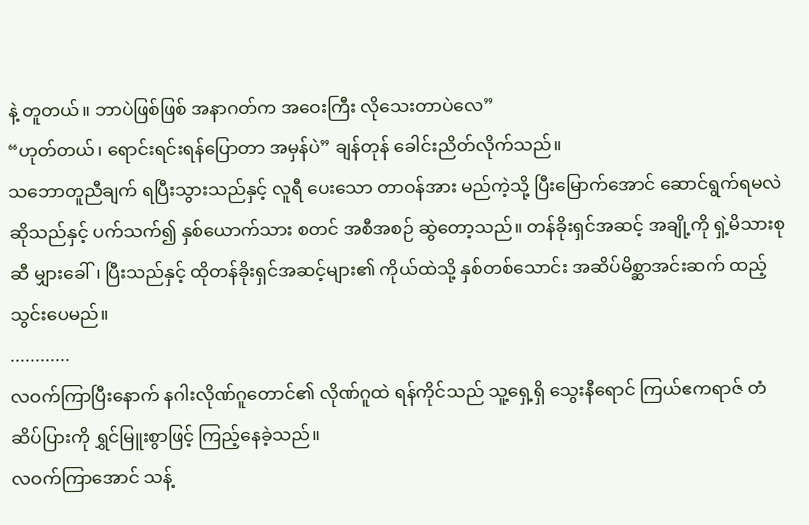နဲ့ တူတယ်။ ဘာပဲဖြစ်ဖြစ် အနာဂတ်က အဝေးကြီး လိုသေးတာပဲလေ”
“ဟုတ်တယ်၊ ရောင်းရင်းရန်ပြောတာ အမှန်ပဲ” ချန်တုန် ခေါင်းညိတ်လိုက်သည်။
သဘောတူညီချက် ရပြီးသွားသည်နှင့် လူရီ ပေးသော တာဝန်အား မည်ကဲ့သို့ ပြီးမြောက်အောင် ဆောင်ရွက်ရမလဲ ဆိုသည်နှင့် ပက်သက်၍ နှစ်ယောက်သား စတင် အစီအစဉ် ဆွဲတော့သည်။ တန်ခိုးရှင်အဆင့် အချို့ကို ရှဲ့မိသားစုဆီ မျှားခေါ်၊ ပြီးသည်နှင့် ထိုတန်ခိုးရှင်အဆင့်များ၏ ကိုယ်ထဲသို့ နှစ်တစ်သောင်း အဆိပ်မိစ္ဆာအင်းဆက် ထည့်သွင်းပေမည်။
............
လဝက်ကြာပြီးနောက် နဂါးလိုဏ်ဂူတောင်၏ လိုဏ်ဂူထဲ ရန်ကိုင်သည် သူ့ရှေ့ရှိ သွေးနီရောင် ကြယ်ဧကရာဇ် တံဆိပ်ပြားကို ရွှင်မြူးစွာဖြင့် ကြည့်နေခဲ့သည်။
လဝက်ကြာအောင် သန့်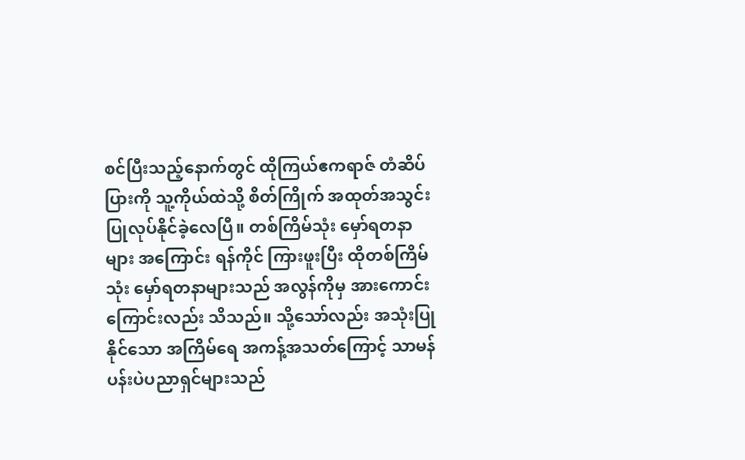စင်ပြီးသည့်နောက်တွင် ထိုကြယ်ဧကရာဇ် တံဆိပ်ပြားကို သူ့ကိုယ်ထဲသို့ စိတ်ကြိုက် အထုတ်အသွင်း ပြုလုပ်နိုင်ခဲ့လေပြီ။ တစ်ကြိမ်သုံး မှော်ရတနာများ အကြောင်း ရန်ကိုင် ကြားဖူးပြီး ထိုတစ်ကြိမ်သုံး မှော်ရတနာများသည် အလွန်ကိုမှ အားကောင်းကြောင်းလည်း သိသည်။ သို့သော်လည်း အသုံးပြုနိုင်သော အကြိမ်ရေ အကန့်အသတ်ကြောင့် သာမန် ပန်းပဲပညာရှင်များသည်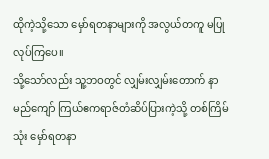ထိုကဲ့သို့သော မှော်ရတနာများကို အလွယ်တကူ မပြုလုပ်ကြပေ။
သို့သော်လည်း သူ့ဘဝတွင် လျှမ်းလျှမ်းတောက် နာမည်ကျော် ကြယ်ဧကရာဇ်တံဆိပ်ပြားကဲ့သို့ တစ်ကြိမ်သုံး မှော်ရတနာ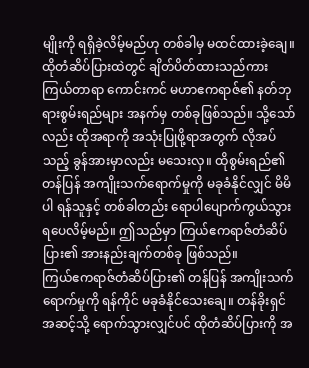မျိုးကို ရရှိခဲ့လိမ့်မည်ဟု တစ်ခါမှ မထင်ထားခဲ့ချေ။
ထိုတံဆိပ်ပြားထဲတွင် ချိတ်ပိတ်ထားသည်ကား ကြယ်တာရာ ကောင်းကင် မဟာဧကရာဇ်၏ နတ်ဘုရားစွမ်းရည်များ အနက်မှ တစ်ခုဖြစ်သည်။ သို့သော်လည်း ထိုအရာကို အသုံးပြုဖို့ရာအတွက် လိုအပ်သည့် ခွန်အားမှာလည်း မသေးလှ။ ထိုစွမ်းရည်၏ တန်ပြန် အကျိုးသက်ရောက်မှုကို မခုခံနိုင်လျှင် မိမိပါ ရန်သူနှင့် တစ်ခါတည်း ရောပါပျောက်ကွယ်သွားရပေလိမ့်မည်။ ဤသည်မှာ ကြယ်ဧကရာဇ်တံဆိပ်ပြား၏ အားနည်းချက်တစ်ခု ဖြစ်သည်။
ကြယ်ဧကရာဇ်တံဆိပ်ပြား၏ တန်ပြန် အကျိုးသက်ရောက်မှုကို ရန်ကိုင် မခုခံနိုင်သေးချေ။ တန်ခိုးရှင် အဆင့်သို့ ရောက်သွားလျှင်ပင် ထိုတံဆိပ်ပြားကို အ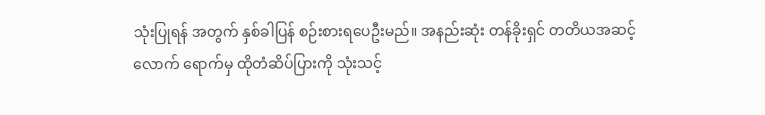သုံးပြုရန် အတွက် နှစ်ခါပြန် စဉ်းစားရပေဦးမည်။ အနည်းဆုံး တန်ခိုးရှင် တတိယအဆင့်လောက် ရောက်မှ ထိုတံဆိပ်ပြားကို သုံးသင့်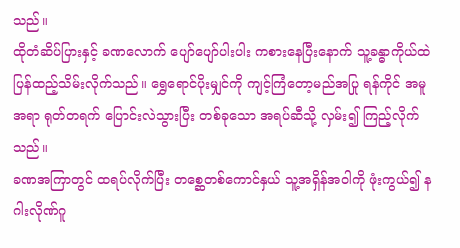သည်။
ထိုတံဆိပ်ပြားနှင့် ခဏလောက် ပျော်ပျော်ပါးပါး ကစားနေပြီးနောက် သူ့ခန္ဓာကိုယ်ထဲ ပြန်ထည့်သိမ်းလိုက်သည်။ ရွှေရောင်ပိုးမျှင်ကို ကျင့်ကြံတော့မည်အပြု ရန်ကိုင် အမူအရာ ရုတ်တရက် ပြောင်းလဲသွားပြီး တစ်ခုသော အရပ်ဆီသို့ လှမ်း၍ ကြည့်လိုက်သည်။
ခဏအကြာတွင် ထရပ်လိုက်ပြီး တစ္ဆေတစ်ကောင်နှယ် သူ့အရှိန်အဝါကို ဖုံးကွယ်၍ နဂါးလိုဏ်ဂူ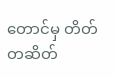တောင်မှ တိတ်တဆိတ်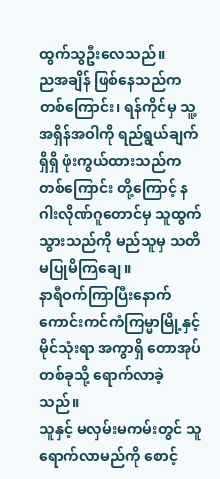ထွက်သွဦးလေသည်။
ညအချိန် ဖြစ်နေသည်ကတစ်ကြောင်း၊ ရန်ကိုင်မှ သူ့အရှိန်အဝါကို ရည်ရွယ်ချက်ရှိရှိ ဖုံးကွယ်ထားသည်က တစ်ကြောင်း တို့ကြောင့် နဂါးလိုဏ်ဂူတောင်မှ သူထွက်သွားသည်ကို မည်သူမှ သတိမပြုမိကြချေ။
နာရီဝက်ကြာပြီးနောက် ကောင်းကင်ကံကြမ္မာမြို့နှင့် မိုင်သုံးရာ အကွာရှိ တောအုပ်တစ်ခုသို့ ရောက်လာခဲ့သည်။
သူနှင့် မလှမ်းမကမ်းတွင် သူရောက်လာမည်ကို စောင့်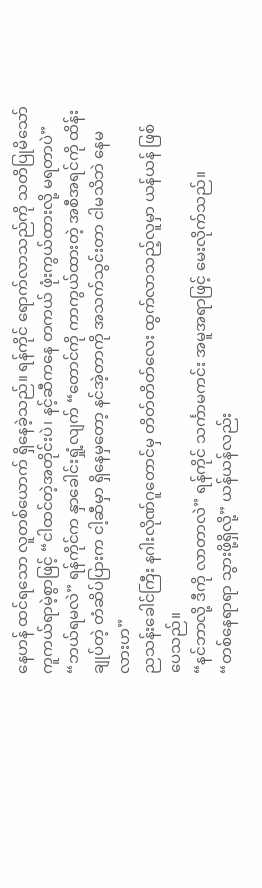နေဟန် ထင်ရသော လူတစ်ယောက် ရှိနေခဲ့သည်။ ရန်ကိုင် ရောက်လာသည်ကို သတိပြုမိသော် ကူကယ်ရာမဲ့စွာဖြင့် “ငါထင်တဲ့အတိုင်းပဲ၊ နင့်ဆီကနေ တကယ် ဖုံးကွယ်ထားလို့ မရတာပဲ”
“ဘယ်ရမလဲ” ရန်ကိုင်က နှာခေါင်းရှုံ့လျက် “တောင်ကို ကာကွယ်ထားတဲ့ အစီအရင်ကို ထိန်းချုပ်တဲ့ တံဆိပ်ပြားက ငါ့ဆီမှာ ရှိနေမှတော့ နင်အဲ့တာကို အသက်သွင်းတာ ငါမသိဘဲ နေမလားဟ”
ညသန်းခေါင်ကြီး နဂါးလိုဏ်ဂူတောင်မှ တိတ်တိတ်လေး ထွက်လာသည့်လူမှာ ယန်ယန် ဖြစ်ပေသည်။
“နင်ဘာလို့ ဒီကို လာတာလဲ” ရန်ကိုင် သင်္ကာမကင်း အမူအရာဖြင့် မေးလိုက်သည်။
“တစ်နေရာရာ သွားဖို့ရှိလို့” ယန်ယန်လည်း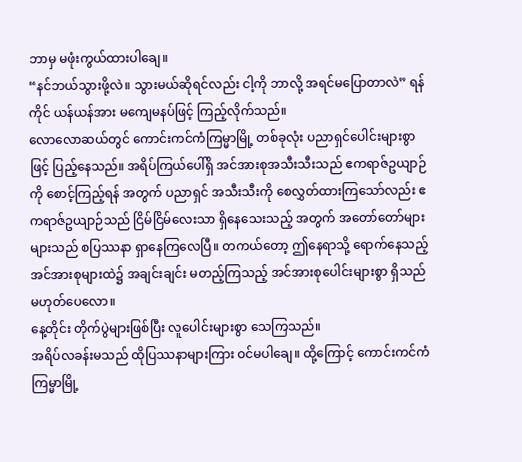ဘာမှ မဖုံးကွယ်ထားပါချေ။
“နင်ဘယ်သွားဖို့လဲ။ သွားမယ်ဆိုရင်လည်း ငါ့ကို ဘာလို့ အရင်မပြောတာလဲ” ရန်ကိုင် ယန်ယန်အား မကျေမနပ်ဖြင့် ကြည့်လိုက်သည်။
လောလောဆယ်တွင် ကောင်းကင်ကံကြမ္မာမြို့ တစ်ခုလုံး ပညာရှင်ပေါင်းများစွာဖြင့် ပြည့်နေသည်။ အရိပ်ကြယ်ပေါ်ရှိ အင်အားစုအသီးသီးသည် ဧကရာဇ်ဥယျာဉ်ကို စောင့်ကြည့်ရန် အတွက် ပညာရှင် အသီးသီးကို စေလွှတ်ထားကြသော်လည်း ဧကရာဇ်ဥယျာဉ်သည် ငြိမ်ငြိမ်လေးသာ ရှိနေသေးသည့် အတွက် အတော်တော်များများသည် စပြဿနာ ရှာနေကြလေပြီ။ တကယ်တော့ ဤနေရာသို့ ရောက်နေသည့် အင်အားစုများထဲ၌ အချင်းချင်း မတည့်ကြသည့် အင်အားစုပေါင်းများစွာ ရှိသည် မဟုတ်ပေလော။
နေ့တိုင်း တိုက်ပွဲများဖြစ်ပြီး လူပေါင်းများစွာ သေကြသည်။
အရိပ်လခန်းမသည် ထိုပြဿနာများကြား ဝင်မပါချေ။ ထို့ကြောင့် ကောင်းကင်ကံကြမ္မာမြို့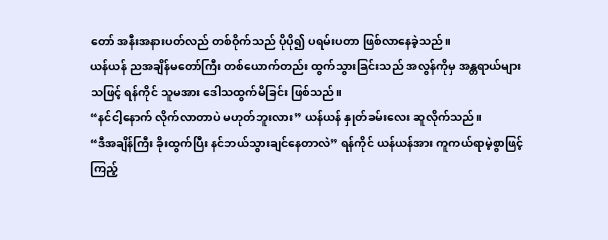တော် အနီးအနားပတ်လည် တစ်ဝိုက်သည် ပိုပို၍ ပရမ်းပတာ ဖြစ်လာနေခဲ့သည်။
ယန်ယန် ညအချိန်မတော်ကြီး တစ်ယောက်တည်း ထွက်သွားခြင်းသည် အလွန်ကိုမှ အန္တရာယ်များသဖြင့် ရန်ကိုင် သူမအား ဒေါသထွက်မိခြင်း ဖြစ်သည်။
“နင်ငါ့နောက် လိုက်လာတာပဲ မဟုတ်ဘူးလား” ယန်ယန် နှုတ်ခမ်းလေး ဆူလိုက်သည်။
“ဒီအချိန်ကြီး ခိုးထွက်ပြီး နင်ဘယ်သွားချင်နေတာလဲ” ရန်ကိုင် ယန်ယန်အား ကူကယ်ရာမဲ့စွာဖြင့် ကြည့်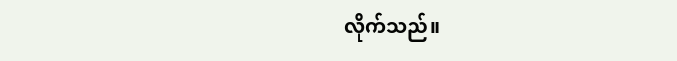လိုက်သည်။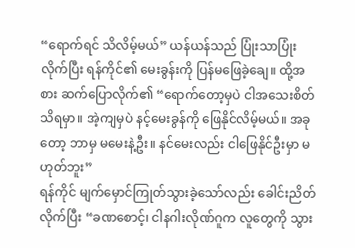“ရောက်ရင် သိလိမ့်မယ်” ယန်ယန်သည် ပြုံးသာပြုံးလိုက်ပြီး ရန်ကိုင်၏ မေးခွန်းကို ပြန်မဖြေခဲ့ချေ။ ထို့အစား ဆက်ပြောလိုက်၏ “ရောက်တော့မှပဲ ငါအသေးစိတ် သိရမှာ။ အဲ့ကျမှပဲ နင့်မေးခွန်ကို ဖြေနိုင်လိမ့်မယ်။ အခုတော့ ဘာမှ မမေးနဲ့ဦး။ နင်မေးလည်း ငါဖြေနိုင်ဦးမှာ မဟုတ်ဘူး”
ရန်ကိုင် မျက်မှောင်ကြုတ်သွားခဲ့သော်လည်း ခေါင်းညိတ်လိုက်ပြီး “ခဏစောင့်၊ ငါနဂါးလိုဏ်ဂူက လူတွေကို သွား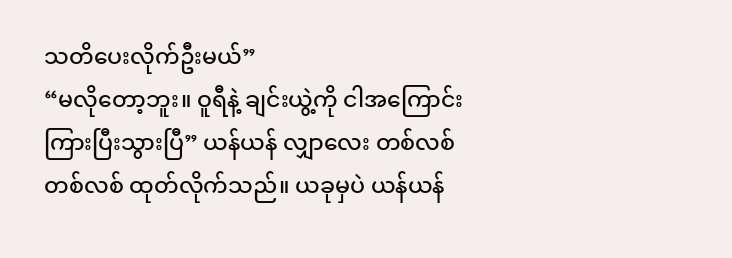သတိပေးလိုက်ဦးမယ်”
“မလိုတော့ဘူး။ ဝူရီနဲ့ ချင်းယွဲ့ကို ငါအကြောင်းကြားပြီးသွားပြီ” ယန်ယန် လျှာလေး တစ်လစ်တစ်လစ် ထုတ်လိုက်သည်။ ယခုမှပဲ ယန်ယန်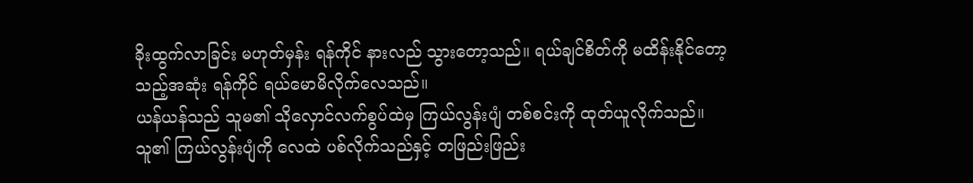ခိုးထွက်လာခြင်း မဟုတ်မှန်း ရန်ကိုင် နားလည် သွားတော့သည်။ ရယ်ချင်စိတ်ကို မထိန်းနိုင်တော့သည့်အဆုံး ရန်ကိုင် ရယ်မောမိလိုက်လေသည်။
ယန်ယန်သည် သူမ၏ သိုလှောင်လက်စွပ်ထဲမှ ကြယ်လွန်းပျံ တစ်စင်းကို ထုတ်ယူလိုက်သည်။
သူ၏ ကြယ်လွန်းပျံကို လေထဲ ပစ်လိုက်သည်နှင့် တဖြည်းဖြည်း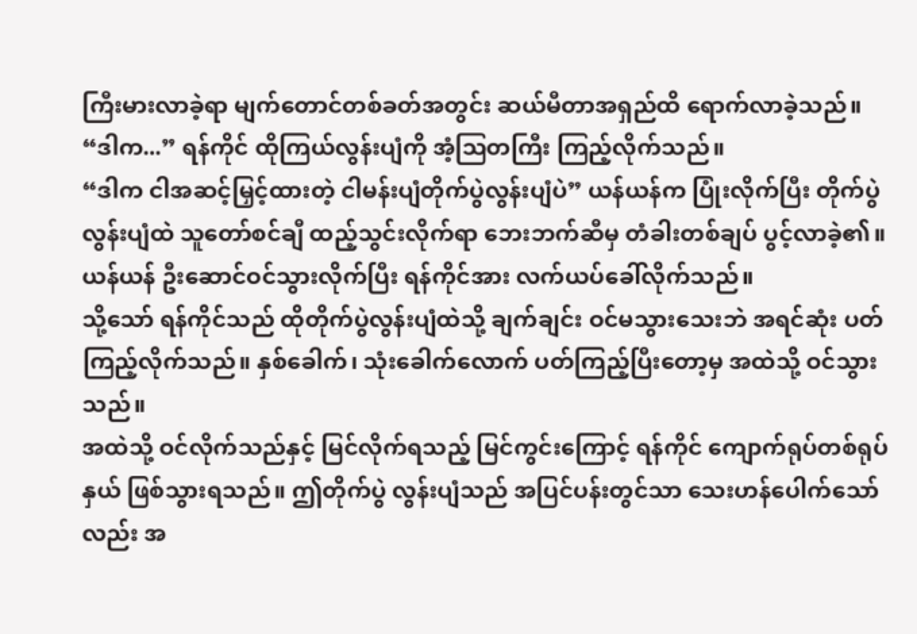ကြီးမားလာခဲ့ရာ မျက်တောင်တစ်ခတ်အတွင်း ဆယ်မီတာအရှည်ထိ ရောက်လာခဲ့သည်။
“ဒါက...” ရန်ကိုင် ထိုကြယ်လွန်းပျံကို အံ့ဩတကြီး ကြည့်လိုက်သည်။
“ဒါက ငါအဆင့်မြှင့်ထားတဲ့ ငါမန်းပျံတိုက်ပွဲလွန်းပျံပဲ” ယန်ယန်က ပြုံးလိုက်ပြီး တိုက်ပွဲလွန်းပျံထဲ သူတော်စင်ချီ ထည့်သွင်းလိုက်ရာ ဘေးဘက်ဆီမှ တံခါးတစ်ချပ် ပွင့်လာခဲ့၏။
ယန်ယန် ဦးဆောင်ဝင်သွားလိုက်ပြီး ရန်ကိုင်အား လက်ယပ်ခေါ်လိုက်သည်။
သို့သော် ရန်ကိုင်သည် ထိုတိုက်ပွဲလွန်းပျံထဲသို့ ချက်ချင်း ဝင်မသွားသေးဘဲ အရင်ဆုံး ပတ်ကြည့်လိုက်သည်။ နှစ်ခေါက်၊ သုံးခေါက်လောက် ပတ်ကြည့်ပြီးတော့မှ အထဲသို့ ဝင်သွားသည်။
အထဲသို့ ဝင်လိုက်သည်နှင့် မြင်လိုက်ရသည့် မြင်ကွင်းကြောင့် ရန်ကိုင် ကျောက်ရုပ်တစ်ရုပ်နှယ် ဖြစ်သွားရသည်။ ဤတိုက်ပွဲ လွန်းပျံသည် အပြင်ပန်းတွင်သာ သေးဟန်ပေါက်သော်လည်း အ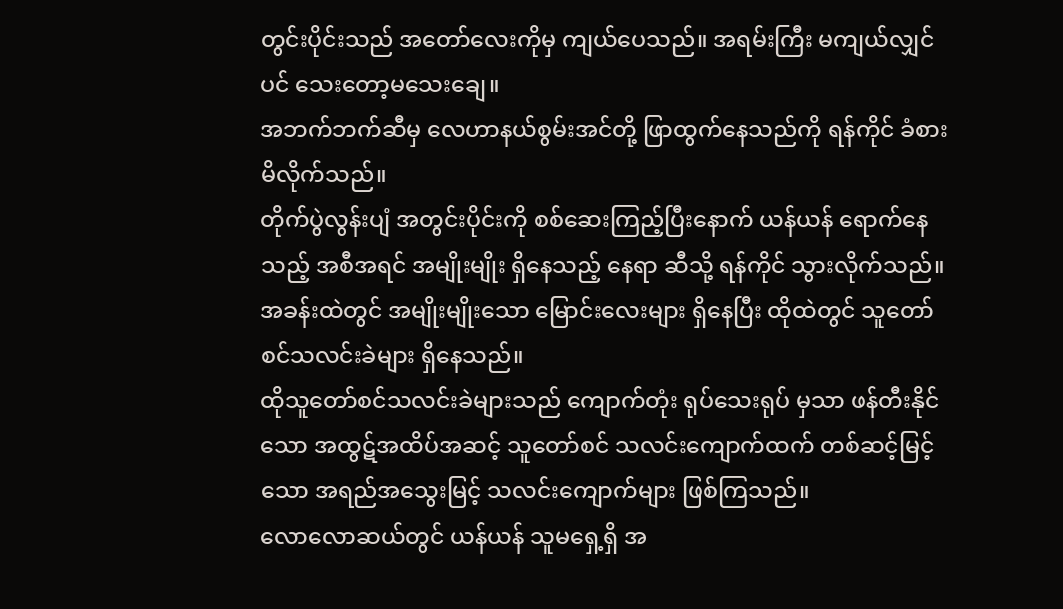တွင်းပိုင်းသည် အတော်လေးကိုမှ ကျယ်ပေသည်။ အရမ်းကြီး မကျယ်လျှင်ပင် သေးတော့မသေးချေ။
အဘက်ဘက်ဆီမှ လေဟာနယ်စွမ်းအင်တို့ ဖြာထွက်နေသည်ကို ရန်ကိုင် ခံစားမိလိုက်သည်။
တိုက်ပွဲလွန်းပျံ အတွင်းပိုင်းကို စစ်ဆေးကြည့်ပြီးနောက် ယန်ယန် ရောက်နေသည့် အစီအရင် အမျိုးမျိုး ရှိနေသည့် နေရာ ဆီသို့ ရန်ကိုင် သွားလိုက်သည်။
အခန်းထဲတွင် အမျိုးမျိုးသော မြောင်းလေးများ ရှိနေပြီး ထိုထဲတွင် သူတော်စင်သလင်းခဲများ ရှိနေသည်။
ထိုသူတော်စင်သလင်းခဲများသည် ကျောက်တုံး ရုပ်သေးရုပ် မှသာ ဖန်တီးနိုင်သော အထွဋ်အထိပ်အဆင့် သူတော်စင် သလင်းကျောက်ထက် တစ်ဆင့်မြင့်သော အရည်အသွေးမြင့် သလင်းကျောက်များ ဖြစ်ကြသည်။
လောလောဆယ်တွင် ယန်ယန် သူမရှေ့ရှိ အ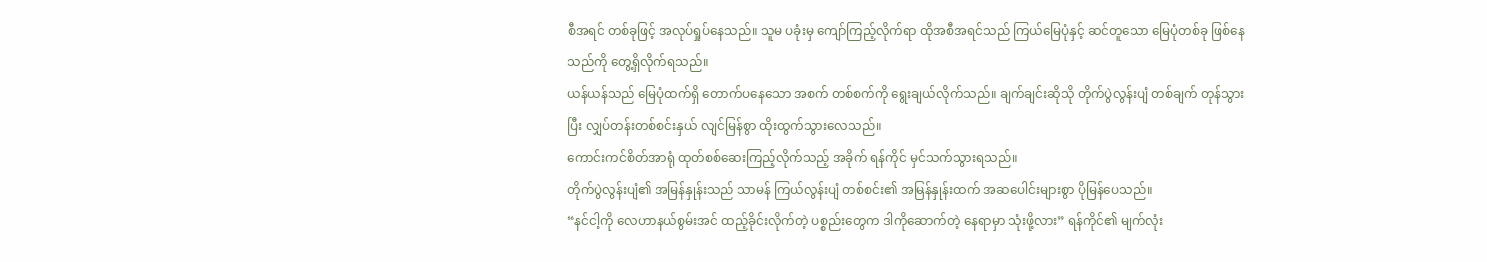စီအရင် တစ်ခုဖြင့် အလုပ်ရှုပ်နေသည်။ သူမ ပခုံးမှ ကျော်ကြည့်လိုက်ရာ ထိုအစီအရင်သည် ကြယ်မြေပုံနှင့် ဆင်တူသော မြေပုံတစ်ခု ဖြစ်နေသည်ကို တွေ့ရှိလိုက်ရသည်။
ယန်ယန်သည် မြေပုံထက်ရှိ တောက်ပနေသော အစက် တစ်စက်ကို ရွေးချယ်လိုက်သည်။ ချက်ချင်းဆိုသို တိုက်ပွဲလွန်းပျံ တစ်ချက် တုန်သွားပြီး လျှပ်တန်းတစ်စင်းနှယ် လျင်မြန်စွာ ထိုးထွက်သွားလေသည်။
ကောင်းကင်စိတ်အာရုံ ထုတ်စစ်ဆေးကြည့်လိုက်သည့် အခိုက် ရန်ကိုင် မှင်သက်သွားရသည်။
တိုက်ပွဲလွန်းပျံ၏ အမြန်နှုန်းသည် သာမန် ကြယ်လွန်းပျံ တစ်စင်း၏ အမြန်နှုန်းထက် အဆပေါင်းများစွာ ပိုမြန်ပေသည်။
“နင်ငါ့ကို လေဟာနယ်စွမ်းအင် ထည့်ခိုင်းလိုက်တဲ့ ပစ္စည်းတွေက ဒါကိုဆောက်တဲ့ နေရာမှာ သုံးဖို့လား” ရန်ကိုင်၏ မျက်လုံး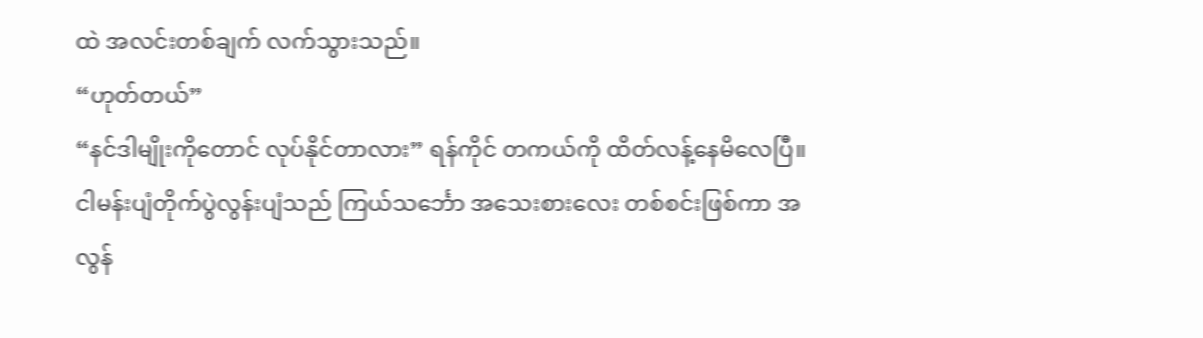ထဲ အလင်းတစ်ချက် လက်သွားသည်။
“ဟုတ်တယ်”
“နင်ဒါမျိုးကိုတောင် လုပ်နိုင်တာလား” ရန်ကိုင် တကယ်ကို ထိတ်လန့်နေမိလေပြီ။
ငါမန်းပျံတိုက်ပွဲလွန်းပျံသည် ကြယ်သင်္ဘော အသေးစားလေး တစ်စင်းဖြစ်ကာ အလွန်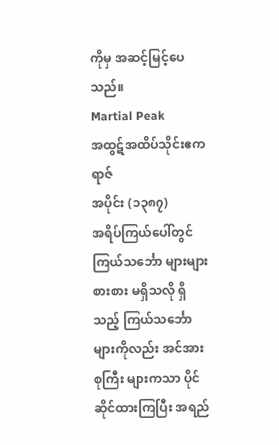ကိုမှ အဆင့်မြင့်ပေသည်။
Martial Peak
အထွဋ်အထိပ်သိုင်းဧကရာဇ်
အပိုင်း (၁၃၈၇)
အရိပ်ကြယ်ပေါ်တွင် ကြယ်သင်္ဘော များများစားစား မရှိသလို ရှိသည့် ကြယ်သင်္ဘောများကိုလည်း အင်အားစုကြီး များကသာ ပိုင်ဆိုင်ထားကြပြီး အရည်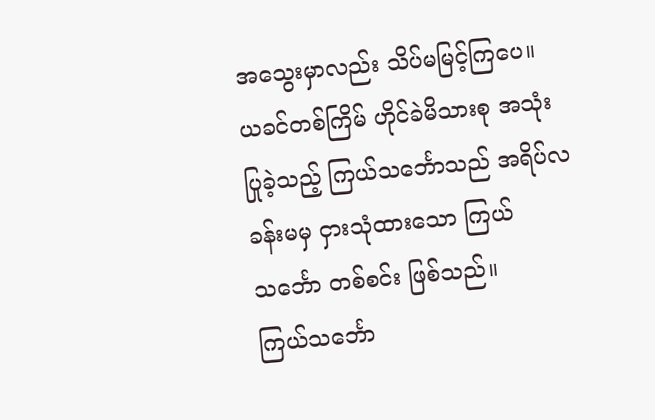အသွေးမှာလည်း သိပ်မမြင့်ကြပေ။
ယခင်တစ်ကြိမ် ဟိုင်ခဲမိသားစု အသုံးပြုခဲ့သည့် ကြယ်သင်္ဘောသည် အရိပ်လခန်းမမှ ငှားသုံထားသော ကြယ်သင်္ဘော တစ်စင်း ဖြစ်သည်။
ကြယ်သင်္ဘော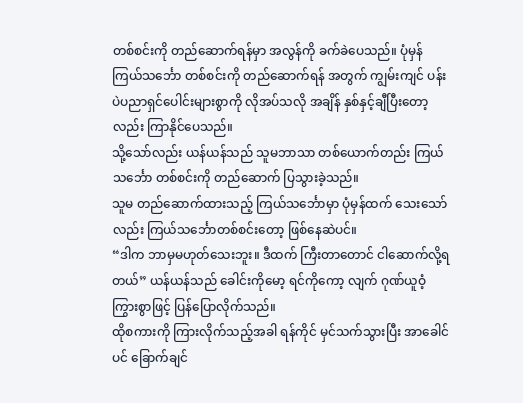တစ်စင်းကို တည်ဆောက်ရန်မှာ အလွန်ကို ခက်ခဲပေသည်။ ပုံမှန် ကြယ်သင်္ဘော တစ်စင်းကို တည်ဆောက်ရန် အတွက် ကျွမ်းကျင် ပန်းပဲပညာရှင်ပေါင်းများစွာကို လိုအပ်သလို အချိန် နှစ်နှင့်ချီပြီးတော့လည်း ကြာနိုင်ပေသည်။
သို့သော်လည်း ယန်ယန်သည် သူမဘာသာ တစ်ယောက်တည်း ကြယ်သင်္ဘော တစ်စင်းကို တည်ဆောက် ပြသွားခဲ့သည်။
သူမ တည်ဆောက်ထားသည့် ကြယ်သင်္ဘောမှာ ပုံမှန်ထက် သေးသော်လည်း ကြယ်သင်္ဘောတစ်စင်းတော့ ဖြစ်နေဆဲပင်။
“ဒါက ဘာမှမဟုတ်သေးဘူး။ ဒီထက် ကြီးတာတောင် ငါဆောက်လို့ရတယ်” ယန်ယန်သည် ခေါင်းကိုမော့ ရင်ကိုကော့ လျက် ဂုဏ်ယူဝံ့ကြွားစွာဖြင့် ပြန်ပြောလိုက်သည်။
ထိုစကားကို ကြားလိုက်သည့်အခါ ရန်ကိုင် မှင်သက်သွားပြီး အာခေါင်ပင် ခြောက်ချင်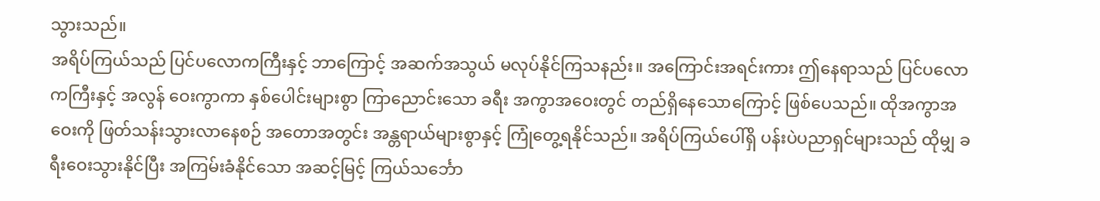သွားသည်။
အရိပ်ကြယ်သည် ပြင်ပလောကကြီးနှင့် ဘာကြောင့် အဆက်အသွယ် မလုပ်နိုင်ကြသနည်း။ အကြောင်းအရင်းကား ဤနေရာသည် ပြင်ပလောကကြီးနှင့် အလွန် ဝေးကွာကာ နှစ်ပေါင်းများစွာ ကြာညောင်းသော ခရီး အကွာအဝေးတွင် တည်ရှိနေသောကြောင့် ဖြစ်ပေသည်။ ထိုအကွာအဝေးကို ဖြတ်သန်းသွားလာနေစဉ် အတောအတွင်း အန္တရာယ်များစွာနှင့် ကြုံတွေ့ရနိုင်သည်။ အရိပ်ကြယ်ပေါ်ရှိ ပန်းပဲပညာရှင်များသည် ထိုမျှ ခရီးဝေးသွားနိုင်ပြီး အကြမ်းခံနိုင်သော အဆင့်မြင့် ကြယ်သင်္ဘော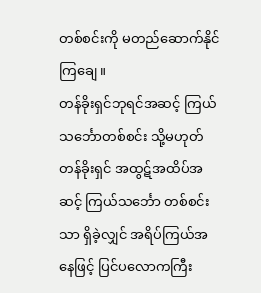တစ်စင်းကို မတည်ဆောက်နိုင်ကြချေ။
တန်ခိုးရှင်ဘုရင်အဆင့် ကြယ်သင်္ဘောတစ်စင်း သို့မဟုတ် တန်ခိုးရှင် အထွဋ်အထိပ်အဆင့် ကြယ်သင်္ဘော တစ်စင်းသာ ရှိခဲ့လျှင် အရိပ်ကြယ်အနေဖြင့် ပြင်ပလောကကြီး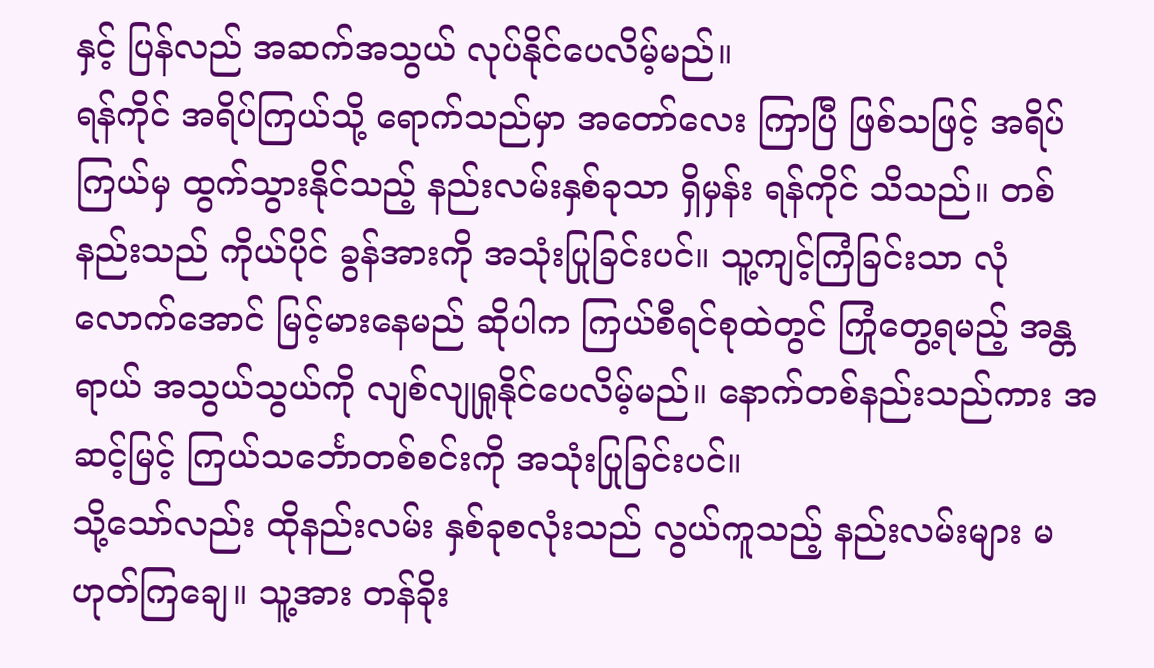နှင့် ပြန်လည် အဆက်အသွယ် လုပ်နိုင်ပေလိမ့်မည်။
ရန်ကိုင် အရိပ်ကြယ်သို့ ရောက်သည်မှာ အတော်လေး ကြာပြီ ဖြစ်သဖြင့် အရိပ်ကြယ်မှ ထွက်သွားနိုင်သည့် နည်းလမ်းနှစ်ခုသာ ရှိမှန်း ရန်ကိုင် သိသည်။ တစ်နည်းသည် ကိုယ်ပိုင် ခွန်အားကို အသုံးပြုခြင်းပင်။ သူ့ကျင့်ကြံခြင်းသာ လုံလောက်အောင် မြင့်မားနေမည် ဆိုပါက ကြယ်စီရင်စုထဲတွင် ကြုံတွေ့ရမည့် အန္တရာယ် အသွယ်သွယ်ကို လျစ်လျုရှုနိုင်ပေလိမ့်မည်။ နောက်တစ်နည်းသည်ကား အဆင့်မြင့် ကြယ်သင်္ဘောတစ်စင်းကို အသုံးပြုခြင်းပင်။
သို့သော်လည်း ထိုနည်းလမ်း နှစ်ခုစလုံးသည် လွယ်ကူသည့် နည်းလမ်းများ မဟုတ်ကြချေ။ သူ့အား တန်ခိုး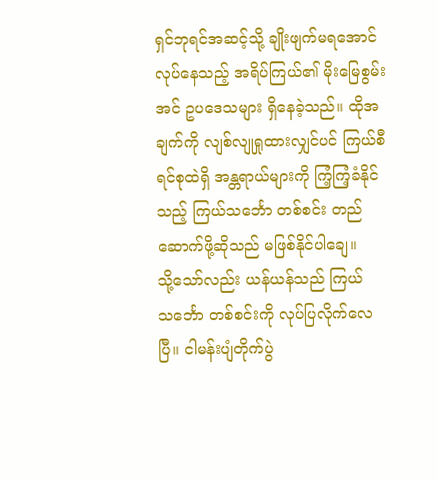ရှင်ဘုရင်အဆင့်သို့ ချိုးဖျက်မရအောင် လုပ်နေသည့် အရိပ်ကြယ်၏ မိုးမြေစွမ်းအင် ဥပဒေသများ ရှိနေခဲ့သည်။ ထိုအချက်ကို လျစ်လျုရှုထားလျှင်ပင် ကြယ်စီရင်စုထဲရှိ အန္တရာယ်များကို ကြံ့ကြံ့ခံနိုင်သည့် ကြယ်သင်္ဘော တစ်စင်း တည်ဆောက်ဖို့ဆိုသည် မဖြစ်နိုင်ပါချေ။
သို့သော်လည်း ယန်ယန်သည် ကြယ်သင်္ဘော တစ်စင်းကို လုပ်ပြလိုက်လေပြီ။ ငါမန်းပျံတိုက်ပွဲ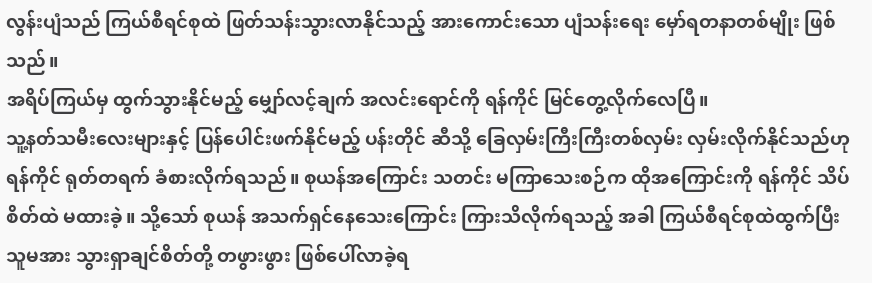လွန်းပျံသည် ကြယ်စီရင်စုထဲ ဖြတ်သန်းသွားလာနိုင်သည့် အားကောင်းသော ပျံသန်းရေး မှော်ရတနာတစ်မျိုး ဖြစ်သည်။
အရိပ်ကြယ်မှ ထွက်သွားနိုင်မည့် မျှော်လင့်ချက် အလင်းရောင်ကို ရန်ကိုင် မြင်တွေ့လိုက်လေပြီ။
သူ့နတ်သမီးလေးများနှင့် ပြန်ပေါင်းဖက်နိုင်မည့် ပန်းတိုင် ဆီသို့ ခြေလှမ်းကြီးကြီးတစ်လှမ်း လှမ်းလိုက်နိုင်သည်ဟု ရန်ကိုင် ရုတ်တရက် ခံစားလိုက်ရသည်။ စုယန်အကြောင်း သတင်း မကြာသေးစဉ်က ထိုအကြောင်းကို ရန်ကိုင် သိပ်စိတ်ထဲ မထားခဲ့။ သို့သော် စုယန် အသက်ရှင်နေသေးကြောင်း ကြားသိလိုက်ရသည့် အခါ ကြယ်စီရင်စုထဲထွက်ပြီး သူမအား သွားရှာချင်စိတ်တို့ တဖွားဖွား ဖြစ်ပေါ်လာခဲ့ရ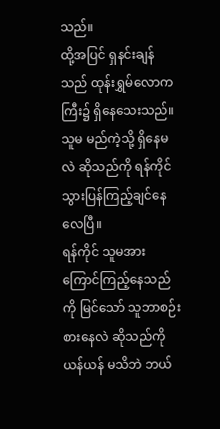သည်။
ထို့အပြင် ရှနင်းချန်သည် ထုန်းရွှမ်လောကကြီး၌ ရှိနေသေးသည်။ သူမ မည်ကဲ့သို့ ရှိနေမလဲ ဆိုသည်ကို ရန်ကိုင် သွားပြန်ကြည့်ချင်နေလေပြီ။
ရန်ကိုင် သူမအား ကြောင်ကြည့်နေသည်ကို မြင်သော် သူဘာစဉ်းစားနေလဲ ဆိုသည်ကို ယန်ယန် မသိဘဲ ဘယ်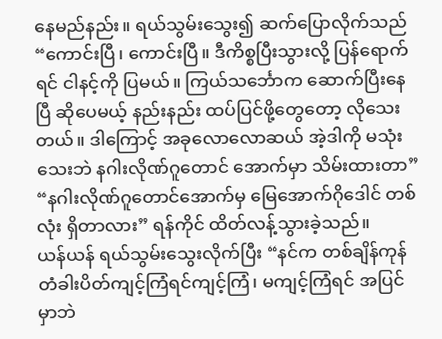နေမည်နည်း။ ရယ်သွမ်းသွေး၍ ဆက်ပြောလိုက်သည် “ကောင်းပြီ၊ ကောင်းပြီ။ ဒီကိစ္စပြီးသွားလို့ ပြန်ရောက်ရင် ငါနင့်ကို ပြမယ်။ ကြယ်သင်္ဘောက ဆောက်ပြီးနေပြီ ဆိုပေမယ့် နည်းနည်း ထပ်ပြင်ဖို့တွေတော့ လိုသေးတယ်။ ဒါကြောင့် အခုလောလောဆယ် အဲ့ဒါကို မသုံးသေးဘဲ နဂါးလိုဏ်ဂူတောင် အောက်မှာ သိမ်းထားတာ”
“နဂါးလိုဏ်ဂူတောင်အောက်မှ မြေအောက်ဂိုဒေါင် တစ်လုံး ရှိတာလား” ရန်ကိုင် ထိတ်လန့်သွားခဲ့သည်။
ယန်ယန် ရယ်သွမ်းသွေးလိုက်ပြီး “နင်က တစ်ချိန်ကုန် တံခါးပိတ်ကျင့်ကြံရင်ကျင့်ကြံ၊ မကျင့်ကြံရင် အပြင်မှာဘဲ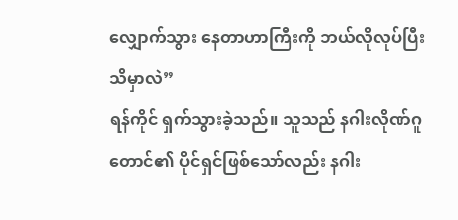လျှောက်သွား နေတာဟာကြီးကို ဘယ်လိုလုပ်ပြီး သိမှာလဲ”
ရန်ကိုင် ရှက်သွားခဲ့သည်။ သူသည် နဂါးလိုဏ်ဂူတောင်၏ ပိုင်ရှင်ဖြစ်သော်လည်း နဂါး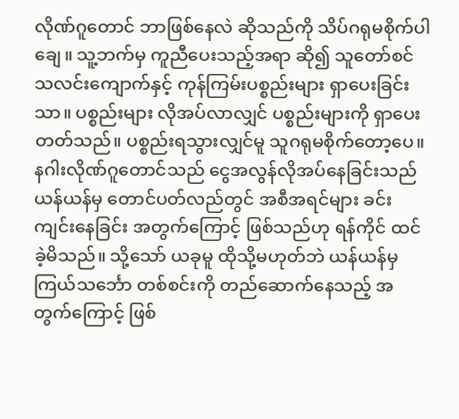လိုဏ်ဂူတောင် ဘာဖြစ်နေလဲ ဆိုသည်ကို သိပ်ဂရုမစိုက်ပါချေ။ သူ့ဘက်မှ ကူညီပေးသည့်အရာ ဆို၍ သူတော်စင်သလင်းကျောက်နှင့် ကုန်ကြမ်းပစ္စည်းများ ရှာပေးခြင်းသာ။ ပစ္စည်းများ လိုအပ်လာလျှင် ပစ္စည်းများကို ရှာပေးတတ်သည်။ ပစ္စည်းရသွားလျှင်မူ သူဂရုမစိုက်တော့ပေ။
နဂါးလိုဏ်ဂူတောင်သည် ငွေအလွန်လိုအပ်နေခြင်းသည် ယန်ယန်မှ တောင်ပတ်လည်တွင် အစီအရင်များ ခင်းကျင်းနေခြင်း အတွက်ကြောင့် ဖြစ်သည်ဟု ရန်ကိုင် ထင်ခဲ့မိသည်။ သို့သော် ယခုမူ ထိုသို့မဟုတ်ဘဲ ယန်ယန်မှ ကြယ်သင်္ဘော တစ်စင်းကို တည်ဆောက်နေသည့် အတွက်ကြောင့် ဖြစ်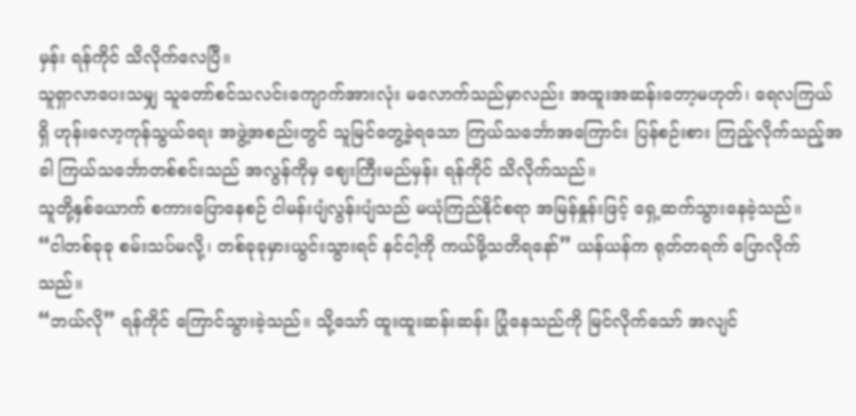မှန်း ရန်ကိုင် သိလိုက်လေပြီ။
သူရှာလာပေးသမျှ သူတော်စင်သလင်းကျောက်အားလုံး မလောက်သည်မှာလည်း အထူးအဆန်းတော့မဟုတ်၊ ရေလကြယ်ရှိ ဟုန်းလော့ကုန်သွယ်ရေး အဖွဲ့အစည်းတွင် သူမြင်တွေ့ခဲ့ရသော ကြယ်သင်္ဘောအကြောင်း ပြန်စဉ်းစား ကြည့်လိုက်သည့်အခါ ကြယ်သင်္ဘောတစ်စင်းသည် အလွန်ကိုမှ ဈေးကြီးမည်မှန်း ရန်ကိုင် သိလိုက်သည်။
သူတို့နှစ်ယောက် စကားပြောနေစဉ် ငါမန်းပျံလွန်းပျံသည် မယုံကြည်နိုင်စရာ အမြန်နှုန်းဖြင့် ရှေ့ဆက်သွားနေခဲ့သည်။
“ငါတစ်ခုခု စမ်းသပ်မလို့၊ တစ်ခုခုမှားယွင်းသွားရင် နင်ငါ့ကို ကယ်ဖို့သတိရနော်” ယန်ယန်က ရုတ်တရက် ပြောလိုက်သည်။
“ဘယ်လို” ရန်ကိုင် ကြောင်သွားခဲ့သည်။ သို့သော် ထူးထူးဆန်းဆန်း ပြုံနေသည်ကို မြင်လိုက်သော် အလျင်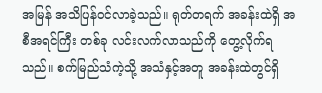အမြန် အသိပြန်ဝင်လာခဲ့သည်။ ရုတ်တရက် အခန်းထဲရှိ အစီအရင်ကြီး တစ်ခု လင်းလက်လာသည်ကို တွေ့လိုက်ရသည်။ စက်မြည်သံကဲ့သို့ အသံနှင့်အတူ အခန်းထဲတွင်ရှိ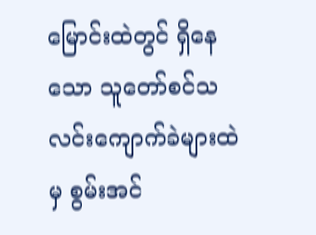မြောင်းထဲတွင် ရှိနေသော သူတော်စင်သလင်းကျောက်ခဲများထဲမှ စွမ်းအင်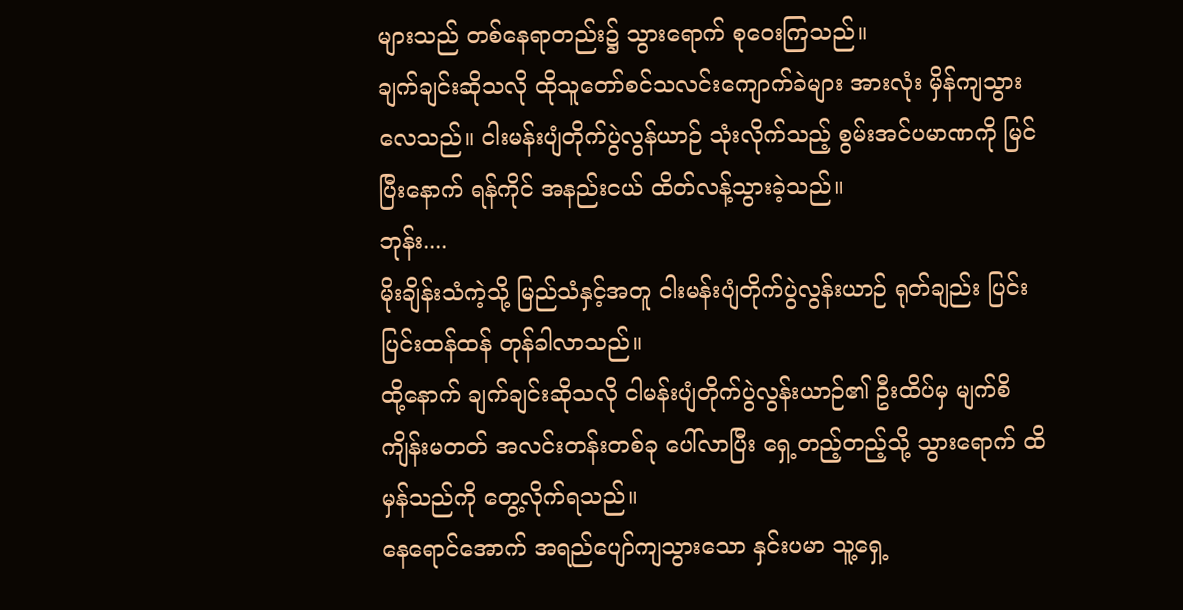များသည် တစ်နေရာတည်း၌ သွားရောက် စုဝေးကြသည်။
ချက်ချင်းဆိုသလို ထိုသူတော်စင်သလင်းကျောက်ခဲများ အားလုံး မှိန်ကျသွားလေသည်။ ငါးမန်းပျံတိုက်ပွဲလွန်ယာဉ် သုံးလိုက်သည့် စွမ်းအင်ပမာဏကို မြင်ပြီးနောက် ရန်ကိုင် အနည်းငယ် ထိတ်လန့်သွားခဲ့သည်။
ဘုန်း....
မိုးချိန်းသံကဲ့သို့ မြည်သံနှင့်အတူ ငါးမန်းပျံတိုက်ပွဲလွန်းယာဉ် ရုတ်ချည်း ပြင်းပြင်းထန်ထန် တုန်ခါလာသည်။
ထို့နောက် ချက်ချင်းဆိုသလို ငါမန်းပျံတိုက်ပွဲလွန်းယာဉ်၏ ဦးထိပ်မှ မျက်စိကျိန်းမတတ် အလင်းတန်းတစ်ခု ပေါ်လာပြီး ရှေ့တည့်တည့်သို့ သွားရောက် ထိမှန်သည်ကို တွေ့လိုက်ရသည်။
နေရောင်အောက် အရည်ပျော်ကျသွားသော နှင်းပမာ သူ့ရှေ့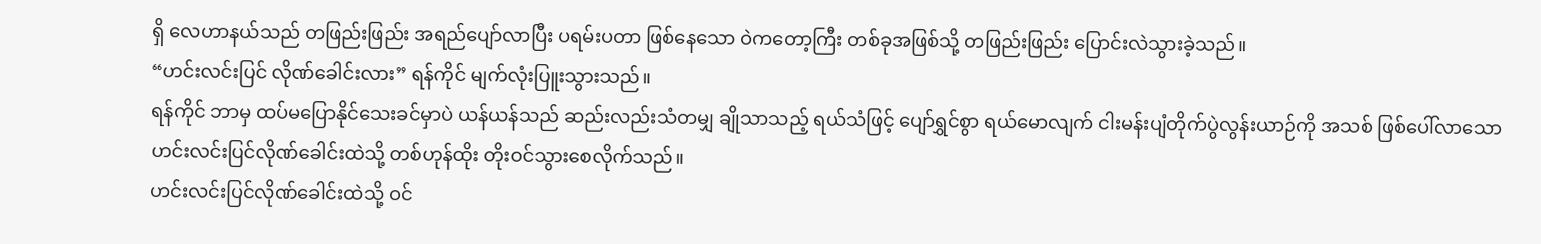ရှိ လေဟာနယ်သည် တဖြည်းဖြည်း အရည်ပျော်လာပြီး ပရမ်းပတာ ဖြစ်နေသော ဝဲကတော့ကြီး တစ်ခုအဖြစ်သို့ တဖြည်းဖြည်း ပြောင်းလဲသွားခဲ့သည်။
“ဟင်းလင်းပြင် လိုဏ်ခေါင်းလား” ရန်ကိုင် မျက်လုံးပြူးသွားသည်။
ရန်ကိုင် ဘာမှ ထပ်မပြောနိုင်သေးခင်မှာပဲ ယန်ယန်သည် ဆည်းလည်းသံတမျှ ချိုသာသည့် ရယ်သံဖြင့် ပျော်ရွှင်စွာ ရယ်မောလျက် ငါးမန်းပျံတိုက်ပွဲလွန်းယာဉ်ကို အသစ် ဖြစ်ပေါ်လာသော ဟင်းလင်းပြင်လိုဏ်ခေါင်းထဲသို့ တစ်ဟုန်ထိုး တိုးဝင်သွားစေလိုက်သည်။
ဟင်းလင်းပြင်လိုဏ်ခေါင်းထဲသို့ ဝင်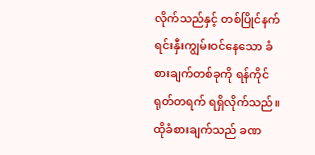လိုက်သည်နှင့် တစ်ပြိုင်နက် ရင်းနှီးကျွမ်းဝင်နေသော ခံစားချက်တစ်ခုကို ရန်ကိုင် ရုတ်တရက် ရရှိလိုက်သည်။
ထိုခံစားချက်သည် ခဏ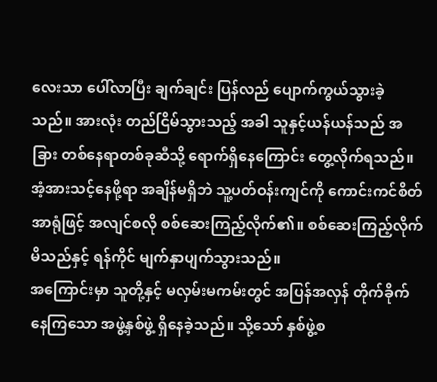လေးသာ ပေါ်လာပြီး ချက်ချင်း ပြန်လည် ပျောက်ကွယ်သွားခဲ့သည်။ အားလုံး တည်ငြိမ်သွားသည့် အခါ သူနှင့်ယန်ယန်သည် အခြား တစ်နေရာတစ်ခုဆီသို့ ရောက်ရှိနေကြောင်း တွေ့လိုက်ရသည်။
အံ့အားသင့်နေဖို့ရာ အချိန်မရှိဘဲ သူ့ပတ်ဝန်းကျင်ကို ကောင်းကင်စိတ်အာရုံဖြင့် အလျင်စလို စစ်ဆေးကြည့်လိုက်၏။ စစ်ဆေးကြည့်လိုက်မိသည်နှင့် ရန်ကိုင် မျက်နှာပျက်သွားသည်။
အကြောင်းမှာ သူတို့နှင့် မလှမ်းမကမ်းတွင် အပြန်အလှန် တိုက်ခိုက်နေကြသော အဖွဲ့နှစ်ဖွဲ့ ရှိနေခဲ့သည်။ သို့သော် နှစ်ဖွဲ့စ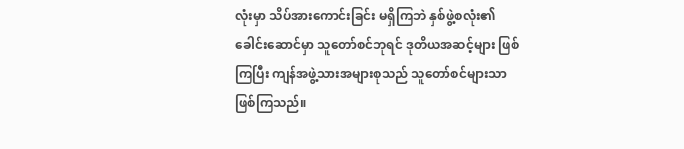လုံးမှာ သိပ်အားကောင်းခြင်း မရှိကြဘဲ နှစ်ဖွဲ့စလုံး၏ ခေါင်းဆောင်မှာ သူတော်စင်ဘုရင် ဒုတိယအဆင့်များ ဖြစ်ကြပြီး ကျန်အဖွဲ့သားအများစုသည် သူတော်စင်များသာ ဖြစ်ကြသည်။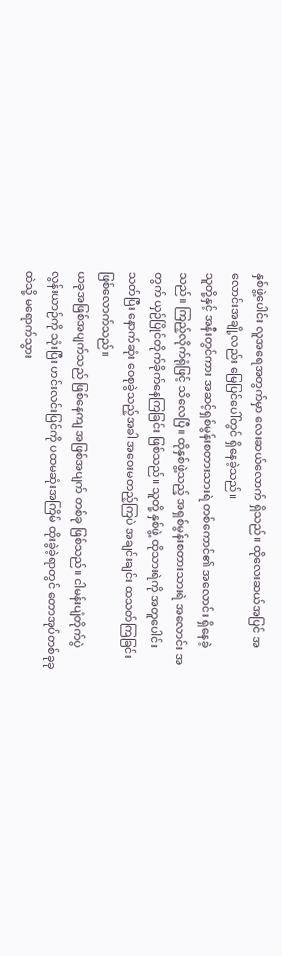နှစ်ဖွဲ့ပေါင်း လူအရေအတွက်မှာ လေးဆယ်လောက် ရှိသည်။ ထိုလေးဆယ်အပြင် အလောင်းအချို့လည်း မြေပြင်ပေါ်တွင် ရှိနေခဲ့သည်။
သူတို့နှင့် အနီးတွင်ကား အဆင့်ရှစ်မွန်းစတားသားရဲ တစ်ကောင်၏ အလောင်း ရှိနေခဲ့သည်။ ကြည့်လိုက်ရုံဖြင့် သိလေပြီ။ ထိုနှစ်ဖွဲ့သည့် အရှစ်မွန်းစတားသားရဲ အလောင်း အတွက် ယှဉ်ပြိုင်တိုက်ခိုက်နေကြခြင်း ဖြစ်သည်။ သူတို့ နှစ်ဖွဲ့ ထိုသားရဲကို အတူပေါင်းသတ်ပြီး နောက်ဆုံး ဝေစုခွဲသည့်အခါ အဝေးမတည့်ကြပဲ အချင်းချင်း ထသတ်ကြခြင်း ဖြစ်လောက်သည်။
ယခုအဖြစ်အပျက်သည် ဖြစ်နေကျ အဖြစ်အပျက် တစ်ခု ဖြစ်သည်။ ငါမန်းပျံတိုက်ပွဲလွန်းယာဉ်ကို သုံးပြီး ဟင်းလင်းပြင်ကို ပထမဆုံးအကြိမ် ထိုးခွဲခဲ့ရာတွင် တောအုပ်တစ်ခုခုထဲသို့ မရောက်သွား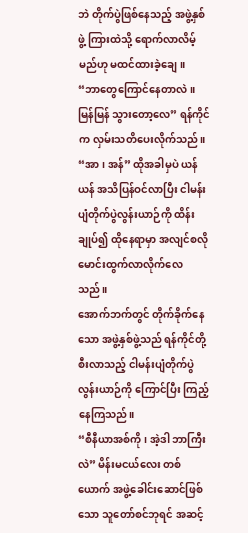ဘဲ တိုက်ပွဲဖြစ်နေသည့် အဖွဲ့နှစ်ဖွဲ့ ကြားထဲသို့ ရောက်လာလိမ့်မည်ဟု မထင်ထားခဲ့ချေ။
“ဘာတွေကြောင်နေတာလဲ။ မြန်မြန် သွားတော့လေ” ရန်ကိုင်က လှမ်းသတိပေးလိုက်သည်။
“အာ၊ အန်” ထိုအခါမှပဲ ယန်ယန် အသိပြန်ဝင်လာပြီး ငါမန်းပျံတိုက်ပွဲလွန်းယာဉ်ကို ထိန်းချုပ်၍ ထိုနေရာမှာ အလျင်စလို မောင်းထွက်လာလိုက်လေသည်။
အောက်ဘက်တွင် တိုက်ခိုက်နေသော အဖွဲ့နှစ်ဖွဲ့သည် ရန်ကိုင်တို့ စီးလာသည့် ငါမန်းပျံတိုက်ပွဲလွန်းယာဉ်ကို ကြောင်ပြီး ကြည့်နေကြသည်။
“စီနီယာအစ်ကို၊ အဲ့ဒါ ဘာကြီးလဲ” မိန်းမငယ်လေး တစ်ယောက် အဖွဲ့ခေါင်းဆောင်ဖြစ်သော သူတော်စင်ဘုရင် အဆင့်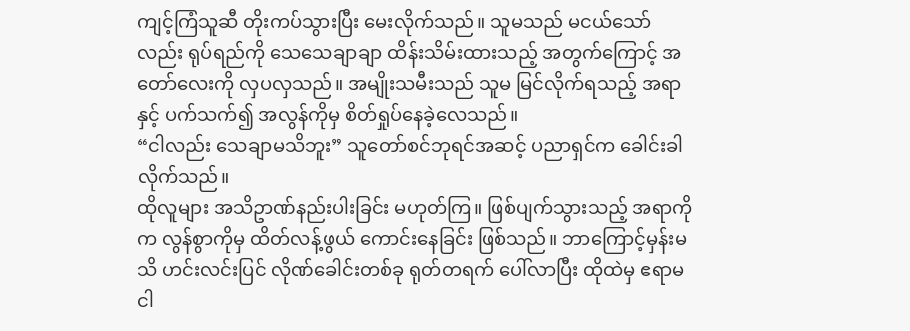ကျင့်ကြံသူဆီ တိုးကပ်သွားပြီး မေးလိုက်သည်။ သူမသည် မငယ်သော်လည်း ရုပ်ရည်ကို သေသေချာချာ ထိန်းသိမ်းထားသည့် အတွက်ကြောင့် အတော်လေးကို လှပလှသည်။ အမျိုးသမီးသည် သူမ မြင်လိုက်ရသည့် အရာနှင့် ပက်သက်၍ အလွန်ကိုမှ စိတ်ရှုပ်နေခဲ့လေသည်။
“ငါလည်း သေချာမသိဘူး” သူတော်စင်ဘုရင်အဆင့် ပညာရှင်က ခေါင်းခါလိုက်သည်။
ထိုလူများ အသိဥာဏ်နည်းပါးခြင်း မဟုတ်ကြ။ ဖြစ်ပျက်သွားသည့် အရာကိုက လွန်စွာကိုမှ ထိတ်လန့်ဖွယ် ကောင်းနေခြင်း ဖြစ်သည်။ ဘာကြောင့်မှန်းမသိ ဟင်းလင်းပြင် လိုဏ်ခေါင်းတစ်ခု ရုတ်တရက် ပေါ်လာပြီး ထိုထဲမှ ဧရာမ ငါ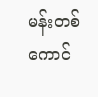မန်းတစ်ကောင်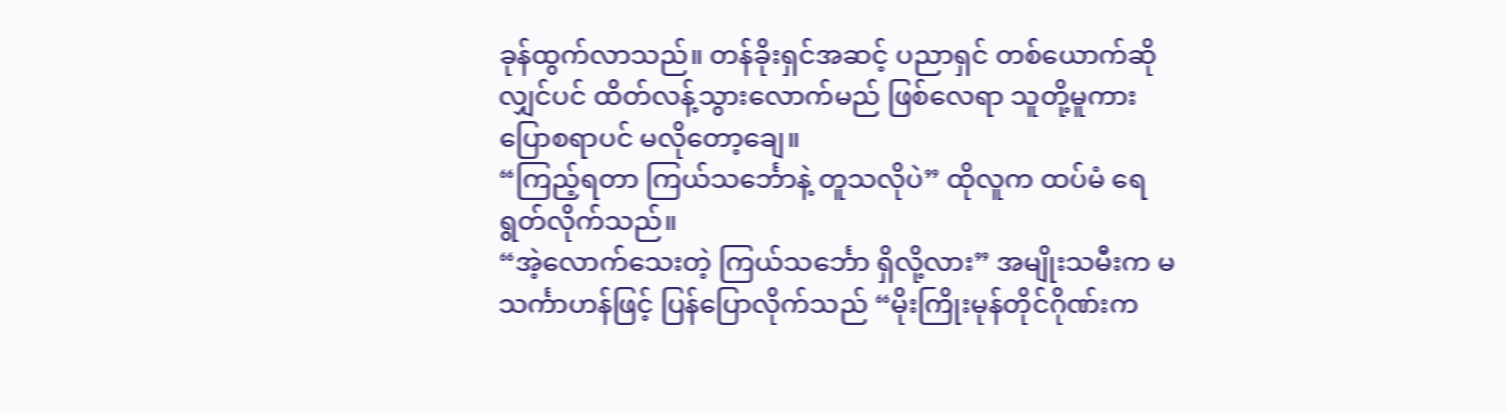ခုန်ထွက်လာသည်။ တန်ခိုးရှင်အဆင့် ပညာရှင် တစ်ယောက်ဆိုလျှင်ပင် ထိတ်လန့်သွားလောက်မည် ဖြစ်လေရာ သူတို့မူကား ပြောစရာပင် မလိုတော့ချေ။
“ကြည့်ရတာ ကြယ်သင်္ဘောနဲ့ တူသလိုပဲ” ထိုလူက ထပ်မံ ရေရွတ်လိုက်သည်။
“အဲ့လောက်သေးတဲ့ ကြယ်သင်္ဘော ရှိလို့လား” အမျိုးသမီးက မသင်္ကာဟန်ဖြင့် ပြန်ပြောလိုက်သည် “မိုးကြိုးမုန်တိုင်ဂိုဏ်းက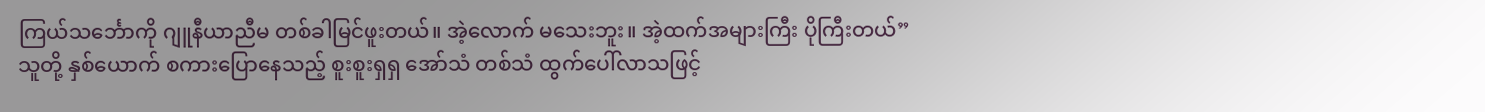ကြယ်သင်္ဘောကို ဂျူနီယာညီမ တစ်ခါမြင်ဖူးတယ်။ အဲ့လောက် မသေးဘူး။ အဲ့ထက်အများကြီး ပိုကြီးတယ်”
သူတို့ နှစ်ယောက် စကားပြောနေသည့် စူးစူးရှရှ အော်သံ တစ်သံ ထွက်ပေါ်လာသဖြင့်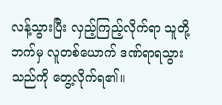လန့်သွားပြီး လှည့်ကြည့်လိုက်ရာ သူတို့ဘက်မှ လူတစ်ယောက် ဒဏ်ရာရသွားသည်ကို တွေ့လိုက်ရ၏။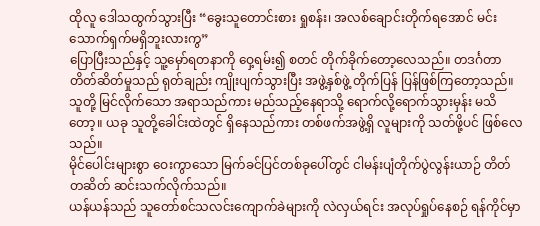ထိုလူ ဒေါသထွက်သွားပြီး “ခွေးသူတောင်းစား ရှုစန်း၊ အလစ်ချောင်းတိုက်ရအောင် မင်းသောက်ရှက်မရှိဘူးလားကွ”
ပြောပြီးသည်နှင့် သူ့မှော်ရတနာကို ဝှေ့ရမ်း၍ စတင် တိုက်ခိုက်တော့လေသည်။ တဒင်္ဂတာ တိတ်ဆိတ်မှုသည် ရုတ်ချည်း ကျိုးပျက်သွားပြီး အဖွဲ့နှစ်ဖွဲ့ တိုက်ပြန် ပြန်ဖြစ်ကြတော့သည်။ သူတို့ မြင်လိုက်သော အရာသည်ကား မည်သည့်နေရာသို့ ရောက်လို့ရောက်သွားမှန်း မသိတော့။ ယခု သူတို့ခေါင်းထဲတွင် ရှိနေသည်ကား တစ်ဖက်အဖွဲ့ရှိ လူများကို သတ်ဖို့ပင် ဖြစ်လေသည်။
မိုင်ပေါင်းများစွာ ဝေးကွာသော မြက်ခင်ပြင်တစ်ခုပေါ်တွင် ငါမန်းပျံတိုက်ပွဲလွန်းယာဉ် တိတ်တဆိတ် ဆင်းသက်လိုက်သည်။
ယန်ယန်သည် သူတော်စင်သလင်းကျောက်ခဲများကို လဲလှယ်ရင်း အလုပ်ရှုပ်နေစဉ် ရန်ကိုင်မှာ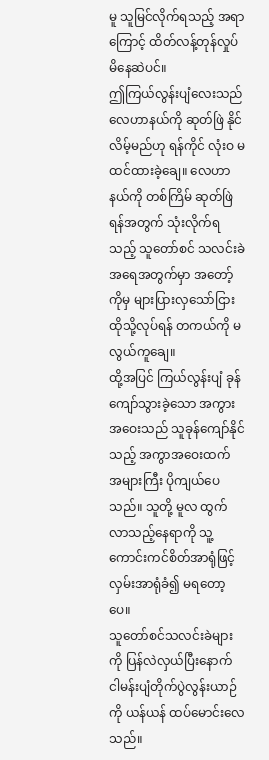မူ သူမြင်လိုက်ရသည့် အရာကြောင့် ထိတ်လန့်တုန်လှုပ်မိနေဆဲပင်။
ဤကြယ်လွန်းပျံလေးသည် လေဟာနယ်ကို ဆုတ်ဖြဲ နိုင်လိမ့်မည်ဟု ရန်ကိုင် လုံးဝ မထင်ထားခဲ့ချေ။ လေဟာနယ်ကို တစ်ကြိမ် ဆုတ်ဖြဲရန်အတွက် သုံးလိုက်ရသည့် သူတော်စင် သလင်းခဲ အရေအတွက်မှာ အတော့်ကိုမှ များပြားလှသော်ငြား ထိုသို့လုပ်ရန် တကယ်ကို မလွယ်ကူချေ။
ထို့အပြင် ကြယ်လွန်းပျံ ခုန်ကျော်သွားခဲ့သော အကွားအဝေးသည် သူခုန်ကျော်နိုင်သည့် အကွာအဝေးထက် အများကြီး ပိုကျယ်ပေသည်။ သူတို့ မူလ ထွက်လာသည့်နေရာကို သူ့ကောင်းကင်စိတ်အာရုံဖြင့် လှမ်းအာရုံခံ၍ မရတော့ပေ။
သူတော်စင်သလင်းခဲများကို ပြန်လဲလှယ်ပြီးနောက် ငါမန်းပျံတိုက်ပွဲလွန်းယာဉ်ကို ယန်ယန် ထပ်မောင်းလေသည်။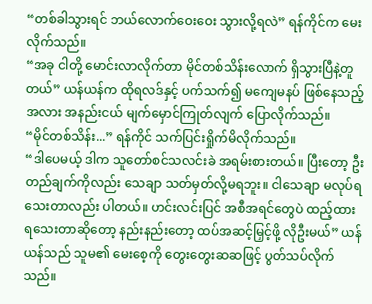“တစ်ခါသွားရင် ဘယ်လောက်ဝေးဝေး သွားလို့ရလဲ” ရန်ကိုင်က မေးလိုက်သည်။
“အခု ငါတို့ မောင်းလာလိုက်တာ မိုင်တစ်သိန်းလောက် ရှိသွားပြီနဲ့တူတယ်” ယန်ယန်က ထိုရလဒ်နှင့် ပက်သက်၍ မကျေမနပ် ဖြစ်နေသည့်အလား အနည်းငယ် မျက်မှောင်ကြုတ်လျက် ပြောလိုက်သည်။
“မိုင်တစ်သိန်း...” ရန်ကိုင် သက်ပြင်းရှိုက်မိလိုက်သည်။
“ဒါပေမယ့် ဒါက သူတော်စင်သလင်းခဲ အရမ်းစားတယ်။ ပြီးတော့ ဦးတည်ချက်ကိုလည်း သေချာ သတ်မှတ်လို့မရဘူး။ ငါသေချာ မလုပ်ရသေးတာလည်း ပါတယ်။ ဟင်းလင်းပြင် အစီအရင်တွေပဲ ထည့်ထားရသေးတာဆိုတော့ နည်းနည်းတော့ ထပ်အဆင့်မြှင့်ဖို့ လိုဦးမယ်” ယန်ယန်သည် သူမ၏ မေးစေ့ကို တွေးတွေးဆဆဖြင့် ပွတ်သပ်လိုက်သည်။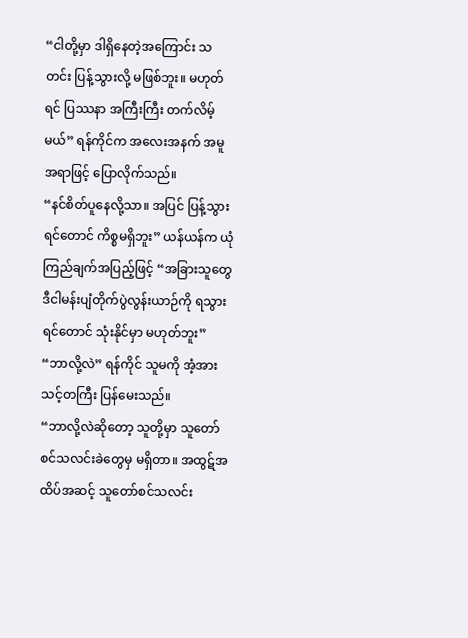“ငါတို့မှာ ဒါရှိနေတဲ့အကြောင်း သတင်း ပြန့်သွားလို့ မဖြစ်ဘူး။ မဟုတ်ရင် ပြဿနာ အကြီးကြီး တက်လိမ့်မယ်” ရန်ကိုင်က အလေးအနက် အမူအရာဖြင့် ပြောလိုက်သည်။
“နင်စိတ်ပူနေလို့သာ။ အပြင် ပြန့်သွားရင်တောင် ကိစ္စမရှိဘူး” ယန်ယန်က ယုံကြည်ချက်အပြည့်ဖြင့် “အခြားသူတွေ ဒီငါမန်းပျံတိုက်ပွဲလွန်းယာဉ်ကို ရသွားရင်တောင် သုံးနိုင်မှာ မဟုတ်ဘူး”
“ဘာလို့လဲ” ရန်ကိုင် သူမကို အံ့အားသင့်တကြီး ပြန်မေးသည်။
“ဘာလို့လဲဆိုတော့ သူတို့မှာ သူတော်စင်သလင်းခဲတွေမှ မရှိတာ။ အထွဋ်အထိပ်အဆင့် သူတော်စင်သလင်း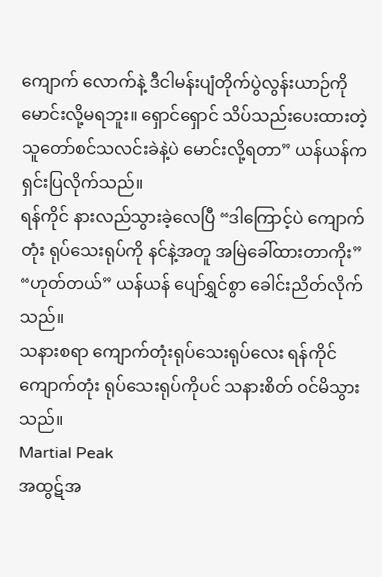ကျောက် လောက်နဲ့ ဒီငါမန်းပျံတိုက်ပွဲလွန်းယာဉ်ကို မောင်းလို့မရဘူး။ ရှောင်ရှောင် သိပ်သည်းပေးထားတဲ့ သူတော်စင်သလင်းခဲနဲ့ပဲ မောင်းလို့ရတာ” ယန်ယန်က ရှင်းပြလိုက်သည်။
ရန်ကိုင် နားလည်သွားခဲ့လေပြီ “ဒါကြောင့်ပဲ ကျောက်တုံး ရုပ်သေးရုပ်ကို နင်နဲ့အတူ အမြဲခေါ်ထားတာကိုး”
“ဟုတ်တယ်” ယန်ယန် ပျော်ရွှင်စွာ ခေါင်းညိတ်လိုက်သည်။
သနားစရာ ကျောက်တုံးရုပ်သေးရုပ်လေး ရန်ကိုင် ကျောက်တုံး ရုပ်သေးရုပ်ကိုပင် သနားစိတ် ဝင်မိသွားသည်။
Martial Peak
အထွဋ်အ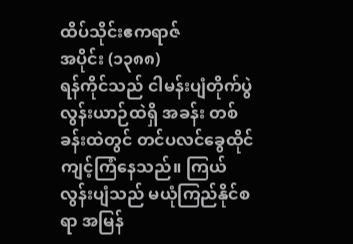ထိပ်သိုင်းဧကရာဇ်
အပိုင်း (၁၃၈၈)
ရန်ကိုင်သည် ငါမန်းပျံတိုက်ပွဲလွန်းယာဉ်ထဲရှိ အခန်း တစ်ခန်းထဲတွင် တင်ပလင်ခွေထိုင် ကျင့်ကြံနေသည်။ ကြယ်လွန်းပျံသည် မယုံကြည်နိုင်စရာ အမြန်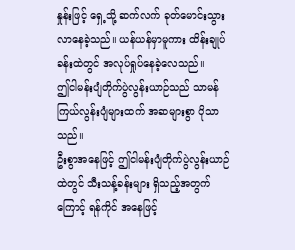နှုန်းဖြင့် ရှေ့သို့ ဆက်လက် ခုတ်မောင်းသွားလာနေခဲ့သည်။ ယန်ယန်မှာမူကား ထိန်းချုပ်ခန်းထဲတွင် အလုပ်ရှုပ်နေခဲ့လေသည်။
ဤငါမန်းပျံတိုက်ပွဲလွန်းယာဉ်သည် သာမန် ကြယ်လွန်းပျံများထက် အဆများစွာ ပိုသာသည်။
ဦးစွာအနေဖြင့် ဤငါမန်းပျံတိုက်ပွဲလွန်းယာဉ်ထဲတွင် သီးသန့်ခန်းများ ရှိသည့်အတွက်ကြောင့် ရန်ကိုင် အနေဖြင့်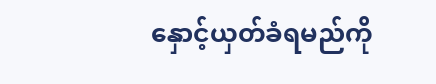နှောင့်ယှတ်ခံရမည်ကို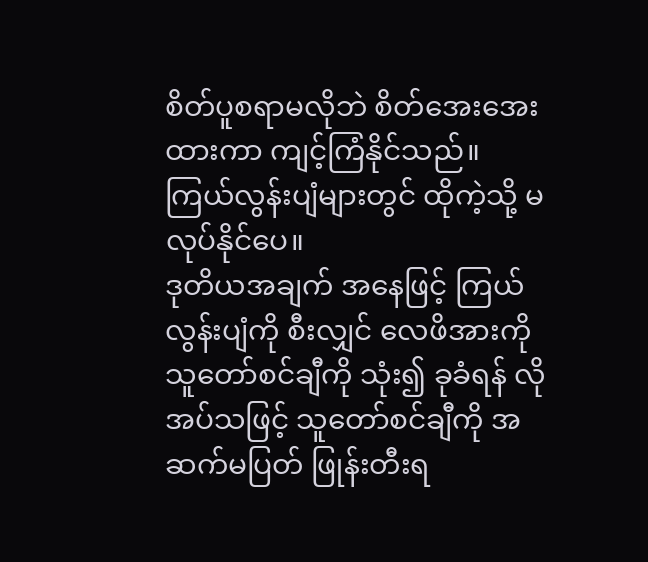စိတ်ပူစရာမလိုဘဲ စိတ်အေးအေးထားကာ ကျင့်ကြံနိုင်သည်။ ကြယ်လွန်းပျံများတွင် ထိုကဲ့သို့ မလုပ်နိုင်ပေ။
ဒုတိယအချက် အနေဖြင့် ကြယ်လွန်းပျံကို စီးလျှင် လေဖိအားကို သူတော်စင်ချီကို သုံး၍ ခုခံရန် လိုအပ်သဖြင့် သူတော်စင်ချီကို အဆက်မပြတ် ဖြုန်းတီးရ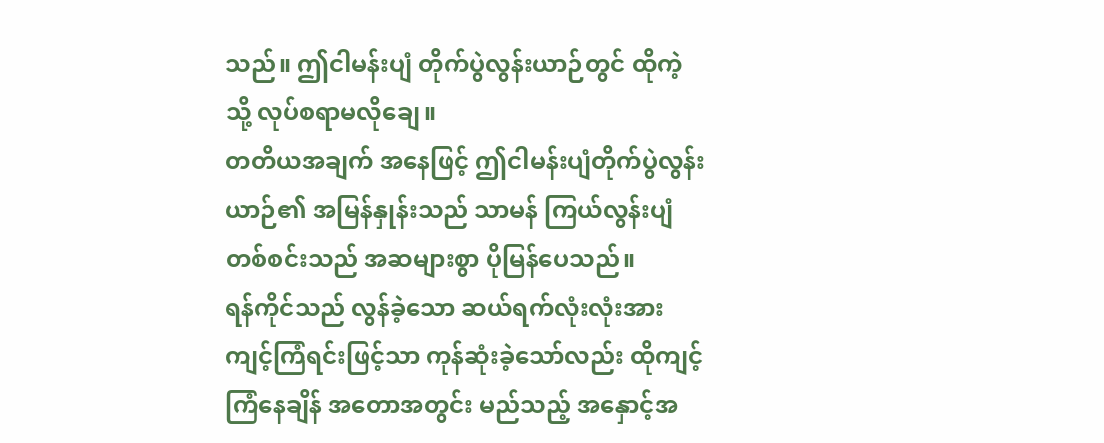သည်။ ဤငါမန်းပျံ တိုက်ပွဲလွန်းယာဉ်တွင် ထိုကဲ့သို့ လုပ်စရာမလိုချေ။
တတိယအချက် အနေဖြင့် ဤငါမန်းပျံတိုက်ပွဲလွန်းယာဉ်၏ အမြန်နှုန်းသည် သာမန် ကြယ်လွန်းပျံ တစ်စင်းသည် အဆများစွာ ပိုမြန်ပေသည်။
ရန်ကိုင်သည် လွန်ခဲ့သော ဆယ်ရက်လုံးလုံးအား ကျင့်ကြံရင်းဖြင့်သာ ကုန်ဆုံးခဲ့သော်လည်း ထိုကျင့်ကြံနေချိန် အတောအတွင်း မည်သည့် အနှောင့်အ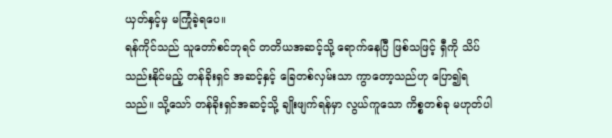ယှတ်နှင့်မှ မကြုံခဲ့ရပေ။
ရန်ကိုင်သည် သူတော်စင်ဘုရင် တတိယအဆင့်သို့ ရောက်နေပြီ ဖြစ်သဖြင့် ရှီကို သိပ်သည်းနိုင်မည့် တန်ခိုးရှင် အဆင့်နှင့် ခြေတစ်လှမ်းသာ ကွာတော့သည်ဟု ပြော၍ရသည်။ သို့သော် တန်ခိုးရှင်အဆင့်သို့ ချိုးဖျက်ရန်မှာ လွယ်ကူသော ကိစ္စတစ်ခု မဟုတ်ပါ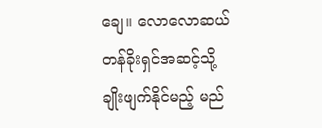ချေ။ လောလောဆယ် တန်ခိုးရှင်အဆင့်သို့ ချိုးဖျက်နိုင်မည့် မည်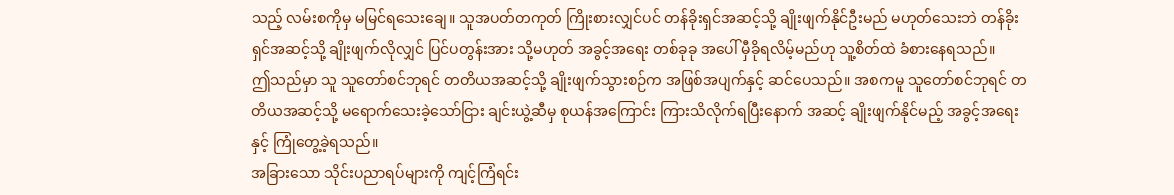သည့် လမ်းစကိုမှ မမြင်ရသေးချေ။ သူအပတ်တကုတ် ကြိုးစားလျှင်ပင် တန်ခိုးရှင်အဆင့်သို့ ချိုးဖျက်နိုင်ဦးမည် မဟုတ်သေးဘဲ တန်ခိုးရှင်အဆင့်သို့ ချိုးဖျက်လိုလျှင် ပြင်ပတွန်းအား သို့မဟုတ် အခွင့်အရေး တစ်ခုခု အပေါ် မှီခိုရလိမ့်မည်ဟု သူ့စိတ်ထဲ ခံစားနေရသည်။
ဤသည်မှာ သူ သူတော်စင်ဘုရင် တတိယအဆင့်သို့ ချိုးဖျက်သွားစဉ်က အဖြစ်အပျက်နှင့် ဆင်ပေသည်။ အစကမူ သူတော်စင်ဘုရင် တတိယအဆင့်သို့ မရောက်သေးခဲ့သော်ငြား ချင်းယွဲ့ဆီမှ စုယန်အကြောင်း ကြားသိလိုက်ရပြီးနောက် အဆင့် ချိုးဖျက်နိုင်မည့် အခွင့်အရေးနှင့် ကြုံတွေ့ခဲ့ရသည်။
အခြားသော သိုင်းပညာရပ်များကို ကျင့်ကြံရင်း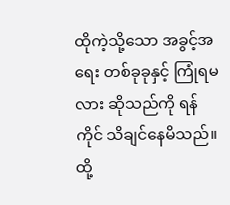ထိုကဲ့သို့သော အခွင့်အရေး တစ်ခုခုနှင့် ကြုံရမလား ဆိုသည်ကို ရန်ကိုင် သိချင်နေမိသည်။ ထို့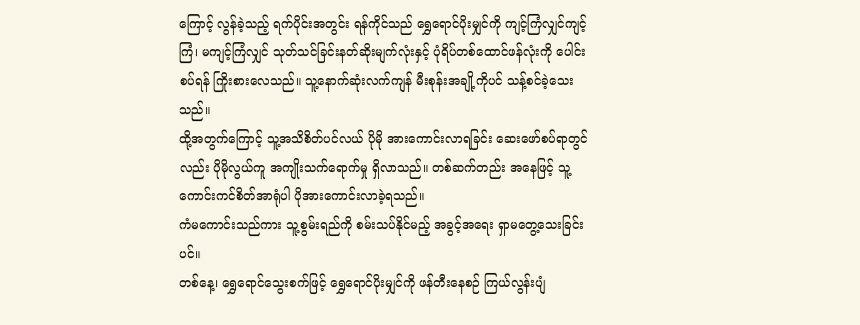ကြောင့် လွန်ခဲ့သည့် ရက်ပိုင်းအတွင်း ရန်ကိုင်သည် ရွှေရောင်ပိုးမျှင်ကို ကျင့်ကြံလျှင်ကျင့်ကြံ၊ မကျင့်ကြံလျှင် သုတ်သင်ခြင်းနတ်ဆိုးမျက်လုံးနှင့် ပုံရိပ်တစ်ထောင်ဖန်လုံးကို ပေါင်းစပ်ရန် ကြိုးစားလေသည်။ သူ့နောက်ဆုံးလက်ကျန် မီးစုန်းအချို့ကိုပင် သန့်စင်ခဲ့သေးသည်။
ထို့အတွက်ကြောင့် သူ့အသိစိတ်ပင်လယ် ပိုမို အားကောင်းလာရခြင်း ဆေးဖော်စပ်ရာတွင်လည်း ပိုမိုလွယ်ကူ အကျိုးသက်ရောက်မှု ရှိလာသည်။ တစ်ဆက်တည်း အနေဖြင့် သူ့ကောင်းကင်စိတ်အာရုံပါ ပိုအားကောင်းလာခဲ့ရသည်။
ကံမကောင်းသည်ကား သူ့စွမ်းရည်ကို စမ်းသပ်နိုင်မည့် အခွင့်အရေး ရှာမတွေ့သေးခြင်းပင်။
တစ်နေ့၊ ရွှေရောင်သွေးစက်ဖြင့် ရွှေရောင်ပိုးမျှင်ကို ဖန်တီးနေစဉ် ကြယ်လွန်းပျံ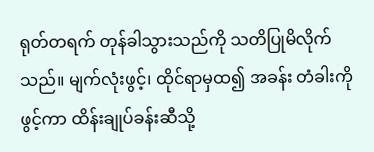ရုတ်တရက် တုန်ခါသွားသည်ကို သတိပြုမိလိုက်သည်။ မျက်လုံးဖွင့်၊ ထိုင်ရာမှထ၍ အခန်း တံခါးကိုဖွင့်ကာ ထိန်းချုပ်ခန်းဆီသို့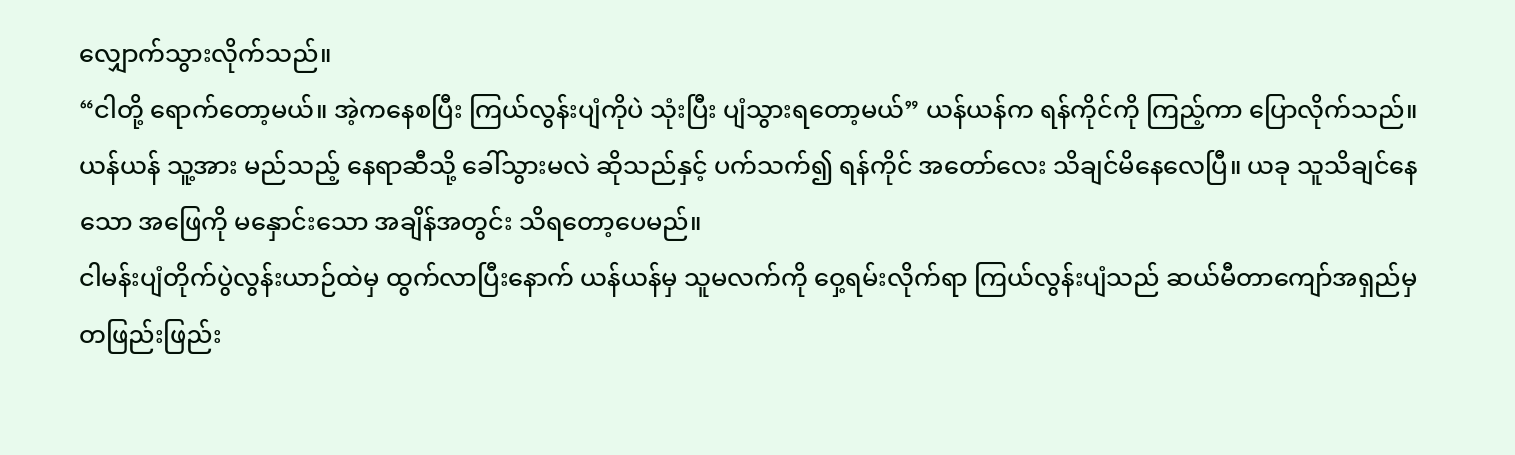လျှောက်သွားလိုက်သည်။
“ငါတို့ ရောက်တော့မယ်။ အဲ့ကနေစပြီး ကြယ်လွန်းပျံကိုပဲ သုံးပြီး ပျံသွားရတော့မယ်” ယန်ယန်က ရန်ကိုင်ကို ကြည့်ကာ ပြောလိုက်သည်။
ယန်ယန် သူ့အား မည်သည့် နေရာဆီသို့ ခေါ်သွားမလဲ ဆိုသည်နှင့် ပက်သက်၍ ရန်ကိုင် အတော်လေး သိချင်မိနေလေပြီ။ ယခု သူသိချင်နေသော အဖြေကို မနှောင်းသော အချိန်အတွင်း သိရတော့ပေမည်။
ငါမန်းပျံတိုက်ပွဲလွန်းယာဉ်ထဲမှ ထွက်လာပြီးနောက် ယန်ယန်မှ သူမလက်ကို ဝှေ့ရမ်းလိုက်ရာ ကြယ်လွန်းပျံသည် ဆယ်မီတာကျော်အရှည်မှ တဖြည်းဖြည်း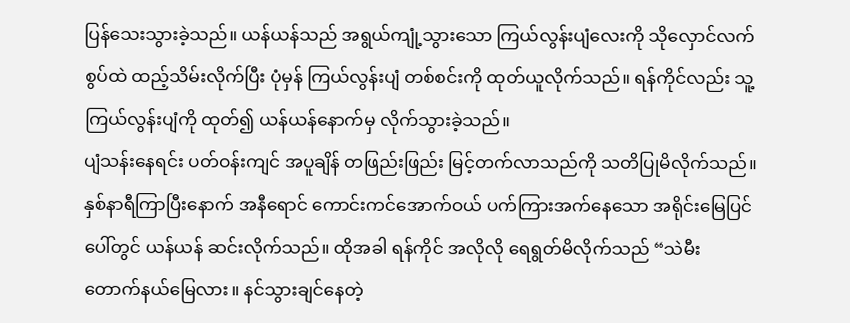ပြန်သေးသွားခဲ့သည်။ ယန်ယန်သည် အရွယ်ကျုံ့သွားသော ကြယ်လွန်းပျံလေးကို သိုလှောင်လက်စွပ်ထဲ ထည့်သိမ်းလိုက်ပြီး ပုံမှန် ကြယ်လွန်းပျံ တစ်စင်းကို ထုတ်ယူလိုက်သည်။ ရန်ကိုင်လည်း သူ့ကြယ်လွန်းပျံကို ထုတ်၍ ယန်ယန်နောက်မှ လိုက်သွားခဲ့သည်။
ပျံသန်းနေရင်း ပတ်ဝန်းကျင် အပူချိန် တဖြည်းဖြည်း မြင့်တက်လာသည်ကို သတိပြုမိလိုက်သည်။
နှစ်နာရီကြာပြီးနောက် အနီရောင် ကောင်းကင်အောက်ဝယ် ပက်ကြားအက်နေသော အရိုင်းမြေပြင်ပေါ်တွင် ယန်ယန် ဆင်းလိုက်သည်။ ထိုအခါ ရန်ကိုင် အလိုလို ရေရွတ်မိလိုက်သည် “သဲမီးတောက်နယ်မြေလား။ နင်သွားချင်နေတဲ့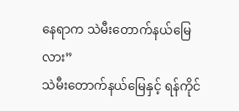နေရာက သဲမီးတောက်နယ်မြေလား”
သဲမီးတောက်နယ်မြေနှင့် ရန်ကိုင်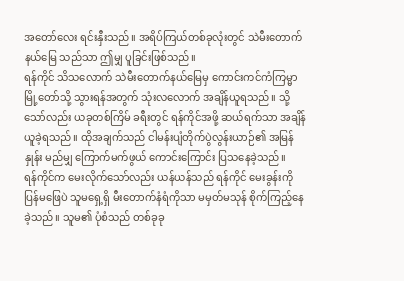အတော်လေး ရင်းနှီးသည်။ အရိပ်ကြယ်တစ်ခုလုံးတွင် သဲမီးတောက်နယ်မြေ သည်သာ ဤမျှ ပူခြင်းဖြစ်သည်။
ရန်ကိုင် သိသလောက် သဲမီးတောက်နယ်မြေမှ ကောင်းကင်ကံကြမ္မာမြို့တော်သို့ သွားရန်အတွက် သုံးလလောက် အချိန်ယူရသည်။ သို့သော်လည်း ယခုတစ်ကြိမ် ခရီးတွင် ရန်ကိုင်အဖို့ ဆယ်ရက်သာ အချိန်ယူခဲ့ရသည်။ ထိုအချက်သည် ငါမန်းပျံတိုက်ပွဲလွန်းယာဉ်၏ အမြန်နှုန်း မည်မျှ ကြောက်မက်ဖွယ် ကောင်းကြောင်း ပြသနေခဲ့သည်။
ရန်ကိုင်က မေးလိုက်သော်လည်း ယန်ယန်သည် ရန်ကိုင် မေးခွန်းကို ပြန်မဖြေပဲ သူမရှေ့ရှိ မီးတောက်နံရံကိုသာ မမှတ်မသုန် စိုက်ကြည့်နေခဲ့သည်။ သူမ၏ ပုံစံသည် တစ်ခုခု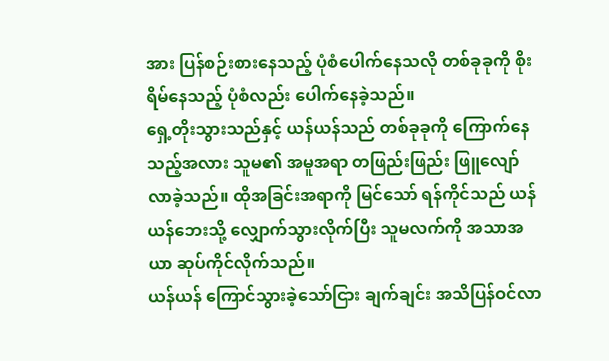အား ပြန်စဉ်းစားနေသည့် ပုံစံပေါက်နေသလို တစ်ခုခုကို စိုးရိမ်နေသည့် ပုံစံလည်း ပေါက်နေခဲ့သည်။
ရှေ့တိုးသွားသည်နှင့် ယန်ယန်သည် တစ်ခုခုကို ကြောက်နေသည့်အလား သူမ၏ အမူအရာ တဖြည်းဖြည်း ဖြူလျော်လာခဲ့သည်။ ထိုအခြင်းအရာကို မြင်သော် ရန်ကိုင်သည် ယန်ယန်ဘေးသို့ လျှောက်သွားလိုက်ပြီး သူမလက်ကို အသာအယာ ဆုပ်ကိုင်လိုက်သည်။
ယန်ယန် ကြောင်သွားခဲ့သော်ငြား ချက်ချင်း အသိပြန်ဝင်လာ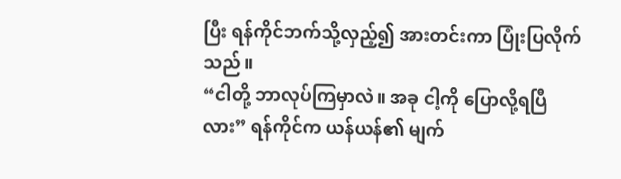ပြီး ရန်ကိုင်ဘက်သို့လှည့်၍ အားတင်းကာ ပြုံးပြလိုက်သည်။
“ငါတို့ ဘာလုပ်ကြမှာလဲ။ အခု ငါ့ကို ပြောလို့ရပြီလား” ရန်ကိုင်က ယန်ယန်၏ မျက်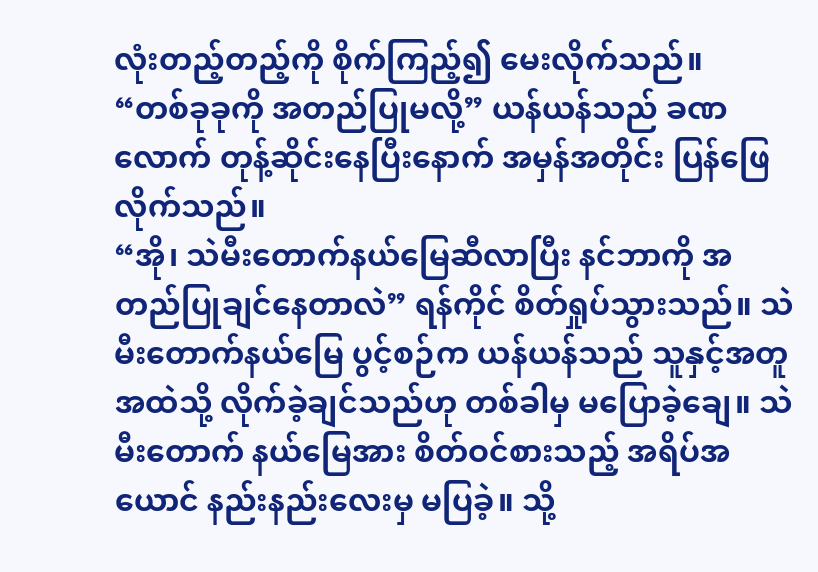လုံးတည့်တည့်ကို စိုက်ကြည့်၍ မေးလိုက်သည်။
“တစ်ခုခုကို အတည်ပြုမလို့” ယန်ယန်သည် ခဏလောက် တုန့်ဆိုင်းနေပြီးနောက် အမှန်အတိုင်း ပြန်ဖြေလိုက်သည်။
“အို၊ သဲမီးတောက်နယ်မြေဆီလာပြီး နင်ဘာကို အတည်ပြုချင်နေတာလဲ” ရန်ကိုင် စိတ်ရှုပ်သွားသည်။ သဲမီးတောက်နယ်မြေ ပွင့်စဉ်က ယန်ယန်သည် သူနှင့်အတူ အထဲသို့ လိုက်ခဲ့ချင်သည်ဟု တစ်ခါမှ မပြောခဲ့ချေ။ သဲမီးတောက် နယ်မြေအား စိတ်ဝင်စားသည့် အရိပ်အယောင် နည်းနည်းလေးမှ မပြခဲ့။ သို့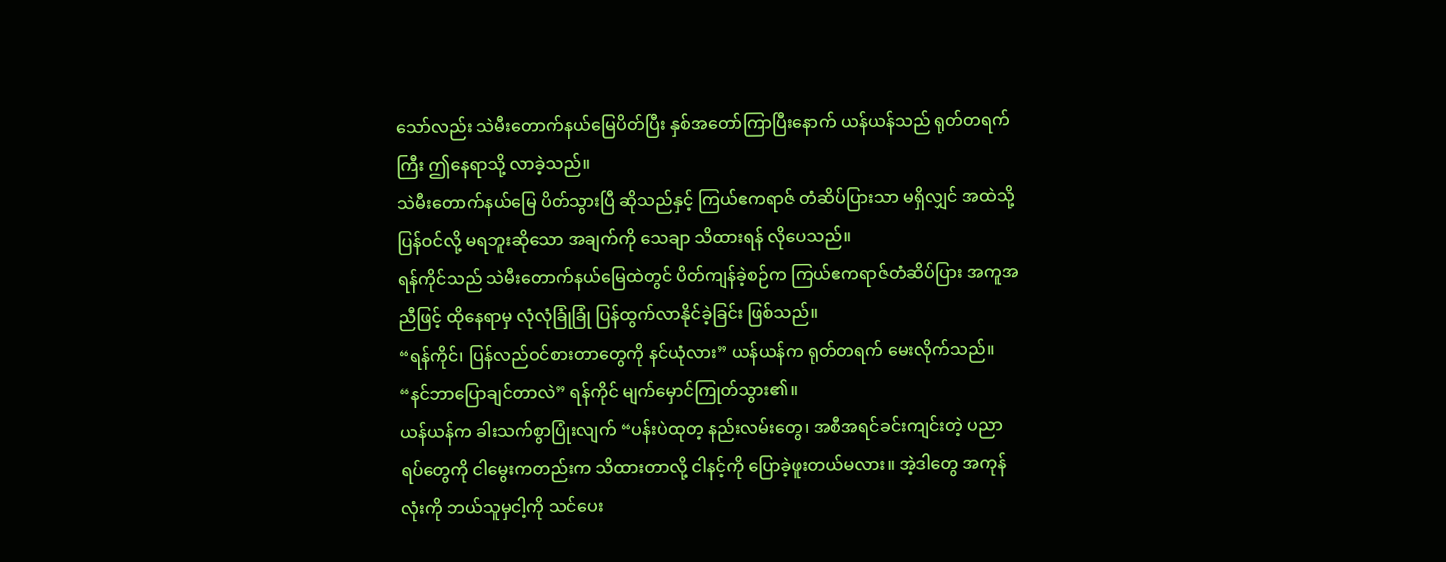သော်လည်း သဲမီးတောက်နယ်မြေပိတ်ပြီး နှစ်အတော်ကြာပြီးနောက် ယန်ယန်သည် ရုတ်တရက်ကြီး ဤနေရာသို့ လာခဲ့သည်။
သဲမီးတောက်နယ်မြေ ပိတ်သွားပြီ ဆိုသည်နှင့် ကြယ်ဧကရာဇ် တံဆိပ်ပြားသာ မရှိလျှင် အထဲသို့ ပြန်ဝင်လို့ မရဘူးဆိုသော အချက်ကို သေချာ သိထားရန် လိုပေသည်။
ရန်ကိုင်သည် သဲမီးတောက်နယ်မြေထဲတွင် ပိတ်ကျန်ခဲ့စဉ်က ကြယ်ဧကရာဇ်တံဆိပ်ပြား အကူအညီဖြင့် ထိုနေရာမှ လုံလုံခြုံခြုံ ပြန်ထွက်လာနိုင်ခဲ့ခြင်း ဖြစ်သည်။
“ရန်ကိုင်၊ ပြန်လည်ဝင်စားတာတွေကို နင်ယုံလား” ယန်ယန်က ရုတ်တရက် မေးလိုက်သည်။
“နင်ဘာပြောချင်တာလဲ” ရန်ကိုင် မျက်မှောင်ကြုတ်သွား၏။
ယန်ယန်က ခါးသက်စွာပြုံးလျက် “ပန်းပဲထုတ့ နည်းလမ်းတွေ၊ အစီအရင်ခင်းကျင်းတဲ့ ပညာရပ်တွေကို ငါမွေးကတည်းက သိထားတာလို့ ငါနင့်ကို ပြောခဲ့ဖူးတယ်မလား။ အဲ့ဒါတွေ အကုန်လုံးကို ဘယ်သူမှငါ့ကို သင်ပေး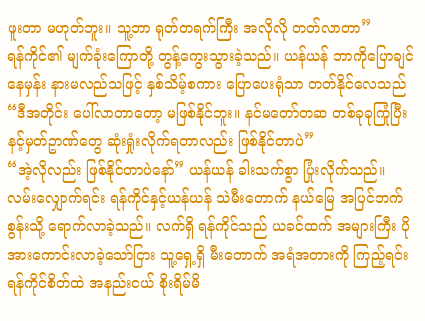ဖူးတာ မဟုတ်ဘူး။ သူ့ဘာ ရုတ်တရက်ကြီး အလိုလို တတ်လာတာ”
ရန်ကိုင်၏ မျက်ခုံးကြောတို့ တွန့်ကွေးသွားခဲ့သည်။ ယန်ယန် ဘာကိုပြောချင်နေမှန်း နားမလည်သဖြင့် နှစ်သိမ့်စကား ပြောပေးရုံသာ တတ်နိုင်လေသည် “ဒီအတိုင်း ပေါ်လာတာတော့ မဖြစ်နိုင်ဘူး။ နင်မတော်တဆ တစ်ခုခုကြုံပြီး နင့်မှတ်ဥာဏ်တွေ ဆုံးရှုံးလိုက်ရတာလည်း ဖြစ်နိုင်တာပဲ”
“အဲ့လိုလည်း ဖြစ်နိုင်တာပဲနော်” ယန်ယန် ခါးသက်စွာ ပြုံးလိုက်သည်။
လမ်းလျှောက်ရင်း ရန်ကိုင်နှင့်ယန်ယန် သဲမီးတောက် နယ်မြေ အပြင်ဘက်စွန်းသို့ ရောက်လာခဲ့သည်။ လက်ရှိ ရန်ကိုင်သည် ယခင်ထက် အများကြီး ပိုအားကောင်းလာခဲ့သော်ငြား သူ့ရှေ့ရှိ မီးတောက် အရံအတားကို ကြည့်ရင်း ရန်ကိုင်စိတ်ထဲ အနည်းငယ် စိုးရိမ်မိ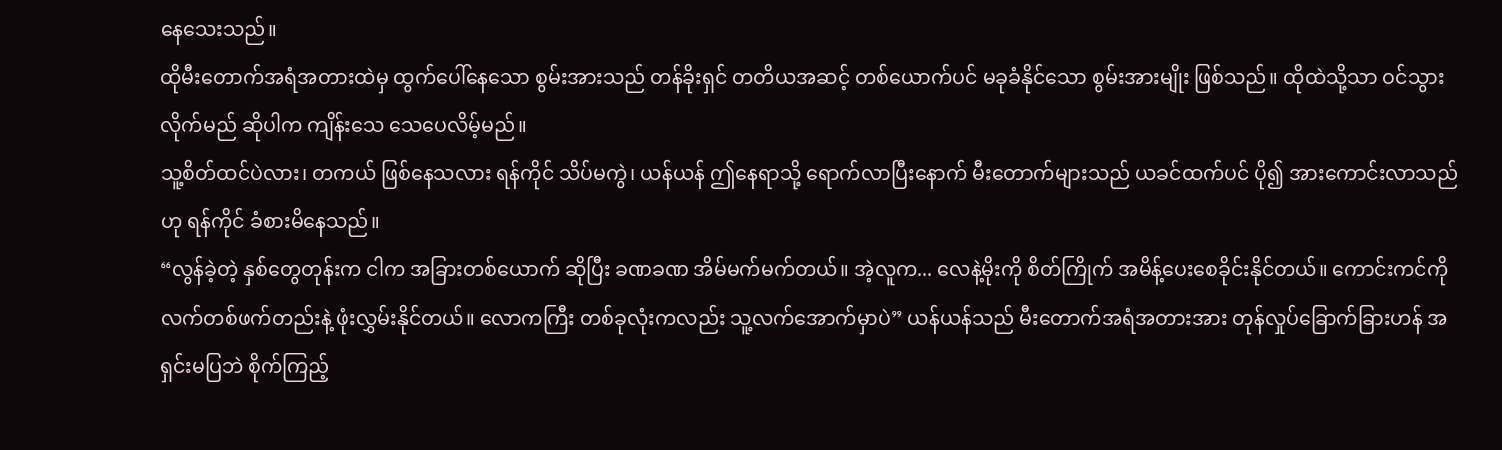နေသေးသည်။
ထိုမီးတောက်အရံအတားထဲမှ ထွက်ပေါ်နေသော စွမ်းအားသည် တန်ခိုးရှင် တတိယအဆင့် တစ်ယောက်ပင် မခုခံနိုင်သော စွမ်းအားမျိုး ဖြစ်သည်။ ထိုထဲသို့သာ ဝင်သွားလိုက်မည် ဆိုပါက ကျိန်းသေ သေပေလိမ့်မည်။
သူ့စိတ်ထင်ပဲလား၊ တကယ် ဖြစ်နေသလား ရန်ကိုင် သိပ်မကွဲ၊ ယန်ယန် ဤနေရာသို့ ရောက်လာပြီးနောက် မီးတောက်များသည် ယခင်ထက်ပင် ပို၍ အားကောင်းလာသည်ဟု ရန်ကိုင် ခံစားမိနေသည်။
“လွန်ခဲ့တဲ့ နှစ်တွေတုန်းက ငါက အခြားတစ်ယောက် ဆိုပြီး ခဏခဏ အိမ်မက်မက်တယ်။ အဲ့လူက... လေနဲ့မိုးကို စိတ်ကြိုက် အမိန့်ပေးစေခိုင်းနိုင်တယ်။ ကောင်းကင်ကို လက်တစ်ဖက်တည်းနဲ့ ဖုံးလွှမ်းနိုင်တယ်။ လောကကြီး တစ်ခုလုံးကလည်း သူ့လက်အောက်မှာပဲ” ယန်ယန်သည် မီးတောက်အရံအတားအား တုန်လှုပ်ခြောက်ခြားဟန် အရှင်းမပြဘဲ စိုက်ကြည့်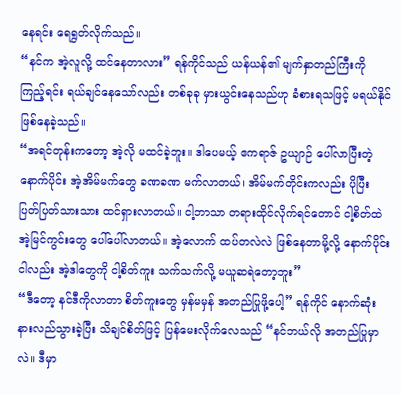နေရင်း ရေရွတ်လိုက်သည်။
“နင်က အဲ့လူလို့ ထင်နေတာလား” ရန်ကိုင်သည် ယန်ယန်၏ မျက်နှာတည်ကြီးကို ကြည့်ရင်း ရယ်ချင်နေသော်လည်း တစ်ခုခု မှားယွင်းနေသည်ဟု ခံစားရသဖြင့် မရယ်နိုင် ဖြစ်နေခဲ့သည်။
“အရင်တုန်းကတော့ အဲ့လို မထင်ခဲ့ဘူး။ ဒါပေမယ့် ဧကရာဇ် ဥယျာဉ် ပေါ်လာပြီးတဲ့နောက်ပိုင်း အဲ့အိမ်မက်တွေ ခဏခဏ မက်လာတယ်၊ အိမ်မက်တိုင်းကလည်း ပိုပြီး ပြတ်ပြတ်သားသား ထင်ရှားလာတယ်။ ငါ့ဘာသာ တရားထိုင်လိုက်ရင်တောင် ငါ့စိတ်ထဲ အဲ့မြင်ကွင်းတွေ ပေါ်ပေါ်လာတယ်။ အဲ့လောက် ထပ်တလဲလဲ ဖြစ်နေတာမို့လို့ နောက်ပိုင်း ငါလည်း အဲ့ဒါတွေကို ငါ့စိတ်ကူး သက်သက်လို့ မယူဆရဲတော့ဘူး”
“ဒီတော့ နင်ဒီကိုလာတာ စိတ်ကူးတွေ မှန်မမှန် အတည်ပြုဖို့ပေါ့” ရန်ကိုင် နောက်ဆုံး နားလည်သွားခဲ့ပြီး သိချင်စိတ်ဖြင့် ပြန်မေးလိုက်လေသည် “နင်ဘယ်လို အတည်ပြုမှာလဲ။ ဒီမှာ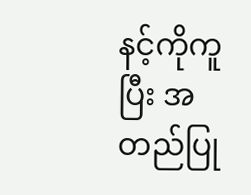နင့်ကိုကူပြီး အတည်ပြု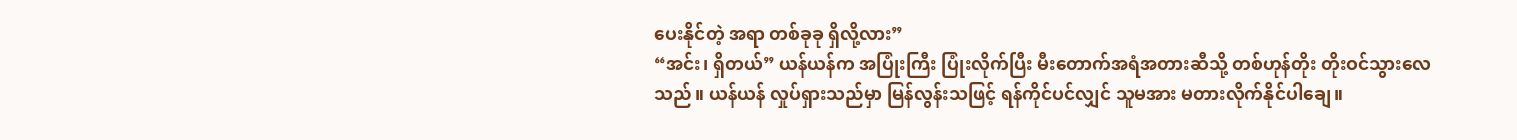ပေးနိုင်တဲ့ အရာ တစ်ခုခု ရှိလို့လား”
“အင်း၊ ရှိတယ်” ယန်ယန်က အပြုံးကြီး ပြုံးလိုက်ပြီး မီးတောက်အရံအတားဆီသို့ တစ်ဟုန်တိုး တိုးဝင်သွားလေသည်။ ယန်ယန် လှုပ်ရှားသည်မှာ မြန်လွန်းသဖြင့် ရန်ကိုင်ပင်လျှင် သူမအား မတားလိုက်နိုင်ပါချေ။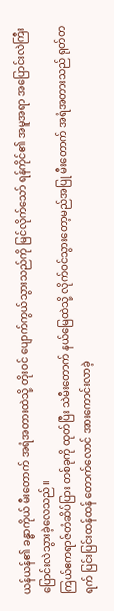ယန်ယန်၏ ခန္ဓာကိုယ် မီးတောက် အရံအတားထဲသို့ တိုးဝင် ပျောက်ကွယ်သွားသည်ကို မြင်လိုက်သော် ရန်ကိုင်၏ အမူအရာ အပြောင်းလဲကြီး ပြောင်းလဲသွားခဲ့လေသည်။
ကြယ်ဧကရာဇ်တံဆိပ်ပြား တစ်ခုကို ထုတ်ပြီး သဲမီးတောက် နယ်မြေထဲသို့ လိုက်ဝင်သွားတော့မည်အပြု မီးတောက် အရံအတားသည် ရုတ်တရက် ပြင်းပြင်းထန်ထန် တောက်လောင် အားကောင်းလာခဲ့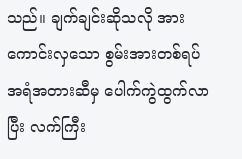သည်။ ချက်ချင်းဆိုသလို အားကောင်းလှသော စွမ်းအားတစ်ရပ် အရံအတားဆီမှ ပေါက်ကွဲထွက်လာပြီး လက်ကြီး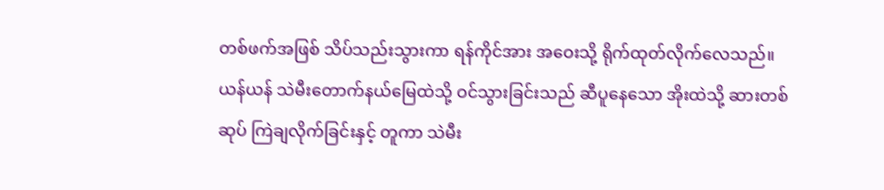တစ်ဖက်အဖြစ် သိပ်သည်းသွားကာ ရန်ကိုင်အား အဝေးသို့ ရိုက်ထုတ်လိုက်လေသည်။
ယန်ယန် သဲမီးတောက်နယ်မြေထဲသို့ ဝင်သွားခြင်းသည် ဆီပူနေသော အိုးထဲသို့ ဆားတစ်ဆုပ် ကြဲချလိုက်ခြင်းနှင့် တူကာ သဲမီး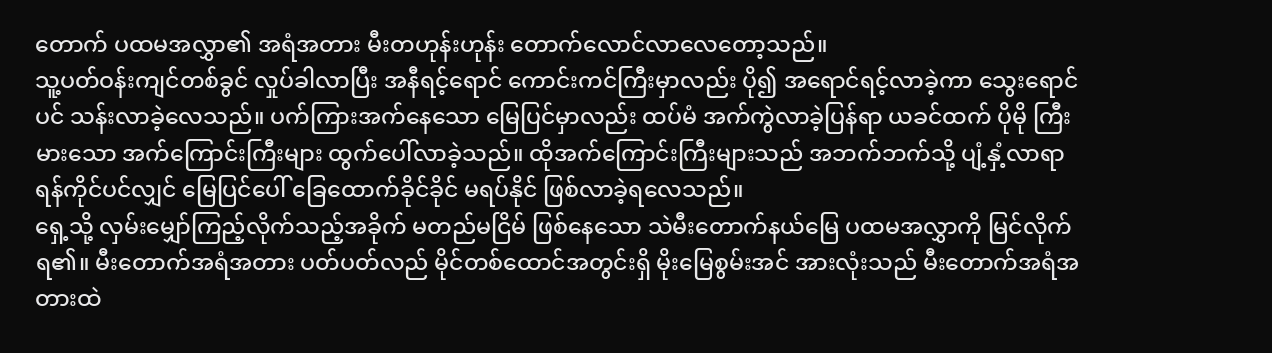တောက် ပထမအလွှာ၏ အရံအတား မီးတဟုန်းဟုန်း တောက်လောင်လာလေတော့သည်။
သူ့ပတ်ဝန်းကျင်တစ်ခွင် လှုပ်ခါလာပြီး အနီရင့်ရောင် ကောင်းကင်ကြီးမှာလည်း ပို၍ အရောင်ရင့်လာခဲ့ကာ သွေးရောင်ပင် သန်းလာခဲ့လေသည်။ ပက်ကြားအက်နေသော မြေပြင်မှာလည်း ထပ်မံ အက်ကွဲလာခဲ့ပြန်ရာ ယခင်ထက် ပိုမို ကြီးမားသော အက်ကြောင်းကြီးများ ထွက်ပေါ်လာခဲ့သည်။ ထိုအက်ကြောင်းကြီးများသည် အဘက်ဘက်သို့ ပျံ့နှံ့လာရာ ရန်ကိုင်ပင်လျှင် မြေပြင်ပေါ် ခြေထောက်ခိုင်ခိုင် မရပ်နိုင် ဖြစ်လာခဲ့ရလေသည်။
ရှေ့သို့ လှမ်းမျှော်ကြည့်လိုက်သည့်အခိုက် မတည်မငြိမ် ဖြစ်နေသော သဲမီးတောက်နယ်မြေ ပထမအလွှာကို မြင်လိုက်ရ၏။ မီးတောက်အရံအတား ပတ်ပတ်လည် မိုင်တစ်ထောင်အတွင်းရှိ မိုးမြေစွမ်းအင် အားလုံးသည် မီးတောက်အရံအတားထဲ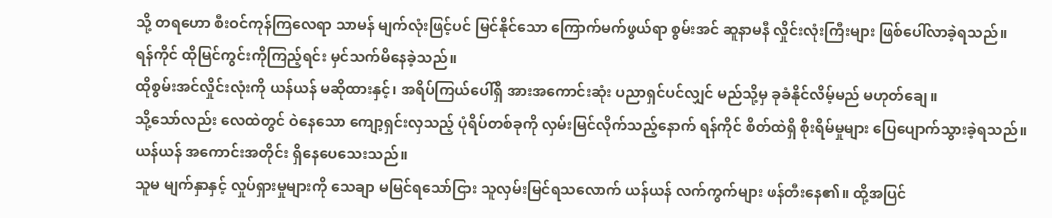သို့ တရဟော စီးဝင်ကုန်ကြလေရာ သာမန် မျက်လုံးဖြင့်ပင် မြင်နိုင်သော ကြောက်မက်ဖွယ်ရာ စွမ်းအင် ဆူနာမနီ လှိုင်းလုံးကြီးများ ဖြစ်ပေါ်လာခဲ့ရသည်။
ရန်ကိုင် ထိုမြင်ကွင်းကိုကြည့်ရင်း မှင်သက်မိနေခဲ့သည်။
ထိုစွမ်းအင်လှိုင်းလုံးကို ယန်ယန် မဆိုထားနှင့်၊ အရိပ်ကြယ်ပေါ်ရှိ အားအကောင်းဆုံး ပညာရှင်ပင်လျှင် မည်သို့မှ ခုခံနိုင်လိမ့်မည် မဟုတ်ချေ။
သို့သော်လည်း လေထဲတွင် ဝဲနေသော ကျော့ရှင်းလှသည့် ပုံရိပ်တစ်ခုကို လှမ်းမြင်လိုက်သည့်နောက် ရန်ကိုင် စိတ်ထဲရှိ စိုးရိမ်မှုများ ပြေပျောက်သွားခဲ့ရသည်။
ယန်ယန် အကောင်းအတိုင်း ရှိနေပေသေးသည်။
သူမ မျက်နှာနှင့် လှုပ်ရှားမှုများကို သေချာ မမြင်ရသော်ငြား သူလှမ်းမြင်ရသလောက် ယန်ယန် လက်ကွက်များ ဖန်တီးနေ၏။ ထို့အပြင်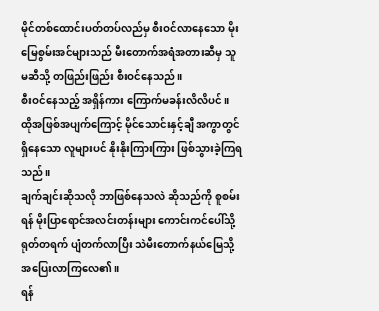မိုင်တစ်ထောင်းပတ်တပ်လည်မှ စီးဝင်လာနေသော မိုးမြေစွမ်းအင်များသည် မီးတောက်အရံအတားဆီမှ သူမဆီသို့ တဖြည်းဖြည်း စီးဝင်နေသည်။
စီးဝင်နေသည့် အရှိန်ကား ကြောက်မခန်းလိလိပင်။
ထိုအဖြစ်အပျက်ကြောင့် မိုင်သောင်းနှင့်ချီ အကွာတွင် ရှိနေသော လူများပင် နိုးနိုးကြားကြား ဖြစ်သွားခဲ့ကြရသည်။
ချက်ချင်းဆိုသလို ဘာဖြစ်နေသလဲ ဆိုသည်ကို စူစမ်းရန် မိုးပြာရောင်အလင်းတန်းများ ကောင်းကင်ပေါ်သို့ ရုတ်တရက် ပျံတက်လာပြီး သဲမီးတောက်နယ်မြေသို့ အပြေးလာကြလေ၏။
ရန်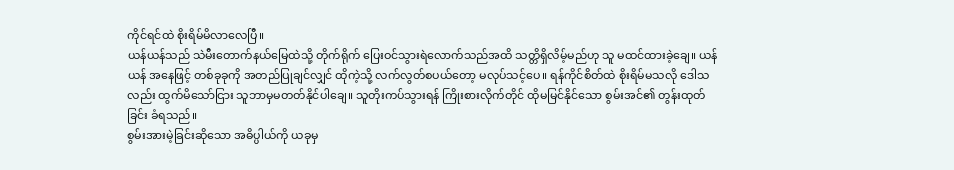ကိုင်ရင်ထဲ စိုးရိမ်မိလာလေပြီ။
ယန်ယန်သည် သဲမီးတောက်နယ်မြေထဲသို့ တိုက်ရိုက် ပြေးဝင်သွားရဲလောက်သည်အထိ သတ္တိရှိလိမ့်မည်ဟု သူ မထင်ထားခဲ့ချေ။ ယန်ယန် အနေဖြင့် တစ်ခုခုကို အတည်ပြုချင်လျှင် ထိုကဲ့သို့ လက်လွတ်စပယ်တော့ မလုပ်သင့်ပေ။ ရန်ကိုင်စိတ်ထဲ စိုးရိမ်မသလို ဒေါသလည်း ထွက်မိသော်ငြား သူဘာမှမတတ်နိုင်ပါချေ။ သူတိုးကပ်သွားရန် ကြိုးစားလိုက်တိုင် ထိုမမြင်နိုင်သော စွမ်းအင်၏ တွန်းထုတ်ခြင်း ခံရသည်။
စွမ်းအားမဲ့ခြင်းဆိုသော အဓိပ္ပါယ်ကို ယခုမှ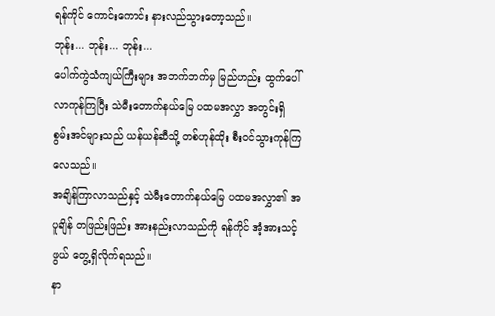ရန်ကိုင် ကောင်းကောင်း နားလည်သွားတော့သည်။
ဘုန်း... ဘုန်း... ဘုန်း...
ပေါက်ကွဲသံကျယ်ကြီးများ အဘက်ဘက်မှ မြည်ဟည်း ထွက်ပေါ်လာကုန်ကြပြီး သဲမီးတောက်နယ်မြေ ပထမအလွှာ အတွင်းရှိ စွမ်းအင်များသည် ယန်ယန်ဆီသို့ တစ်ဟုန်ထိုး စီးဝင်သွားကုန်ကြလေသည်။
အချိန်ကြာလာသည်နှင့် သဲမီးတောက်နယ်မြေ ပထမအလွှာ၏ အပူချိန် တဖြည်းဖြည်း အားနည်းလာသည်ကို ရန်ကိုင် အံ့အားသင့်ဖွယ် တွေ့ရှိလိုက်ရသည်။
နာ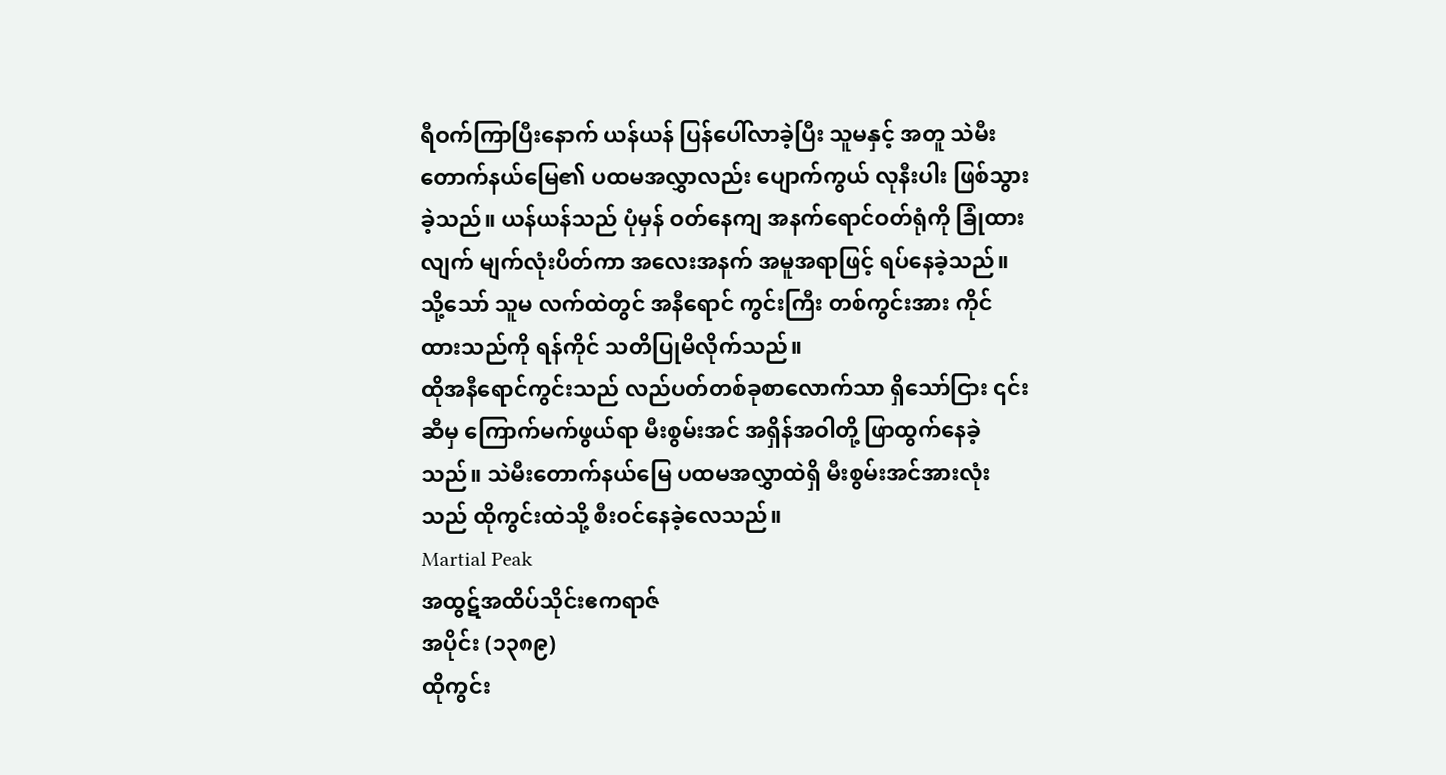ရီဝက်ကြာပြီးနောက် ယန်ယန် ပြန်ပေါ်လာခဲ့ပြီး သူမနှင့် အတူ သဲမီးတောက်နယ်မြေ၏ ပထမအလွှာလည်း ပျောက်ကွယ် လုနီးပါး ဖြစ်သွားခဲ့သည်။ ယန်ယန်သည် ပုံမှန် ဝတ်နေကျ အနက်ရောင်ဝတ်ရုံကို ခြုံထားလျက် မျက်လုံးပိတ်ကာ အလေးအနက် အမူအရာဖြင့် ရပ်နေခဲ့သည်။ သို့သော် သူမ လက်ထဲတွင် အနီရောင် ကွင်းကြီး တစ်ကွင်းအား ကိုင်ထားသည်ကို ရန်ကိုင် သတိပြုမိလိုက်သည်။
ထိုအနီရောင်ကွင်းသည် လည်ပတ်တစ်ခုစာလောက်သာ ရှိသော်ငြား ၎င်းဆီမှ ကြောက်မက်ဖွယ်ရာ မီးစွမ်းအင် အရှိန်အဝါတို့ ဖြာထွက်နေခဲ့သည်။ သဲမီးတောက်နယ်မြေ ပထမအလွှာထဲရှိ မီးစွမ်းအင်အားလုံးသည် ထိုကွင်းထဲသို့ စီးဝင်နေခဲ့လေသည်။
Martial Peak
အထွဋ်အထိပ်သိုင်းဧကရာဇ်
အပိုင်း (၁၃၈၉)
ထိုကွင်း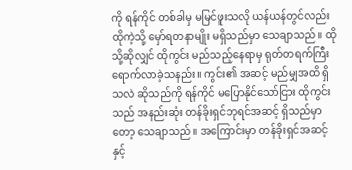ကို ရန်ကိုင် တစ်ခါမှ မမြင်ဖူးသလို ယန်ယန်တွင်လည်း ထိုကဲ့သို့ မှော်ရတနာမျိုး မရှိသည်မှာ သေချာသည်။ ထိုသို့ဆိုလျှင် ထိုကွင်း မည်သည့်နေရာမှ ရုတ်တရက်ကြီး ရောက်လာခဲ့သနည်း။ ကွင်း၏ အဆင့် မည်မျှအထိ ရှိသလဲ ဆိုသည်ကို ရန်ကိုင် မပြောနိုင်သော်ငြား ထိုကွင်းသည် အနည်းဆုံး တန်ခိုးရှင်ဘုရင်အဆင့် ရှိသည်မှာတော့ သေချာသည်။ အကြောင်းမှာ တန်ခိုးရှင်အဆင့်နှင့်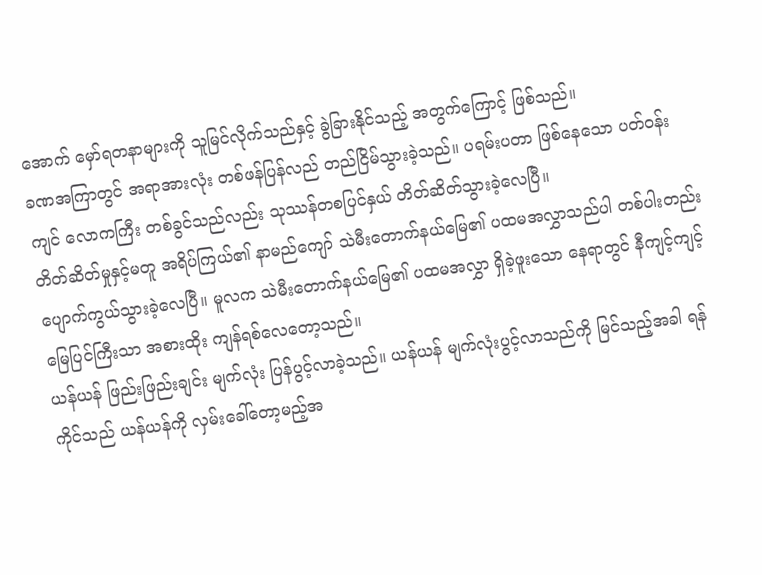အောက် မှော်ရတနာများကို သူမြင်လိုက်သည်နှင့် ခွဲခြားနိုင်သည့် အတွက်ကြောင့် ဖြစ်သည်။
ခဏအကြာတွင် အရာအားလုံး တစ်ဖန်ပြန်လည် တည်ငြိမ်သွားခဲ့သည်။ ပရမ်းပတာ ဖြစ်နေသော ပတ်ဝန်းကျင် လောကကြီး တစ်ခွင်သည်လည်း သုဿန်တစပြင်နှယ် တိတ်ဆိတ်သွားခဲ့လေပြီ။
တိတ်ဆိတ်မှုနှင့်မတူ အရိပ်ကြယ်၏ နာမည်ကျော် သဲမီးတောက်နယ်မြေ၏ ပထမအလွှာသည်ပါ တစ်ပါးတည်း ပျောက်ကွယ်သွားခဲ့လေပြီ။ မူလက သဲမီးတောက်နယ်မြေ၏ ပထမအလွှာ ရှိခဲ့ဖူးသော နေရာတွင် နီကျင့်ကျင့် မြေပြင်ကြီးသာ အစားထိုး ကျန်ရစ်လေတော့သည်။
ယန်ယန် ဖြည်းဖြည်းချင်း မျက်လုံး ပြန်ပွင့်လာခဲ့သည်။ ယန်ယန် မျက်လုံးပွင့်လာသည်ကို မြင်သည့်အခါ ရန်ကိုင်သည် ယန်ယန်ကို လှမ်းခေါ်တော့မည့်အ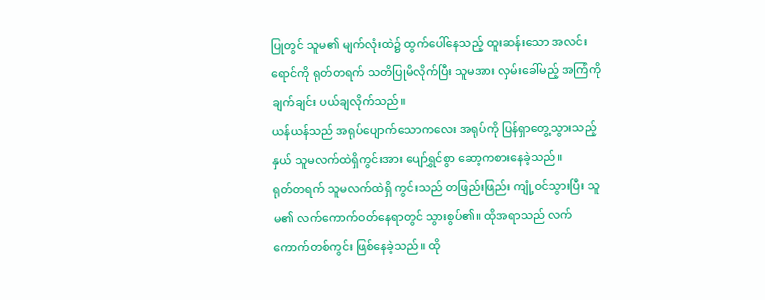ပြုတွင် သူမ၏ မျက်လုံးထဲ၌ ထွက်ပေါ်နေသည့် ထူးဆန်းသော အလင်းရောင်ကို ရုတ်တရက် သတိပြုမိလိုက်ပြီး သူမအား လှမ်းခေါ်မည့် အကြံကို ချက်ချင်း ပယ်ချလိုက်သည်။
ယန်ယန်သည် အရုပ်ပျောက်သောကလေး အရုပ်ကို ပြန်ရှာတွေ့သွားသည့်နှယ် သူမလက်ထဲရှိကွင်းအား ပျော်ရွှင်စွာ ဆော့ကစားနေခဲ့သည်။
ရုတ်တရက် သူမလက်ထဲရှိ ကွင်းသည် တဖြည်းဖြည်း ကျုံ့ဝင်သွားပြီး သူမ၏ လက်ကောက်ဝတ်နေရာတွင် သွားစွပ်၏။ ထိုအရာသည် လက်ကောက်တစ်ကွင်း ဖြစ်နေခဲ့သည်။ ထို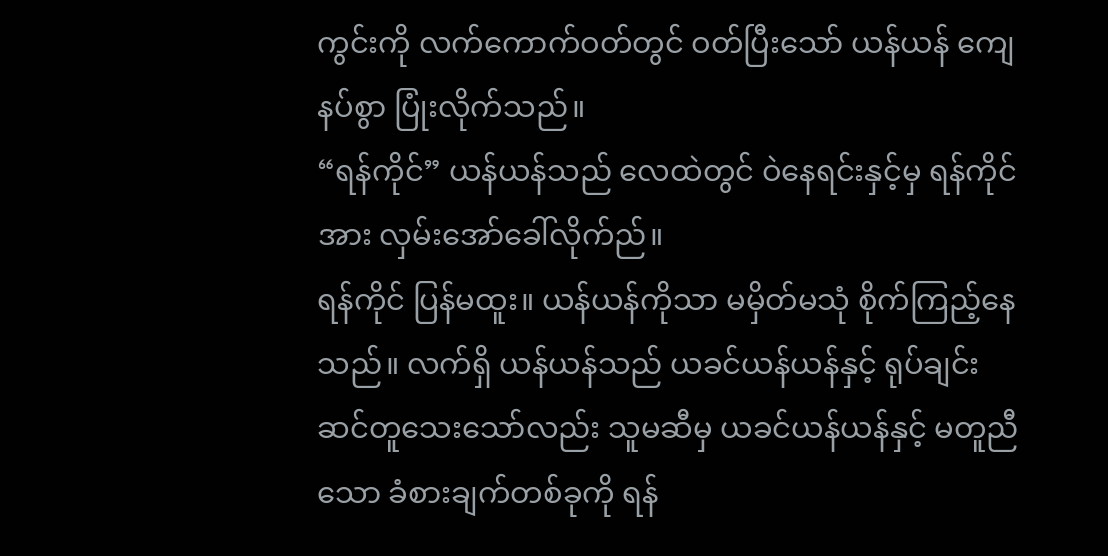ကွင်းကို လက်ကောက်ဝတ်တွင် ဝတ်ပြီးသော် ယန်ယန် ကျေနပ်စွာ ပြုံးလိုက်သည်။
“ရန်ကိုင်” ယန်ယန်သည် လေထဲတွင် ဝဲနေရင်းနှင့်မှ ရန်ကိုင်အား လှမ်းအော်ခေါ်လိုက်ည်။
ရန်ကိုင် ပြန်မထူး။ ယန်ယန်ကိုသာ မမှိတ်မသုံ စိုက်ကြည့်နေသည်။ လက်ရှိ ယန်ယန်သည် ယခင်ယန်ယန်နှင့် ရုပ်ချင်းဆင်တူသေးသော်လည်း သူမဆီမှ ယခင်ယန်ယန်နှင့် မတူညီသော ခံစားချက်တစ်ခုကို ရန်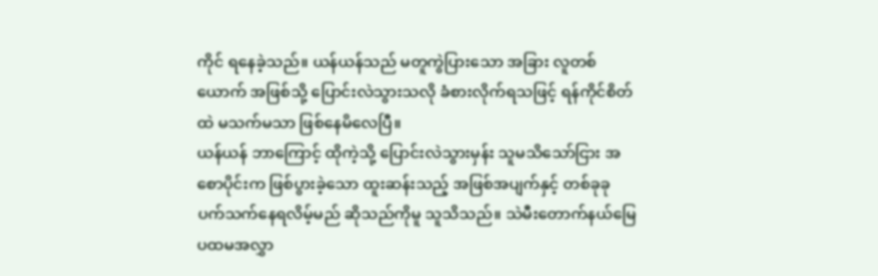ကိုင် ရနေခဲ့သည်။ ယန်ယန်သည် မတူကွဲပြားသော အခြား လူတစ်ယောက် အဖြစ်သို့ ပြောင်းလဲသွားသလို ခံစားလိုက်ရသဖြင့် ရန်ကိုင်စိတ်ထဲ မသက်မသာ ဖြစ်နေမိလေပြီ။
ယန်ယန် ဘာကြောင့် ထိုကဲ့သို့ ပြောင်းလဲသွားမှန်း သူမသိသော်ငြား အစောပိုင်းက ဖြစ်ပွားခဲ့သော ထူးဆန်းသည့် အဖြစ်အပျက်နှင့် တစ်ခုခု ပက်သက်နေရလိမ့်မည် ဆိုသည်ကိုမူ သူသိသည်။ သဲမီးတောက်နယ်မြေ ပထမအလွှာ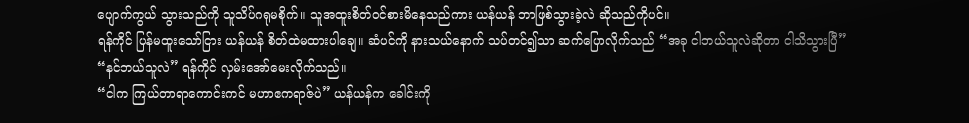ပျောက်ကွယ် သွားသည်ကို သူသိပ်ဂရုမစိုက်။ သူအထူးစိတ်ဝင်စားမိနေသည်ကား ယန်ယန် ဘာဖြစ်သွားခဲ့လဲ ဆိုသည်ကိုပင်။
ရန်ကိုင် ပြန်မထူးသော်ငြား ယန်ယန် စိတ်ထဲမထားပါချေ။ ဆံပင်ကို နားသယ်နောက် သပ်တင်၍သာ ဆက်ပြောလိုက်သည် “အခု ငါဘယ်သူလဲဆိုတာ ငါသိသွားပြီ”
“နင်ဘယ်သူလဲ” ရန်ကိုင် လှမ်းအော်မေးလိုက်သည်။
“ငါက ကြယ်တာရာကောင်းကင် မဟာဧကရာဇ်ပဲ” ယန်ယန်က ခေါင်းကို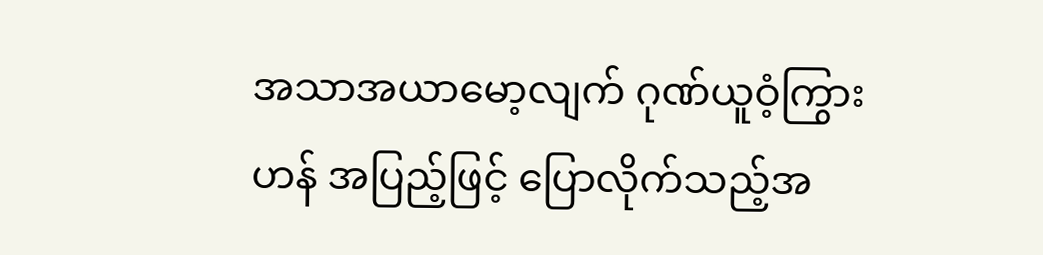အသာအယာမော့လျက် ဂုဏ်ယူဝံ့ကြွားဟန် အပြည့်ဖြင့် ပြောလိုက်သည့်အ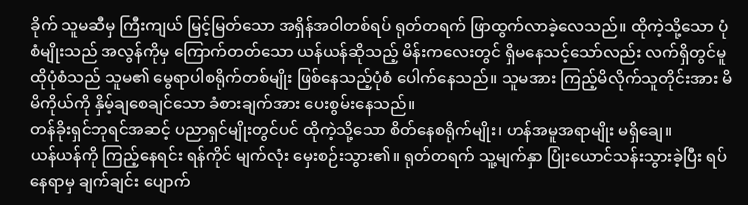ခိုက် သူမဆီမှ ကြီးကျယ် မြင့်မြတ်သော အရှိန်အဝါတစ်ရပ် ရုတ်တရက် ဖြာထွက်လာခဲ့လေသည်။ ထိုကဲ့သို့သော ပုံစံမျိုးသည် အလွန်ကိုမှ ကြောက်တတ်သော ယန်ယန်ဆိုသည့် မိန်းကလေးတွင် ရှိမနေသင့်သော်လည်း လက်ရှိတွင်မူ ထိုပုံစံသည် သူမ၏ မွေရာပါစရိုက်တစ်မျိုး ဖြစ်နေသည့်ပုံစံ ပေါက်နေသည်။ သူမအား ကြည့်မိလိုက်သူတိုင်းအား မိမိကိုယ်ကို နှိမ့်ချစေချင်သော ခံစားချက်အား ပေးစွမ်းနေသည်။
တန်ခိုးရှင်ဘုရင်အဆင့် ပညာရှင်မျိုးတွင်ပင် ထိုကဲ့သို့သော စိတ်နေစရိုက်မျိုး၊ ဟန်အမူအရာမျိုး မရှိချေ။
ယန်ယန်ကို ကြည့်နေရင်း ရန်ကိုင် မျက်လုံး မှေးစဉ်းသွား၏။ ရုတ်တရက် သူ့မျက်နှာ ပြုံးယောင်သန်းသွားခဲ့ပြီး ရပ်နေရာမှ ချက်ချင်း ပျောက်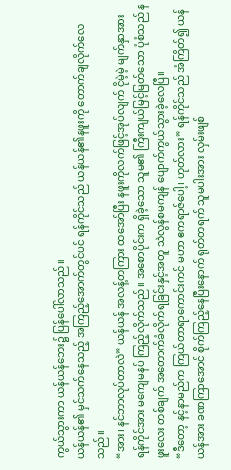ကွယ်သွားကာ ယန်ယန်ဘေး၌ ပြန်ပေါ်လာသည်။
ယန်ယန်၏ မှင်သက်နေသည့် အကြည့်အောက်တွင်ပင် ရန်ကိုင်သည် ယန်ယန်၏နဖူးကို တောက်ချလိုက်လေသည်။
“အား၊ နင်ဘာလုပ်တာလဲ” ယန်ယန် အလန့်တကြား ထအော်ပြီး နဖူးကိုလက်ဖြင့်အုပ်လျက် ငိုမဲ့မဲ့ မျက်နှာအား ရန်ကိုင်အား မကျေမနပ် ကြည့်လိုက်သည်။ အစောပိုင်းက ရှိခဲ့သော သူမ၏ ကြီးကျယ်မြင့်မြတ်သော ပုံစံသည် နဖူးလေး တစ်ချက် အတောက်ခံလိုက်ရခြင်းနှင့်အတူ သဲလွန်စမကျန် ပျောက်ကွယ်သွားခဲ့လေပြီ။
“ဒီတော့ နင့်နာမည်က ကြယ်တာရာကောင်းကင် မဟာ ဧကရာဇ်ပေါ့၊ ဟုတ်လား” ရန်ကိုင်သည် အံကြိတ်၍ ယန်ယန်အား ခဏကြာအောင် စိုက်ကြည့်နေပြီးနောက် ရုတ်တရက် သူမပါးအား လှမ်းဖျစ်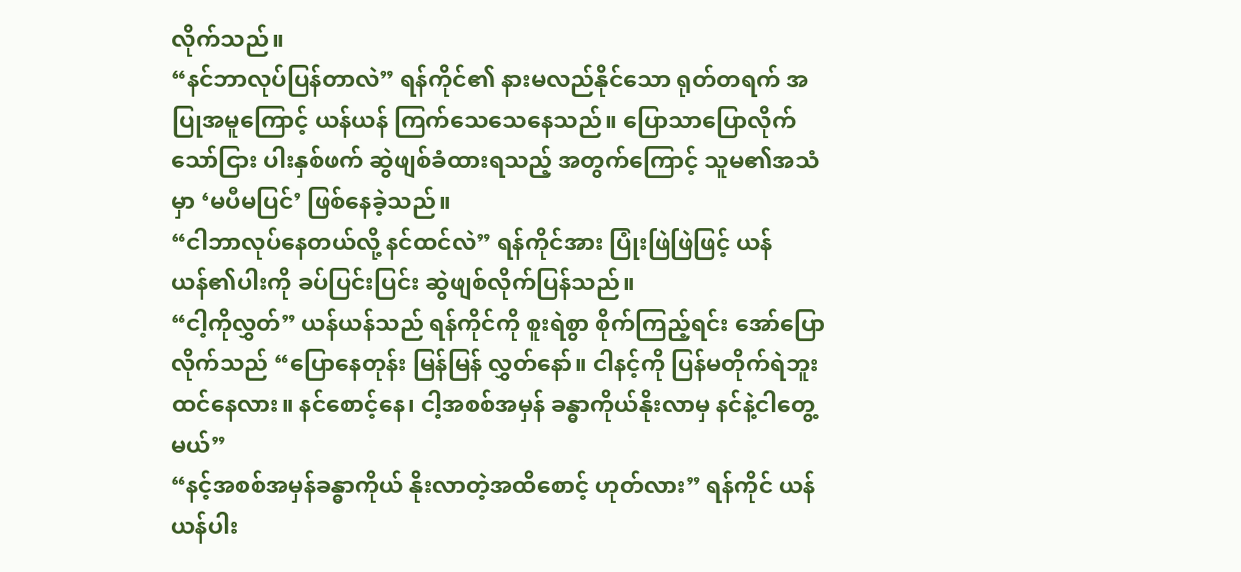လိုက်သည်။
“နင်ဘာလုပ်ပြန်တာလဲ” ရန်ကိုင်၏ နားမလည်နိုင်သော ရုတ်တရက် အပြုအမူကြောင့် ယန်ယန် ကြက်သေသေနေသည်။ ပြောသာပြောလိုက်သော်ငြား ပါးနှစ်ဖက် ဆွဲဖျစ်ခံထားရသည့် အတွက်ကြောင့် သူမ၏အသံမှာ ‘မပီမပြင်’ ဖြစ်နေခဲ့သည်။
“ငါဘာလုပ်နေတယ်လို့ နင်ထင်လဲ” ရန်ကိုင်အား ပြုံးဖြဲဖြဲဖြင့် ယန်ယန်၏ပါးကို ခပ်ပြင်းပြင်း ဆွဲဖျစ်လိုက်ပြန်သည်။
“ငါ့ကိုလွှတ်” ယန်ယန်သည် ရန်ကိုင်ကို စူးရဲစွာ စိုက်ကြည့်ရင်း အော်ပြောလိုက်သည် “ပြောနေတုန်း မြန်မြန် လွှတ်နော်။ ငါနင့်ကို ပြန်မတိုက်ရဲဘူး ထင်နေလား။ နင်စောင့်နေ၊ ငါ့အစစ်အမှန် ခန္ဓာကိုယ်နိုးလာမှ နင်နဲ့ငါတွေ့မယ်”
“နင့်အစစ်အမှန်ခန္ဓာကိုယ် နိုးလာတဲ့အထိစောင့် ဟုတ်လား” ရန်ကိုင် ယန်ယန်ပါး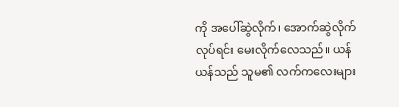ကို အပေါ်ဆွဲလိုက်၊ အောက်ဆွဲလိုက်လုပ်ရင်း မေးလိုက်လေသည်။ ယန်ယန်သည် သူမ၏ လက်ကလေးများ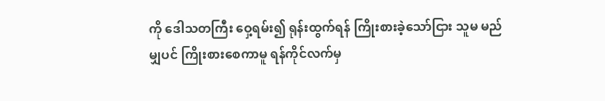ကို ဒေါသတကြီး ဝှေ့ရမ်း၍ ရုန်းထွက်ရန် ကြိုးစားခဲ့သော်ငြား သူမ မည်မျှပင် ကြိုးစားစေကာမူ ရန်ကိုင်လက်မှ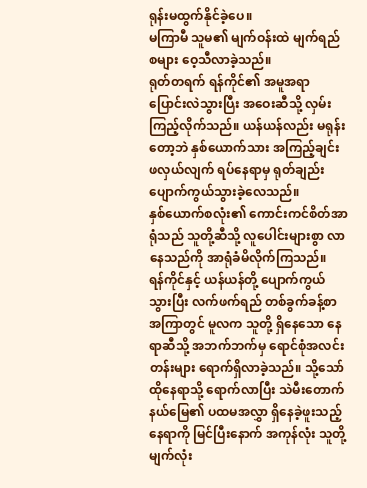ရုန်းမထွက်နိုင်ခဲ့ပေ။
မကြာမီ သူမ၏ မျက်ဝန်းထဲ မျက်ရည်စများ ဝေ့သီလာခဲ့သည်။
ရုတ်တရက် ရန်ကိုင်၏ အမူအရာ ပြောင်းလဲသွားပြီး အဝေးဆီသို့ လှမ်းကြည့်လိုက်သည်။ ယန်ယန်လည်း မရုန်းတော့ဘဲ နှစ်ယောက်သား အကြည့်ချင်းဖလှယ်လျက် ရပ်နေရာမှ ရုတ်ချည်း ပျောက်ကွယ်သွားခဲ့လေသည်။
နှစ်ယောက်စလုံး၏ ကောင်းကင်စိတ်အာရုံသည် သူတို့ဆီသို့ လူပေါင်းများစွာ လာနေသည်ကို အာရုံခံမိလိုက်ကြသည်။
ရန်ကိုင်နှင့် ယန်ယန်တို့ ပျောက်ကွယ်သွားပြီး လက်ဖက်ရည် တစ်ခွက်ခန့်စာ အကြာတွင် မူလက သူတို့ ရှိနေသော နေရာဆီသို့ အဘက်ဘက်မှ ရောင်စုံအလင်းတန်းများ ရောက်ရှိလာခဲ့သည်။ သို့သော် ထိုနေရာသို့ ရောက်လာပြီး သဲမီးတောက်နယ်မြေ၏ ပထမအလွှာ ရှိနေခဲ့ဖူးသည့် နေရာကို မြင်ပြီးနောက် အကုန်လုံး သူတို့မျက်လုံး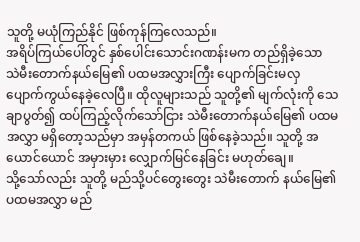သူတို့ မယုံကြည်နိုင် ဖြစ်ကုန်ကြလေသည်။
အရိပ်ကြယ်ပေါ်တွင် နှစ်ပေါင်းသောင်းဂဏန်းမက တည်ရှိခဲ့သော သဲမီးတောက်နယ်မြေ၏ ပထမအလွှားကြီး ပျောက်ခြင်းမလှ ပျောက်ကွယ်နေခဲ့လေပြီ။ ထိုလူများသည် သူတို့၏ မျက်လုံးကို သေချာပွတ်၍ ထပ်ကြည့်လိုက်သော်ငြား သဲမီးတောက်နယ်မြေ၏ ပထမအလွှာ မရှိတော့သည်မှာ အမှန်တကယ် ဖြစ်နေခဲ့သည်။ သူတို့ အယောင်ယောင် အမှားမှား လျှောက်မြင်နေခြင်း မဟုတ်ချေ။
သို့သော်လည်း သူတို့ မည်သို့ပင်တွေးတွေး သဲမီးတောက် နယ်မြေ၏ ပထမအလွှာ မည်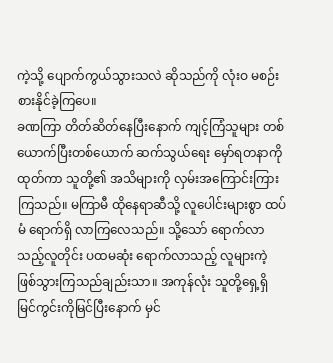ကဲ့သို့ ပျောက်ကွယ်သွားသလဲ ဆိုသည်ကို လုံးဝ မစဉ်းစားနိုင်ခဲ့ကြပေ။
ခဏကြာ တိတ်ဆိတ်နေပြီးနောက် ကျင့်ကြံသူများ တစ်ယောက်ပြီးတစ်ယောက် ဆက်သွယ်ရေး မှော်ရတနာကို ထုတ်ကာ သူတို့၏ အသိများကို လှမ်းအကြောင်းကြားကြသည်။ မကြာမီ ထိုနေရာဆီသို့ လူပေါင်းများစွာ ထပ်မံ ရောက်ရှိ လာကြလေသည်။ သို့သော် ရောက်လာသည့်လူတိုင်း ပထမဆုံး ရောက်လာသည့် လူများကဲ့ ဖြစ်သွားကြသည်ချည်းသာ။ အကုန်လုံး သူတို့ရှေ့ရှိ မြင်ကွင်းကိုမြင်ပြီးနောက် မှင်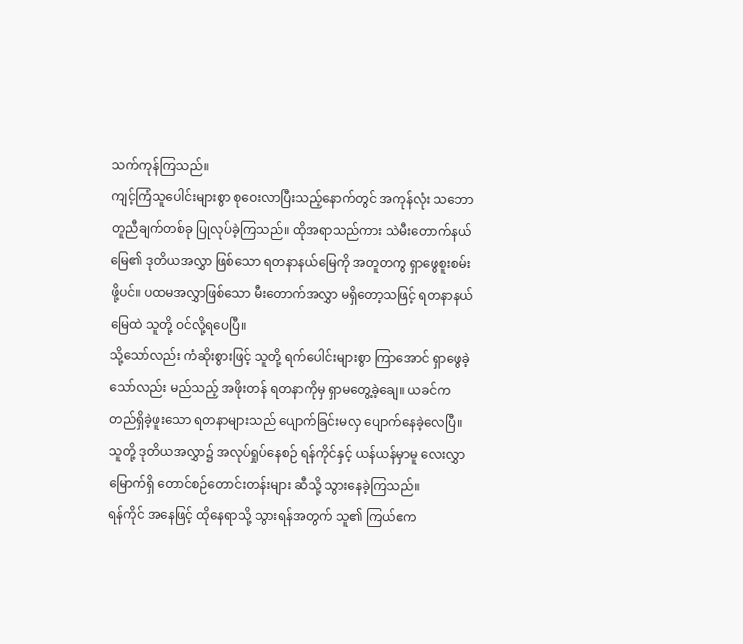သက်ကုန်ကြသည်။
ကျင့်ကြံသူပေါင်းများစွာ စုဝေးလာပြီးသည့်နောက်တွင် အကုန်လုံး သဘောတူညီချက်တစ်ခု ပြုလုပ်ခဲ့ကြသည်။ ထိုအရာသည်ကား သဲမီးတောက်နယ်မြေ၏ ဒုတိယအလွှာ ဖြစ်သော ရတနာနယ်မြေကို အတူတကွ ရှာဖွေစူးစမ်းဖို့ပင်။ ပထမအလွှာဖြစ်သော မီးတောက်အလွှာ မရှိတော့သဖြင့် ရတနာနယ်မြေထဲ သူတို့ ဝင်လို့ရပေပြီ။
သို့သော်လည်း ကံဆိုးစွားဖြင့် သူတို့ ရက်ပေါင်းများစွာ ကြာအောင် ရှာဖွေခဲ့သော်လည်း မည်သည့် အဖိုးတန် ရတနာကိုမှ ရှာမတွေ့ခဲ့ချေ။ ယခင်က တည်ရှိခဲ့ဖူးသော ရတနာများသည် ပျောက်ခြင်းမလှ ပျောက်နေခဲ့လေပြီ။
သူတို့ ဒုတိယအလွှာ၌ အလုပ်ရှုပ်နေစဉ် ရန်ကိုင်နှင့် ယန်ယန်မှာမူ လေးလွှာမြောက်ရှိ တောင်စဉ်တောင်းတန်းများ ဆီသို့ သွားနေခဲ့ကြသည်။
ရန်ကိုင် အနေဖြင့် ထိုနေရာသို့ သွားရန်အတွက် သူ၏ ကြယ်ဧက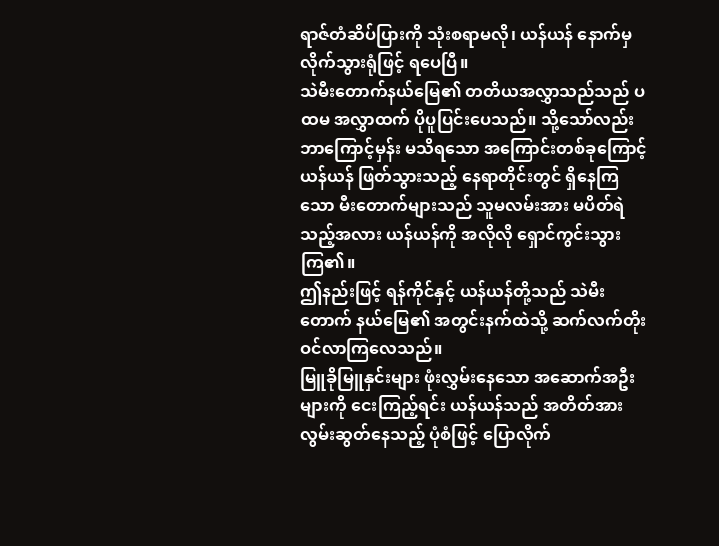ရာဇ်တံဆိပ်ပြားကို သုံးစရာမလို၊ ယန်ယန် နောက်မှ လိုက်သွားရုံဖြင့် ရပေပြီ။
သဲမီးတောက်နယ်မြေ၏ တတိယအလွှာသည်သည် ပထမ အလွှာထက် ပိုပူပြင်းပေသည်။ သို့သော်လည်း ဘာကြောင့်မှန်း မသိရသော အကြောင်းတစ်ခုကြောင့် ယန်ယန် ဖြတ်သွားသည့် နေရာတိုင်းတွင် ရှိနေကြသော မီးတောက်များသည် သူမလမ်းအား မပိတ်ရဲသည့်အလား ယန်ယန်ကို အလိုလို ရှောင်ကွင်းသွားကြ၏။
ဤနည်းဖြင့် ရန်ကိုင်နှင့် ယန်ယန်တို့သည် သဲမီးတောက် နယ်မြေ၏ အတွင်းနက်ထဲသို့ ဆက်လက်တိုးဝင်လာကြလေသည်။
မြူခိုမြူနှင်းများ ဖုံးလွှမ်းနေသော အဆောက်အဦးများကို ငေးကြည့်ရင်း ယန်ယန်သည် အတိတ်အား လွမ်းဆွတ်နေသည့် ပုံစံဖြင့် ပြောလိုက်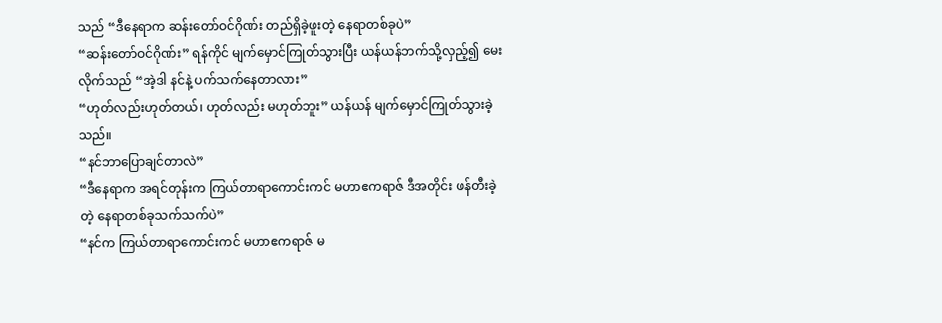သည် “ဒီနေရာက ဆန်းတော်ဝင်ဂိုဏ်း တည်ရှိခဲ့ဖူးတဲ့ နေရာတစ်ခုပဲ”
“ဆန်းတော်ဝင်ဂိုဏ်း” ရန်ကိုင် မျက်မှောင်ကြုတ်သွားပြီး ယန်ယန်ဘက်သို့လှည့်၍ မေးလိုက်သည် “အဲ့ဒါ နင်နဲ့ ပက်သက်နေတာလား”
“ဟုတ်လည်းဟုတ်တယ်၊ ဟုတ်လည်း မဟုတ်ဘူး” ယန်ယန် မျက်မှောင်ကြုတ်သွားခဲ့သည်။
“နင်ဘာပြောချင်တာလဲ”
“ဒီနေရာက အရင်တုန်းက ကြယ်တာရာကောင်းကင် မဟာဧကရာဇ် ဒီအတိုင်း ဖန်တီးခဲ့တဲ့ နေရာတစ်ခုသက်သက်ပဲ”
“နင်က ကြယ်တာရာကောင်းကင် မဟာဧကရာဇ် မ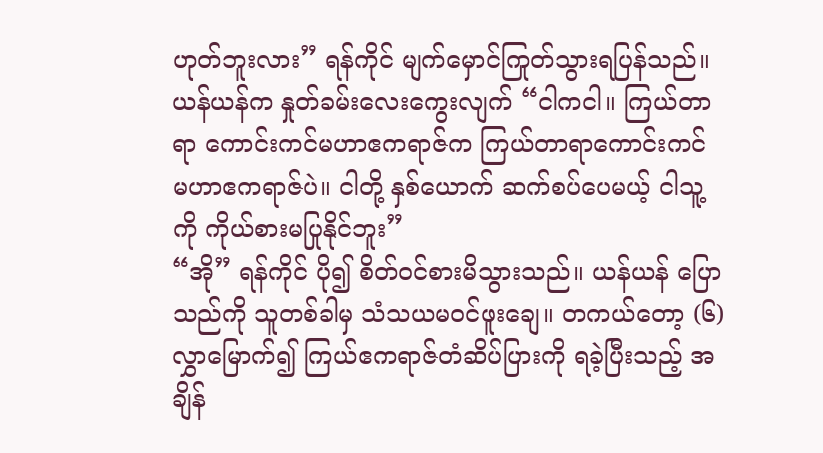ဟုတ်ဘူးလား” ရန်ကိုင် မျက်မှောင်ကြုတ်သွားရပြန်သည်။
ယန်ယန်က နှုတ်ခမ်းလေးကွေးလျက် “ငါကငါ။ ကြယ်တာရာ ကောင်းကင်မဟာဧကရာဇ်က ကြယ်တာရာကောင်းကင် မဟာဧကရာဇ်ပဲ။ ငါတို့ နှစ်ယောက် ဆက်စပ်ပေမယ့် ငါသူ့ကို ကိုယ်စားမပြုနိုင်ဘူး”
“အို” ရန်ကိုင် ပို၍ စိတ်ဝင်စားမိသွားသည်။ ယန်ယန် ပြောသည်ကို သူတစ်ခါမှ သံသယမဝင်ဖူးချေ။ တကယ်တော့ (၆)လွှာမြောက်၍ ကြယ်ဧကရာဇ်တံဆိပ်ပြားကို ရခဲ့ပြီးသည့် အချိန်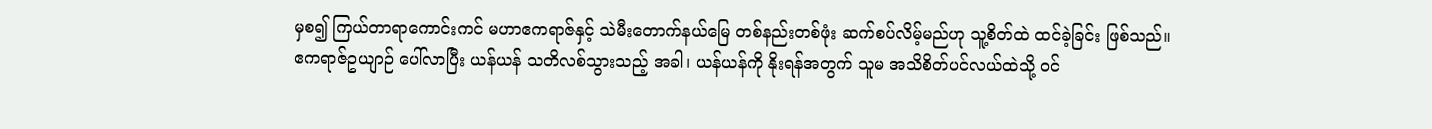မှစ၍ ကြယ်တာရာကောင်းကင် မဟာဧကရာဇ်နှင့် သဲမီးတောက်နယ်မြေ တစ်နည်းတစ်ဖုံး ဆက်စပ်လိမ့်မည်ဟု သူ့စိတ်ထဲ ထင်ခဲ့ခြင်း ဖြစ်သည်။
ဧကရာဇ်ဥယျာဉ် ပေါ်လာပြီး ယန်ယန် သတိလစ်သွားသည့် အခါ၊ ယန်ယန်ကို နိုးရန်အတွက် သူမ အသိစိတ်ပင်လယ်ထဲသို့ ဝင်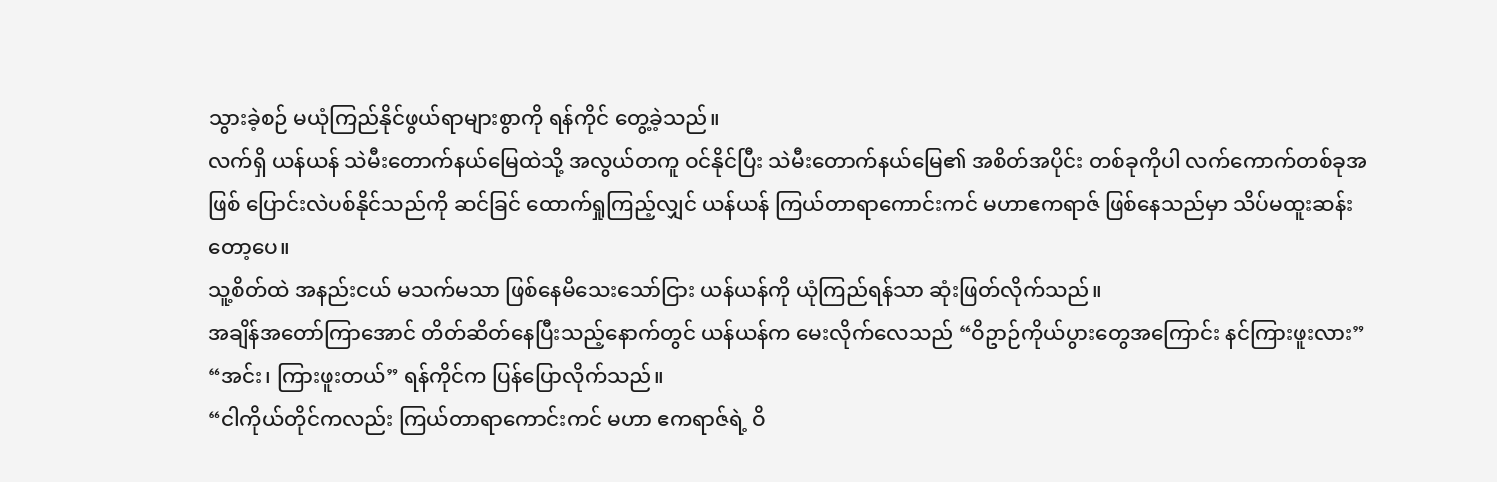သွားခဲ့စဉ် မယုံကြည်နိုင်ဖွယ်ရာများစွာကို ရန်ကိုင် တွေ့ခဲ့သည်။
လက်ရှိ ယန်ယန် သဲမီးတောက်နယ်မြေထဲသို့ အလွယ်တကူ ဝင်နိုင်ပြီး သဲမီးတောက်နယ်မြေ၏ အစိတ်အပိုင်း တစ်ခုကိုပါ လက်ကောက်တစ်ခုအဖြစ် ပြောင်းလဲပစ်နိုင်သည်ကို ဆင်ခြင် ထောက်ရှုကြည့်လျှင် ယန်ယန် ကြယ်တာရာကောင်းကင် မဟာဧကရာဇ် ဖြစ်နေသည်မှာ သိပ်မထူးဆန်းတော့ပေ။
သူ့စိတ်ထဲ အနည်းငယ် မသက်မသာ ဖြစ်နေမိသေးသော်ငြား ယန်ယန်ကို ယုံကြည်ရန်သာ ဆုံးဖြတ်လိုက်သည်။
အချိန်အတော်ကြာအောင် တိတ်ဆိတ်နေပြီးသည့်နောက်တွင် ယန်ယန်က မေးလိုက်လေသည် “ဝိဥာဉ်ကိုယ်ပွားတွေအကြောင်း နင်ကြားဖူးလား”
“အင်း၊ ကြားဖူးတယ်” ရန်ကိုင်က ပြန်ပြောလိုက်သည်။
“ငါကိုယ်တိုင်ကလည်း ကြယ်တာရာကောင်းကင် မဟာ ဧကရာဇ်ရဲ့ ဝိ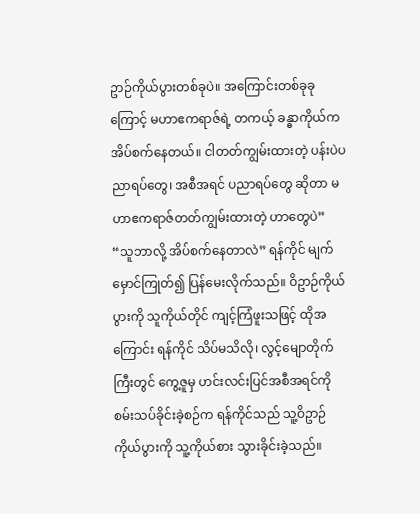ဥာဉ်ကိုယ်ပွားတစ်ခုပဲ။ အကြောင်းတစ်ခုခုကြောင့် မဟာဧကရာဇ်ရဲ့ တကယ့် ခန္ဓာကိုယ်က အိပ်စက်နေတယ်။ ငါတတ်ကျွမ်းထားတဲ့ ပန်းပဲပညာရပ်တွေ၊ အစီအရင် ပညာရပ်တွေ ဆိုတာ မဟာဧကရာဇ်တတ်ကျွမ်းထားတဲ့ ဟာတွေပဲ”
“သူဘာလို့ အိပ်စက်နေတာလဲ” ရန်ကိုင် မျက်မှောင်ကြုတ်၍ ပြန်မေးလိုက်သည်။ ဝိဥာဉ်ကိုယ်ပွားကို သူကိုယ်တိုင် ကျင့်ကြံဖူးသဖြင့် ထိုအကြောင်း ရန်ကိုင် သိပ်မသိလို၊ လွင့်မျောတိုက်ကြီးတွင် ကွေ့ဇူမှ ဟင်းလင်းပြင်အစီအရင်ကို စမ်းသပ်ခိုင်းခဲ့စဉ်က ရန်ကိုင်သည် သူ့ဝိဥာဉ်ကိုယ်ပွားကို သူ့ကိုယ်စား သွားခိုင်းခဲ့သည်။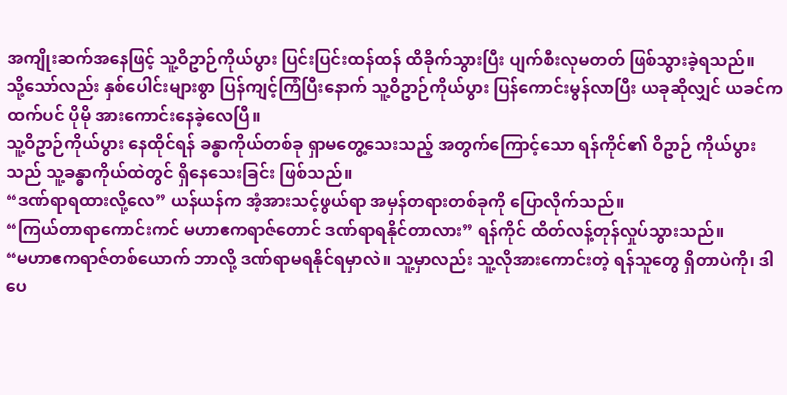အကျိုးဆက်အနေဖြင့် သူ့ဝိဥာဉ်ကိုယ်ပွား ပြင်းပြင်းထန်ထန် ထိခိုက်သွားပြီး ပျက်စီးလုမတတ် ဖြစ်သွားခဲ့ရသည်။
သို့သော်လည်း နှစ်ပေါင်းများစွာ ပြန်ကျင့်ကြံပြီးနောက် သူ့ဝိဥာဉ်ကိုယ်ပွား ပြန်ကောင်းမွန်လာပြီး ယခုဆိုလျှင် ယခင်ကထက်ပင် ပိုမို အားကောင်းနေခဲ့လေပြီ။
သူ့ဝိဥာဉ်ကိုယ်ပွား နေထိုင်ရန် ခန္ဓာကိုယ်တစ်ခု ရှာမတွေ့သေးသည့် အတွက်ကြောင့်သော ရန်ကိုင်၏ ဝိဥာဉ် ကိုယ်ပွားသည် သူ့ခန္ဓာကိုယ်ထဲတွင် ရှိနေသေးခြင်း ဖြစ်သည်။
“ဒဏ်ရာရထားလို့လေ” ယန်ယန်က အံ့အားသင့်ဖွယ်ရာ အမှန်တရားတစ်ခုကို ပြောလိုက်သည်။
“ကြယ်တာရာကောင်းကင် မဟာဧကရာဇ်တောင် ဒဏ်ရာရနိုင်တာလား” ရန်ကိုင် ထိတ်လန့်တုန်လှုပ်သွားသည်။
“မဟာဧကရာဇ်တစ်ယောက် ဘာလို့ ဒဏ်ရာမရနိုင်ရမှာလဲ။ သူ့မှာလည်း သူ့လိုအားကောင်းတဲ့ ရန်သူတွေ ရှိတာပဲကို၊ ဒါပေ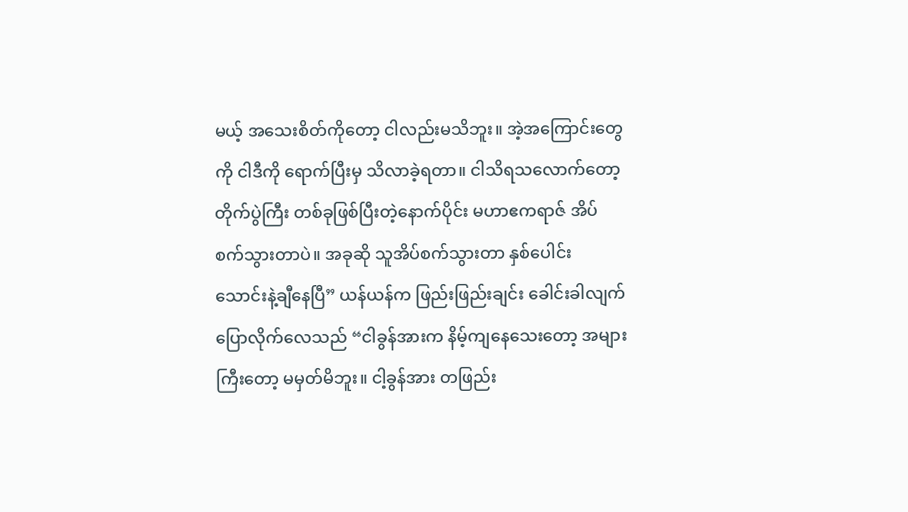မယ့် အသေးစိတ်ကိုတော့ ငါလည်းမသိဘူး။ အဲ့အကြောင်းတွေကို ငါဒီကို ရောက်ပြီးမှ သိလာခဲ့ရတာ။ ငါသိရသလောက်တော့ တိုက်ပွဲကြီး တစ်ခုဖြစ်ပြီးတဲ့နောက်ပိုင်း မဟာဧကရာဇ် အိပ်စက်သွားတာပဲ။ အခုဆို သူအိပ်စက်သွားတာ နှစ်ပေါင်း သောင်းနဲ့ချီနေပြီ” ယန်ယန်က ဖြည်းဖြည်းချင်း ခေါင်းခါလျက် ပြောလိုက်လေသည် “ငါခွန်အားက နိမ့်ကျနေသေးတော့ အများကြီးတော့ မမှတ်မိဘူး။ ငါ့ခွန်အား တဖြည်း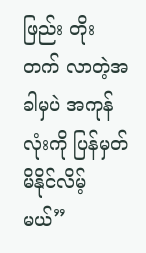ဖြည်း တိုးတက် လာတဲ့အခါမှပဲ အကုန်လုံးကို ပြန်မှတ်မိနိုင်လိမ့်မယ်”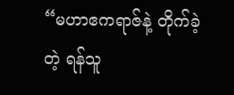“မဟာဧကရာဇ်နဲ့ တိုက်ခဲ့တဲ့ ရန်သူ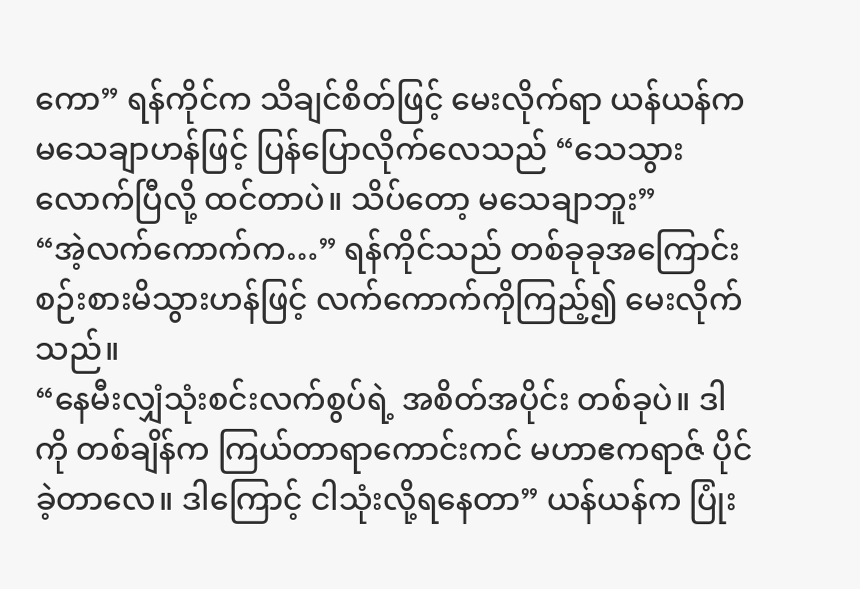ကော” ရန်ကိုင်က သိချင်စိတ်ဖြင့် မေးလိုက်ရာ ယန်ယန်က မသေချာဟန်ဖြင့် ပြန်ပြောလိုက်လေသည် “သေသွားလောက်ပြီလို့ ထင်တာပဲ။ သိပ်တော့ မသေချာဘူး”
“အဲ့လက်ကောက်က…” ရန်ကိုင်သည် တစ်ခုခုအကြောင်း စဉ်းစားမိသွားဟန်ဖြင့် လက်ကောက်ကိုကြည့်၍ မေးလိုက်သည်။
“နေမီးလျှံသုံးစင်းလက်စွပ်ရဲ့ အစိတ်အပိုင်း တစ်ခုပဲ။ ဒါကို တစ်ချိန်က ကြယ်တာရာကောင်းကင် မဟာဧကရာဇ် ပိုင်ခဲ့တာလေ။ ဒါကြောင့် ငါသုံးလို့ရနေတာ” ယန်ယန်က ပြုံး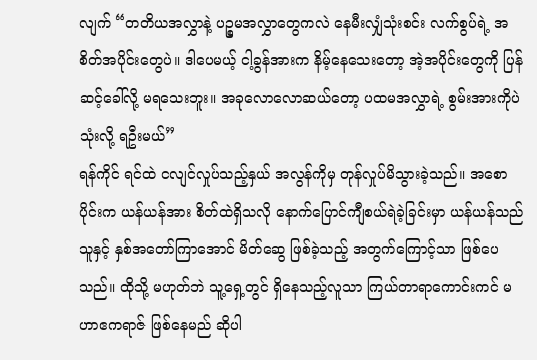လျက် “တတိယအလွှာနဲ့ ပဉ္စမအလွှာတွေကလဲ နေမီးလျှံသုံးစင်း လက်စွပ်ရဲ့ အစိတ်အပိုင်းတွေပဲ။ ဒါပေမယ့် ငါ့ခွန်အားက နိမ့်နေသေးတော့ အဲ့အပိုင်းတွေကို ပြန်ဆင့်ခေါ်လို့ မရသေးဘူး။ အခုလောလောဆယ်တော့ ပထမအလွှာရဲ့ စွမ်းအားကိုပဲ သုံးလို့ ရဦးမယ်”
ရန်ကိုင် ရင်ထဲ ငလျင်လှုပ်သည့်နှယ် အလွန်ကိုမှ တုန်လှုပ်မိသွားခဲ့သည်။ အစောပိုင်းက ယန်ယန်အား စိတ်ထဲရှိသလို နောက်ပြောင်ကျီစယ်ရဲခဲ့ခြင်းမှာ ယန်ယန်သည် သူနှင့် နှစ်အတော်ကြာအောင် မိတ်ဆွေ ဖြစ်ခဲ့သည့် အတွက်ကြောင့်သာ ဖြစ်ပေသည်။ ထိုသို့ မဟုတ်ဘဲ သူ့ရှေ့တွင် ရှိနေသည့်လူသာ ကြယ်တာရာကောင်းကင် မဟာဧကရာဇ် ဖြစ်နေမည် ဆိုပါ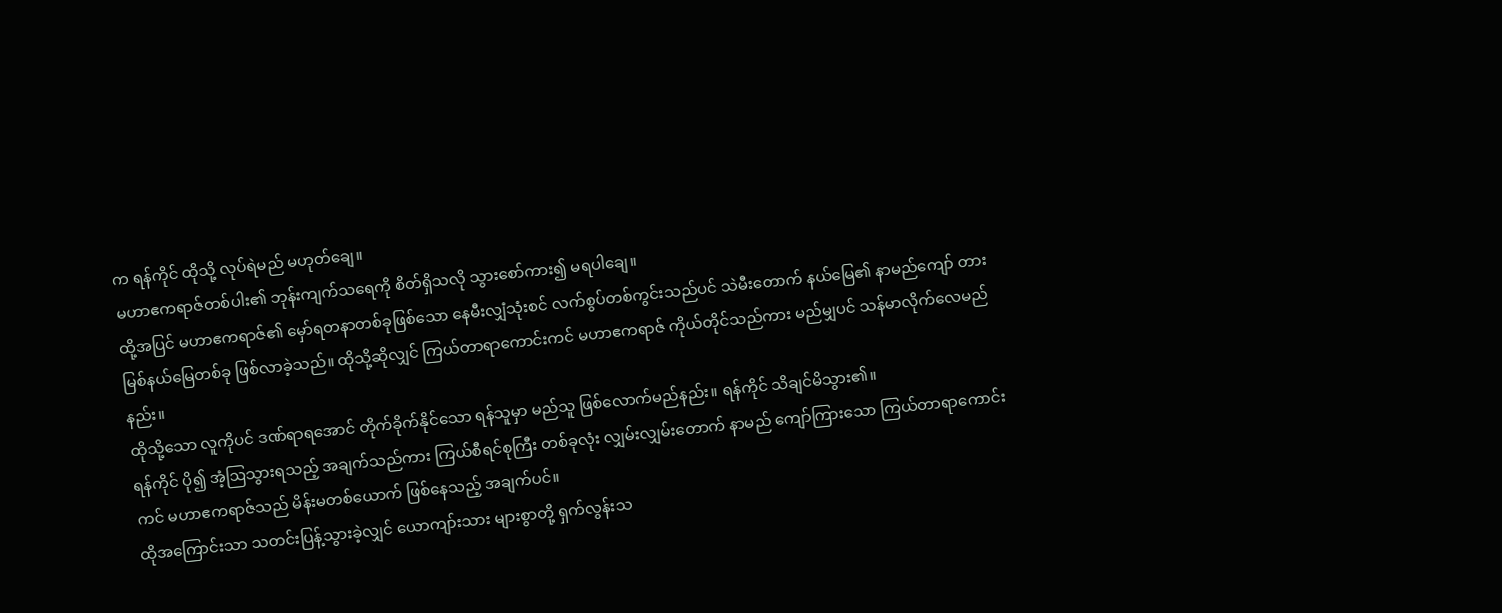က ရန်ကိုင် ထိုသို့ လုပ်ရဲမည် မဟုတ်ချေ။
မဟာဧကရာဇ်တစ်ပါး၏ ဘုန်းကျက်သရေကို စိတ်ရှိသလို သွားစော်ကား၍ မရပါချေ။
ထို့အပြင် မဟာဧကရာဇ်၏ မှော်ရတနာတစ်ခုဖြစ်သော နေမီးလျှံသုံးစင် လက်စွပ်တစ်ကွင်းသည်ပင် သဲမီးတောက် နယ်မြေ၏ နာမည်ကျော် တားမြစ်နယ်မြေတစ်ခု ဖြစ်လာခဲ့သည်။ ထိုသို့ဆိုလျှင် ကြယ်တာရာကောင်းကင် မဟာဧကရာဇ် ကိုယ်တိုင်သည်ကား မည်မျှပင် သန်မာလိုက်လေမည်နည်း။
ထိုသို့သော လူကိုပင် ဒဏ်ရာရအောင် တိုက်ခိုက်နိုင်သော ရန်သူမှာ မည်သူ ဖြစ်လောက်မည်နည်း။ ရန်ကိုင် သိချင်မိသွား၏။
ရန်ကိုင် ပို၍ အံ့ဩသွားရသည့် အချက်သည်ကား ကြယ်စီရင်စုကြီး တစ်ခုလုံး လျှမ်းလျှမ်းတောက် နာမည် ကျော်ကြားသော ကြယ်တာရာကောင်းကင် မဟာဧကရာဇ်သည် မိန်းမတစ်ယောက် ဖြစ်နေသည့် အချက်ပင်။
ထိုအကြောင်းသာ သတင်းပြန့်သွားခဲ့လျှင် ယောကျာ်းသား များစွာတို့ ရှက်လွန်းသ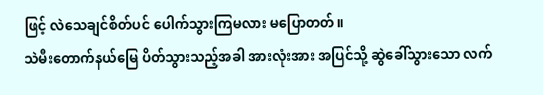ဖြင့် လဲသေချင်စိတ်ပင် ပေါက်သွားကြမလား မပြောတတ်။
သဲမီးတောက်နယ်မြေ ပိတ်သွားသည့်အခါ အားလုံးအား အပြင်သို့ ဆွဲခေါ်သွားသော လက်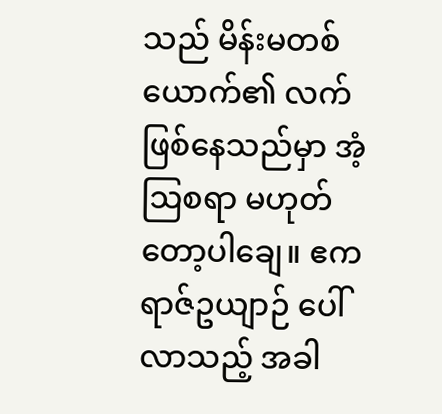သည် မိန်းမတစ်ယောက်၏ လက် ဖြစ်နေသည်မှာ အံ့ဩစရာ မဟုတ်တော့ပါချေ။ ဧကရာဇ်ဥယျာဉ် ပေါ်လာသည့် အခါ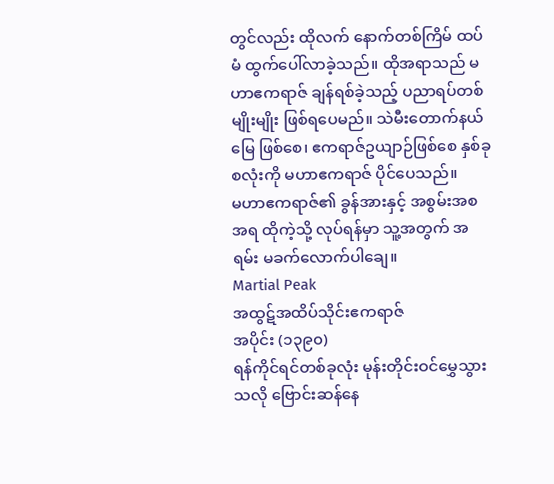တွင်လည်း ထိုလက် နောက်တစ်ကြိမ် ထပ်မံ ထွက်ပေါ်လာခဲ့သည်။ ထိုအရာသည် မဟာဧကရာဇ် ချန်ရစ်ခဲ့သည့် ပညာရပ်တစ်မျိုးမျိုး ဖြစ်ရပေမည်။ သဲမီးတောက်နယ်မြေ ဖြစ်စေ၊ ဧကရာဇ်ဥယျာဉ်ဖြစ်စေ နှစ်ခုစလုံးကို မဟာဧကရာဇ် ပိုင်ပေသည်။
မဟာဧကရာဇ်၏ ခွန်အားနှင့် အစွမ်းအစအရ ထိုကဲ့သို့ လုပ်ရန်မှာ သူ့အတွက် အရမ်း မခက်လောက်ပါချေ။
Martial Peak
အထွဋ်အထိပ်သိုင်းဧကရာဇ်
အပိုင်း (၁၃၉၀)
ရန်ကိုင်ရင်တစ်ခုလုံး မုန်းတိုင်းဝင်မွှေသွားသလို ဗြောင်းဆန်နေ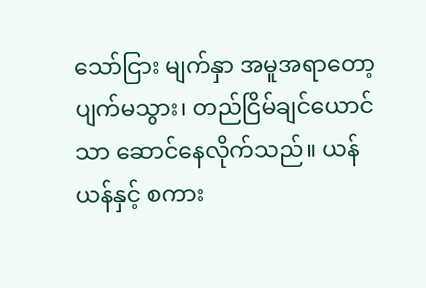သော်ငြား မျက်နှာ အမူအရာတော့ ပျက်မသွား၊ တည်ငြိမ်ချင်ယောင်သာ ဆောင်နေလိုက်သည်။ ယန်ယန်နှင့် စကား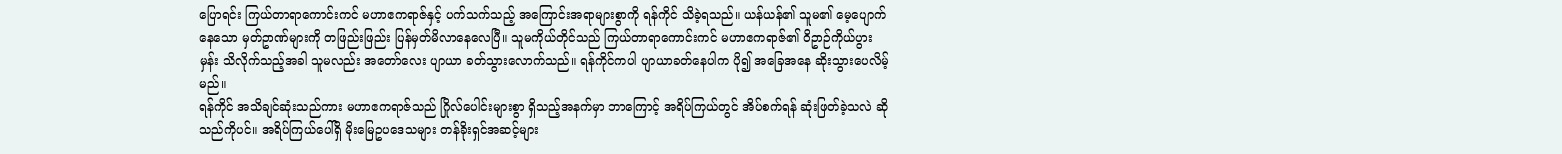ပြောရင်း ကြယ်တာရာကောင်းကင် မဟာဧကရာဇ်နှင့် ပက်သက်သည့် အကြောင်းအရာများစွာကို ရန်ကိုင် သိခဲ့ရသည်။ ယန်ယန်၏ သူမ၏ မေ့ပျောက်နေသော မှတ်ဥာဏ်များကို တဖြည်းဖြည်း ပြန်မှတ်မိလာနေလေပြီ။ သူမကိုယ်တိုင်သည် ကြယ်တာရာကောင်းကင် မဟာဧကရာဇ်၏ ဝိဥာဉ်ကိုယ်ပွားမှန်း သိလိုက်သည့်အခါ သူမလည်း အတော်လေး ပျာယာ ခတ်သွားလောက်သည်။ ရန်ကိုင်ကပါ ပျာယာခတ်နေပါက ပို၍ အခြေအနေ ဆိုးသွားပေလိမ့်မည်။
ရန်ကိုင် အသိချင်ဆုံးသည်ကား မဟာဧကရာဇ်သည် ဂြိုလ်ပေါင်းများစွာ ရှိသည့်အနက်မှာ ဘာကြောင့် အရိပ်ကြယ်တွင် အိပ်စက်ရန် ဆုံးဖြတ်ခဲ့သလဲ ဆိုသည်ကိုပင်။ အရိပ်ကြယ်ပေါ်ရှိ မိုးမြေဥပဒေသများ တန်ခိုးရှင်အဆင့်များ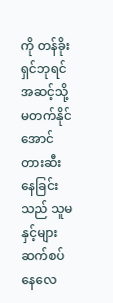ကို တန်ခိုးရှင်ဘုရင် အဆင့်သို့ မတက်နိုင်အောင် တားဆီးနေခြင်းသည် သူမနှင့်များ ဆက်စပ်နေလေ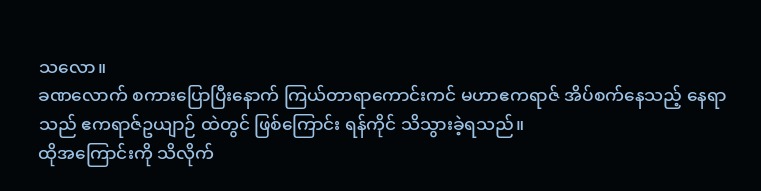သလော။
ခဏလောက် စကားပြောပြီးနောက် ကြယ်တာရာကောင်းကင် မဟာဧကရာဇ် အိပ်စက်နေသည့် နေရာသည် ဧကရာဇ်ဥယျာဉ် ထဲတွင် ဖြစ်ကြောင်း ရန်ကိုင် သိသွားခဲ့ရသည်။
ထိုအကြောင်းကို သိလိုက်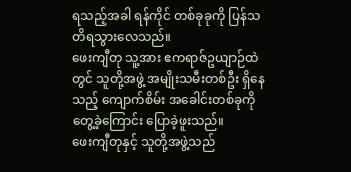ရသည့်အခါ ရန်ကိုင် တစ်ခုခုကို ပြန်သတိရသွားလေသည်။
ဖေးကျီတု သူ့အား ဧကရာဇ်ဥယျာဉ်ထဲတွင် သူတို့အဖွဲ့ အမျိုးသမီးတစ်ဦး ရှိနေသည့် ကျောက်စိမ်း အခေါင်းတစ်ခုကို တွေ့ခဲ့ကြောင်း ပြောခဲ့ဖူးသည်။
ဖေးကျီတုနှင့် သူတို့အဖွဲ့သည်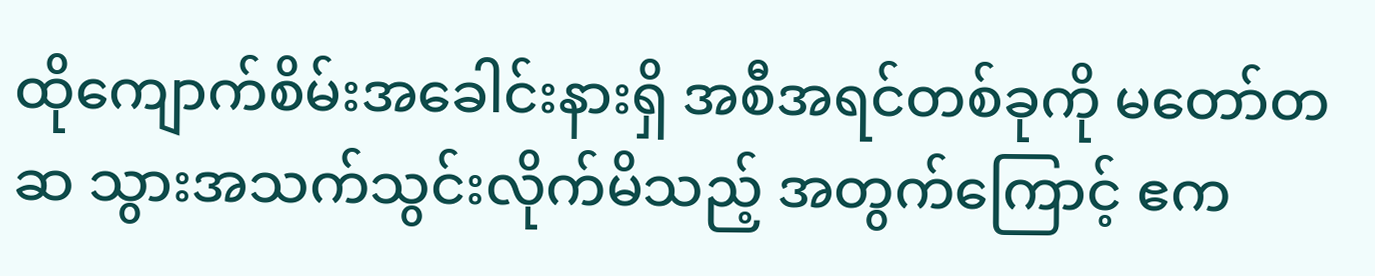ထိုကျောက်စိမ်းအခေါင်းနားရှိ အစီအရင်တစ်ခုကို မတော်တဆ သွားအသက်သွင်းလိုက်မိသည့် အတွက်ကြောင့် ဧက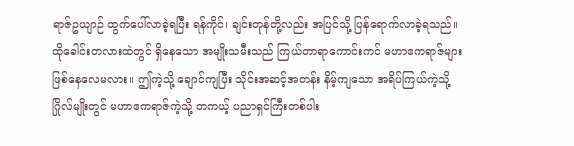ရာဇ်ဥယျာဉ် ထွက်ပေါ်လာခဲ့ရပြီး ရန်ကိုင်၊ ချင်းတုန်တို့လည်း အပြင်သို့ ပြန်ရောက်လာခဲ့ရသည်။
ထိုခေါင်းတလားထဲတွင် ရှိနေသော အမျိုးသမီးသည် ကြယ်တာရာကောင်းကင် မဟာဧကရာဇ်များ ဖြစ်နေလေမလား။ ဤကဲ့သို့ ချောင်ကျပြီး သိုင်းအဆင့်အတန်း နိမ့်ကျသော အရိပ်ကြယ်ကဲ့သို့ ဂြိုလ်မျိုးတွင် မဟာဧကရာဇ်ကဲ့သို့ တကယ့် ပညာရှင်ကြီးတစ်ပါး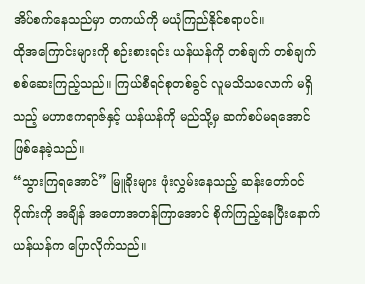အိပ်စက်နေသည်မှာ တကယ်ကို မယုံကြည်နိုင်စရာပင်။
ထိုအကြောင်းများကို စဉ်းစားရင်း ယန်ယန်ကို တစ်ချက် တစ်ချက် စစ်ဆေးကြည့်သည်။ ကြယ်စီရင်စုတစ်ခွင် လူမသိသလောက် မရှိသည့် မဟာဧကရာဇ်နှင့် ယန်ယန်ကို မည်သို့မှ ဆက်စပ်မရအောင် ဖြစ်နေခဲ့သည်။
“သွားကြရအောင်” မြူခိုးများ ဖုံးလွှမ်းနေသည့် ဆန်းတော်ဝင်ဂိုဏ်းကို အချိန် အတောအတန်ကြာအောင် စိုက်ကြည့်နေပြီးနောက် ယန်ယန်က ပြောလိုက်သည်။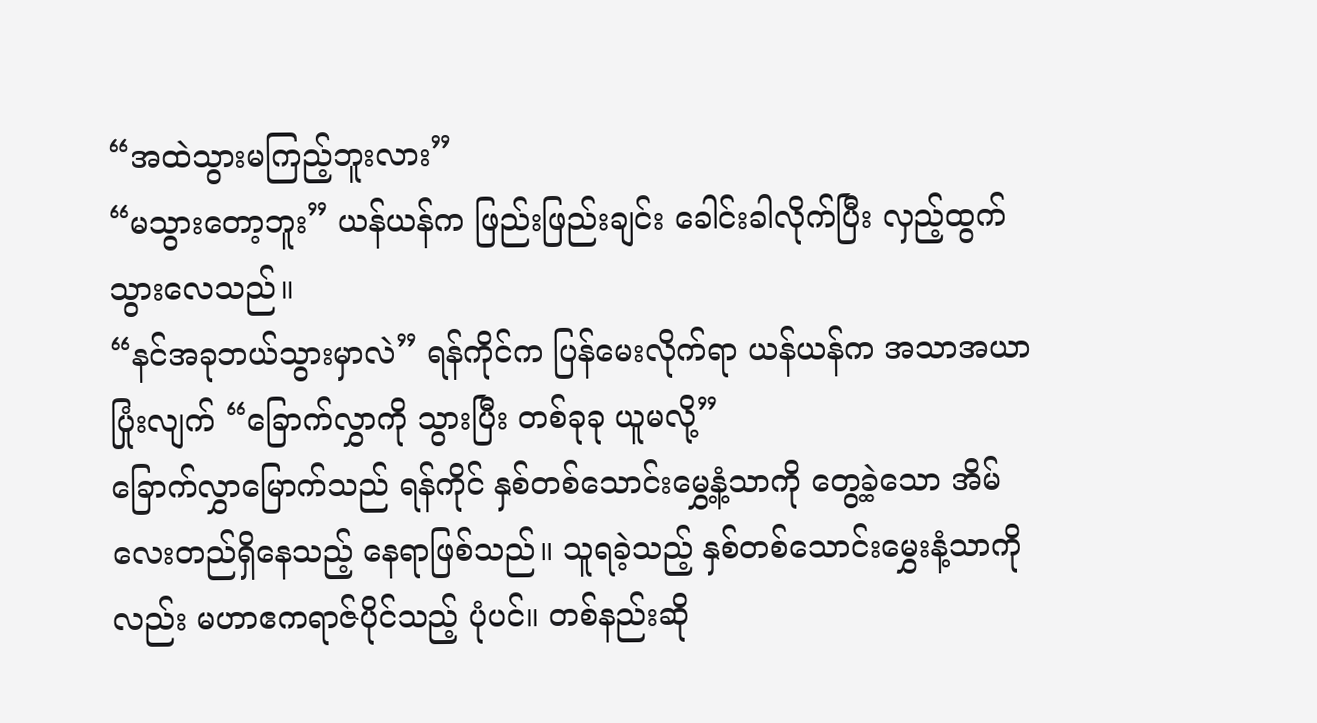“အထဲသွားမကြည့်ဘူးလား”
“မသွားတော့ဘူး” ယန်ယန်က ဖြည်းဖြည်းချင်း ခေါင်းခါလိုက်ပြီး လှည့်ထွက်သွားလေသည်။
“နင်အခုဘယ်သွားမှာလဲ” ရန်ကိုင်က ပြန်မေးလိုက်ရာ ယန်ယန်က အသာအယာပြုံးလျက် “ခြောက်လွှာကို သွားပြီး တစ်ခုခု ယူမလို့”
ခြောက်လွှာမြောက်သည် ရန်ကိုင် နှစ်တစ်သောင်းမွှေ့နံ့သာကို တွေ့ခဲ့သော အိမ်လေးတည်ရှိနေသည့် နေရာဖြစ်သည်။ သူရခဲ့သည့် နှစ်တစ်သောင်းမွှေးနံ့သာကိုလည်း မဟာဧကရာဇ်ပိုင်သည့် ပုံပင်။ တစ်နည်းဆို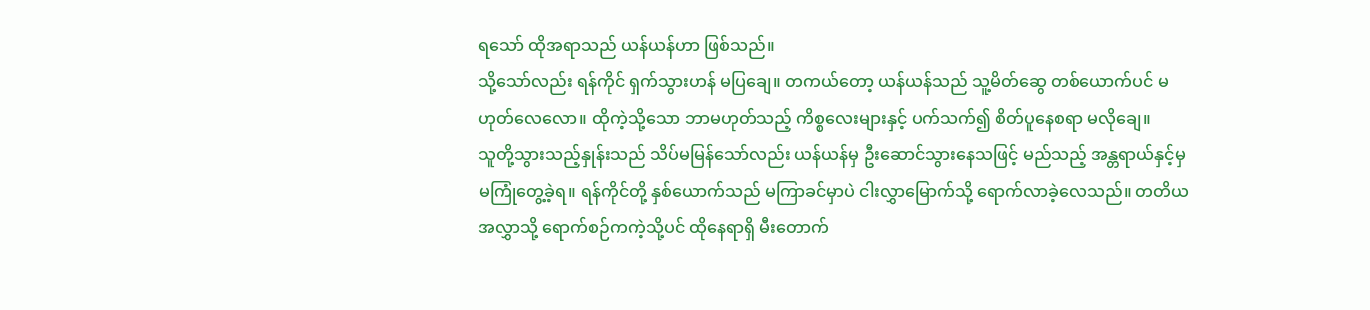ရသော် ထိုအရာသည် ယန်ယန်ဟာ ဖြစ်သည်။
သို့သော်လည်း ရန်ကိုင် ရှက်သွားဟန် မပြချေ။ တကယ်တော့ ယန်ယန်သည် သူ့မိတ်ဆွေ တစ်ယောက်ပင် မဟုတ်လေလော။ ထိုကဲ့သို့သော ဘာမဟုတ်သည့် ကိစ္စလေးများနှင့် ပက်သက်၍ စိတ်ပူနေစရာ မလိုချေ။
သူတို့သွားသည့်နှုန်းသည် သိပ်မမြန်သော်လည်း ယန်ယန်မှ ဦးဆောင်သွားနေသဖြင့် မည်သည့် အန္တရာယ်နှင့်မှ မကြုံတွေ့ခဲ့ရ။ ရန်ကိုင်တို့ နှစ်ယောက်သည် မကြာခင်မှာပဲ ငါးလွှာမြောက်သို့ ရောက်လာခဲ့လေသည်။ တတိယအလွှာသို့ ရောက်စဉ်ကကဲ့သို့ပင် ထိုနေရာရှိ မီးတောက်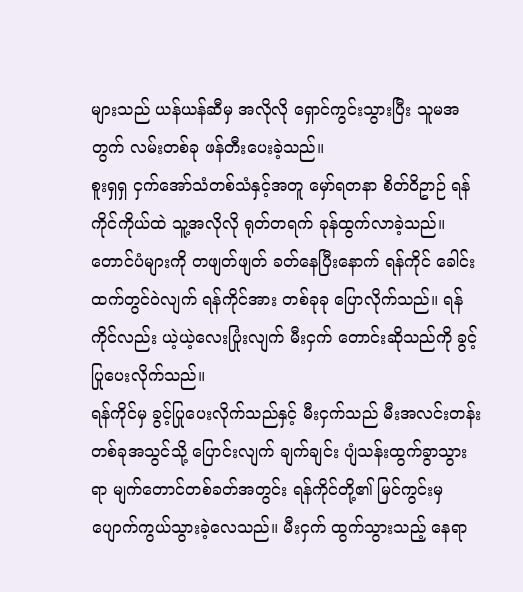များသည် ယန်ယန်ဆီမှ အလိုလို ရှောင်ကွင်းသွားပြီး သူမအတွက် လမ်းတစ်ခု ဖန်တီးပေးခဲ့သည်။
စူးရှရှ ငှက်အော်သံတစ်သံနှင့်အတူ မှော်ရတနာ စိတ်ဝိဥာဉ် ရန်ကိုင်ကိုယ်ထဲ သူ့အလိုလို ရုတ်တရက် ခုန်ထွက်လာခဲ့သည်။
တောင်ပံများကို တဖျတ်ဖျတ် ခတ်နေပြီးနောက် ရန်ကိုင် ခေါင်းထက်တွင်ဝဲလျက် ရန်ကိုင်အား တစ်ခုခု ပြောလိုက်သည်။ ရန်ကိုင်လည်း ယဲ့ယဲ့လေးပြုံးလျက် မီးငှက် တောင်းဆိုသည်ကို ခွင့်ပြုပေးလိုက်သည်။
ရန်ကိုင်မှ ခွင့်ပြုပေးလိုက်သည်နှင့် မီးငှက်သည် မီးအလင်းတန်း တစ်ခုအသွင်သို့ ပြောင်းလျက် ချက်ချင်း ပျံသန်းထွက်ခွာသွားရာ မျက်တောင်တစ်ခတ်အတွင်း ရန်ကိုင်တို့၏ မြင်ကွင်းမှ ပျောက်ကွယ်သွားခဲ့လေသည်။ မီးငှက် ထွက်သွားသည့် နေရာ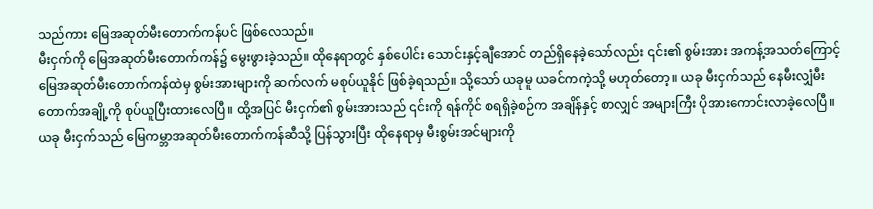သည်ကား မြေအဆုတ်မီးတောက်ကန်ပင် ဖြစ်လေသည်။
မီးငှက်ကို မြေအဆုတ်မီးတောက်ကန်၌ မွေးဖွားခဲ့သည်။ ထိုနေရာတွင် နှစ်ပေါင်း သောင်းနှင့်ချီအောင် တည်ရှိနေခဲ့သော်လည်း ၎င်း၏ စွမ်းအား အကန့်အသတ်ကြောင့် မြေအဆုတ်မီးတောက်ကန်ထဲမှ စွမ်းအားများကို ဆက်လက် မစုပ်ယူနိုင် ဖြစ်ခဲ့ရသည်။ သို့သော် ယခုမူ ယခင်ကကဲ့သို့ မဟုတ်တော့။ ယခု မီးငှက်သည် နေမီးလျှံမီးတောက်အချို့ကို စုပ်ယူပြီးထားလေပြီ။ ထို့အပြင် မီးငှက်၏ စွမ်းအားသည် ၎င်းကို ရန်ကိုင် စရရှိခဲ့စဉ်က အချိန်နှင့် စာလျှင် အများကြီး ပိုအားကောင်းလာခဲ့လေပြီ။
ယခု မီးငှက်သည် မြေကမ္ဘာအဆုတ်မီးတောက်ကန်ဆီသို့ ပြန်သွားပြီး ထိုနေရာမှ မီးစွမ်းအင်များကို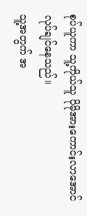စုပ်ယူကာ သူ့ကိုယ်သူ ပိုမိုအားကောင်းလာအောင် လုပ်ချင်နေသည်။
သူ့အတွက် အ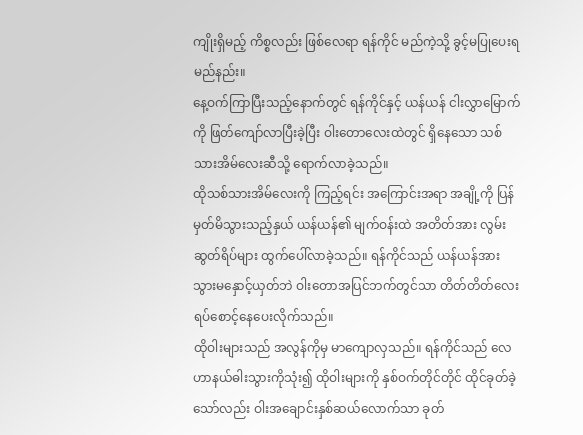ကျိုးရှိမည့် ကိစ္စလည်း ဖြစ်လေရာ ရန်ကိုင် မည်ကဲ့သို့ ခွင့်မပြုပေးရမည်နည်း။
နေ့ဝက်ကြာပြီးသည့်နောက်တွင် ရန်ကိုင်နှင့် ယန်ယန် ငါးလွှာမြောက်ကို ဖြတ်ကျော်လာပြီးခဲ့ပြီး ဝါးတောလေးထဲတွင် ရှိနေသော သစ်သားအိမ်လေးဆီသို့ ရောက်လာခဲ့သည်။
ထိုသစ်သားအိမ်လေးကို ကြည့်ရင်း အကြောင်းအရာ အချို့ကို ပြန်မှတ်မိသွားသည့်နှယ် ယန်ယန်၏ မျက်ဝန်းထဲ အတိတ်အား လွမ်းဆွတ်ရိပ်များ ထွက်ပေါ်လာခဲ့သည်။ ရန်ကိုင်သည် ယန်ယန်အား သွားမနှောင့်ယှတ်ဘဲ ဝါးတောအပြင်ဘက်တွင်သာ တိတ်တိတ်လေး ရပ်စောင့်နေပေးလိုက်သည်။
ထိုဝါးများသည် အလွန်ကိုမှ မာကျောလှသည်။ ရန်ကိုင်သည် လေဟာနယ်ဓါးသွားကိုသုံး၍ ထိုဝါးများကို နှစ်ဝက်တိုင်တိုင် ထိုင်ခုတ်ခဲ့သော်လည်း ဝါးအချောင်းနှစ်ဆယ်လောက်သာ ခုတ်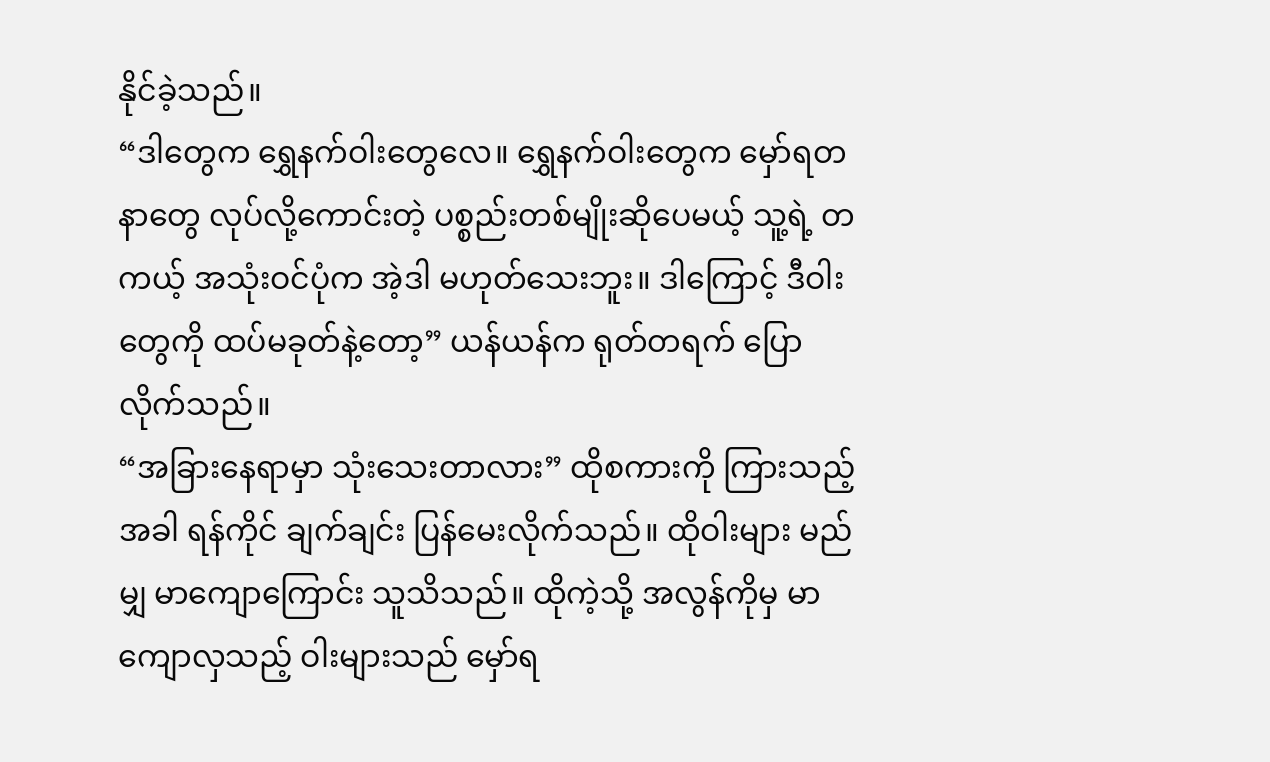နိုင်ခဲ့သည်။
“ဒါတွေက ရွှေနက်ဝါးတွေလေ။ ရွှေနက်ဝါးတွေက မှော်ရတနာတွေ လုပ်လို့ကောင်းတဲ့ ပစ္စည်းတစ်မျိုးဆိုပေမယ့် သူ့ရဲ့ တကယ့် အသုံးဝင်ပုံက အဲ့ဒါ မဟုတ်သေးဘူး။ ဒါကြောင့် ဒီဝါးတွေကို ထပ်မခုတ်နဲ့တော့” ယန်ယန်က ရုတ်တရက် ပြောလိုက်သည်။
“အခြားနေရာမှာ သုံးသေးတာလား” ထိုစကားကို ကြားသည့်အခါ ရန်ကိုင် ချက်ချင်း ပြန်မေးလိုက်သည်။ ထိုဝါးများ မည်မျှ မာကျောကြောင်း သူသိသည်။ ထိုကဲ့သို့ အလွန်ကိုမှ မာကျောလှသည့် ဝါးများသည် မှော်ရ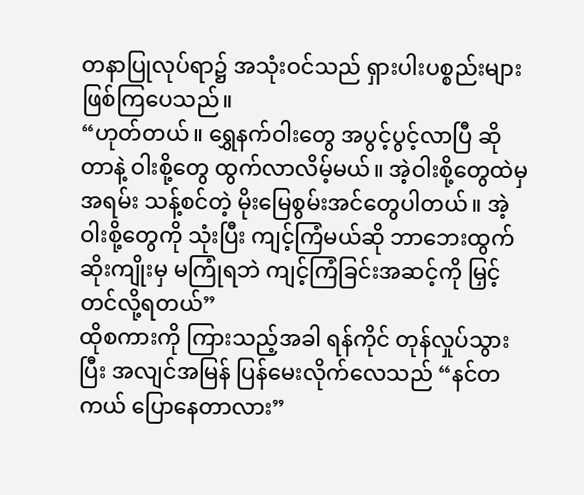တနာပြုလုပ်ရာ၌ အသုံးဝင်သည် ရှားပါးပစ္စည်းများ ဖြစ်ကြပေသည်။
“ဟုတ်တယ်။ ရွှေနက်ဝါးတွေ အပွင့်ပွင့်လာပြီ ဆိုတာနဲ့ ဝါးစို့တွေ ထွက်လာလိမ့်မယ်။ အဲ့ဝါးစို့တွေထဲမှ အရမ်း သန့်စင်တဲ့ မိုးမြေစွမ်းအင်တွေပါတယ်။ အဲ့ဝါးစို့တွေကို သုံးပြီး ကျင့်ကြံမယ်ဆို ဘာဘေးထွက်ဆိုးကျိုးမှ မကြုံရဘဲ ကျင့်ကြံခြင်းအဆင့်ကို မြှင့်တင်လို့ရတယ်”
ထိုစကားကို ကြားသည့်အခါ ရန်ကိုင် တုန်လှုပ်သွားပြီး အလျင်အမြန် ပြန်မေးလိုက်လေသည် “နင်တကယ် ပြောနေတာလား”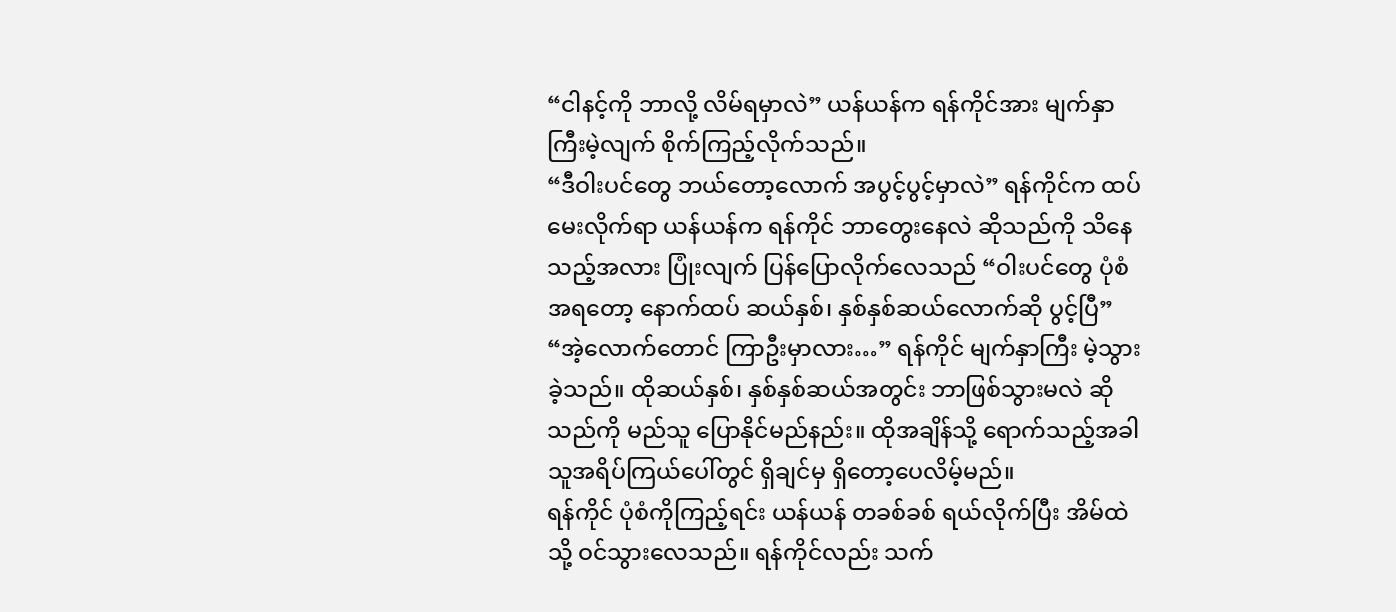“ငါနင့်ကို ဘာလို့ လိမ်ရမှာလဲ” ယန်ယန်က ရန်ကိုင်အား မျက်နှာကြီးမဲ့လျက် စိုက်ကြည့်လိုက်သည်။
“ဒီဝါးပင်တွေ ဘယ်တော့လောက် အပွင့်ပွင့်မှာလဲ” ရန်ကိုင်က ထပ်မေးလိုက်ရာ ယန်ယန်က ရန်ကိုင် ဘာတွေးနေလဲ ဆိုသည်ကို သိနေသည့်အလား ပြုံးလျက် ပြန်ပြောလိုက်လေသည် “ဝါးပင်တွေ ပုံစံအရတော့ နောက်ထပ် ဆယ်နှစ်၊ နှစ်နှစ်ဆယ်လောက်ဆို ပွင့်ပြီ”
“အဲ့လောက်တောင် ကြာဦးမှာလား…” ရန်ကိုင် မျက်နှာကြီး မဲ့သွားခဲ့သည်။ ထိုဆယ်နှစ်၊ နှစ်နှစ်ဆယ်အတွင်း ဘာဖြစ်သွားမလဲ ဆိုသည်ကို မည်သူ ပြောနိုင်မည်နည်း။ ထိုအချိန်သို့ ရောက်သည့်အခါ သူအရိပ်ကြယ်ပေါ်တွင် ရှိချင်မှ ရှိတော့ပေလိမ့်မည်။
ရန်ကိုင် ပုံစံကိုကြည့်ရင်း ယန်ယန် တခစ်ခစ် ရယ်လိုက်ပြီး အိမ်ထဲသို့ ဝင်သွားလေသည်။ ရန်ကိုင်လည်း သက်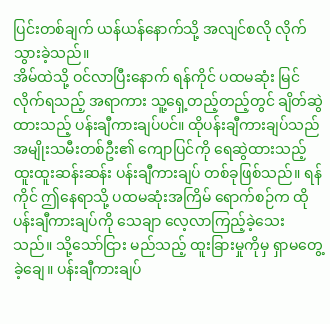ပြင်းတစ်ချက် ယန်ယန်နောက်သို့ အလျင်စလို လိုက်သွားခဲ့သည်။
အိမ်ထဲသို့ ဝင်လာပြီးနောက် ရန်ကိုင် ပထမဆုံး မြင်လိုက်ရသည့် အရာကား သူ့ရှေ့တည့်တည့်တွင် ချိတ်ဆွဲထားသည့် ပန်းချီကားချပ်ပင်။ ထိုပန်းချီကားချပ်သည် အမျိုးသမီးတစ်ဦး၏ ကျောပြင်ကို ရေဆွဲထားသည့် ထူးထူးဆန်းဆန်း ပန်းချီကားချပ် တစ်ခုဖြစ်သည်။ ရန်ကိုင် ဤနေရာသို့ ပထမဆုံးအကြိမ် ရောက်စဉ်က ထိုပန်းချီကားချပ်ကို သေချာ လေ့လာကြည့်ခဲ့သေးသည်။ သို့သော်ငြား မည်သည့် ထူးခြားမှုကိုမှ ရှာမတွေ့ခဲ့ချေ။ ပန်းချီကားချပ်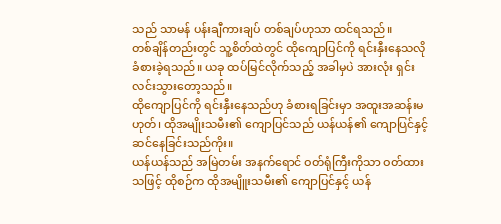သည် သာမန် ပန်းချီကားချပ် တစ်ချပ်ဟုသာ ထင်ရသည်။
တစ်ချိန်တည်းတွင် သူ့စိတ်ထဲတွင် ထိုကျောပြင်ကို ရင်းနှီးနေသလို ခံစားခဲ့ရသည်။ ယခု ထပ်မြင်လိုက်သည့် အခါမှပဲ အားလုံး ရှင်းလင်းသွားတော့သည်။
ထိုကျောပြင်ကို ရင်းနှီးနေသည်ဟု ခံစားရခြင်းမှာ အထူးအဆန်းမဟုတ်၊ ထိုအမျိုးသမီး၏ ကျောပြင်သည် ယန်ယန်၏ ကျောပြင်နှင့် ဆင်နေခြင်းသည်ကိုး။
ယန်ယန်သည် အမြဲတမ်း အနက်ရောင် ဝတ်ရုံကြီးကိုသာ ဝတ်ထားသဖြင့် ထိုစဉ်က ထိုအမျိူးသမီး၏ ကျောပြင်နှင့် ယန်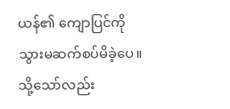ယန်၏ ကျောပြင်ကို သွားမဆက်စပ်မိခဲ့ပေ။ သို့သော်လည်း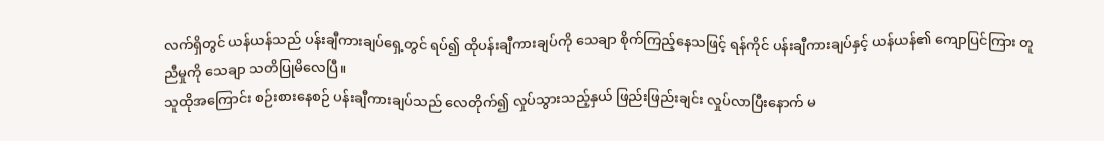လက်ရှိတွင် ယန်ယန်သည် ပန်းချီကားချပ်ရှေ့တွင် ရပ်၍ ထိုပန်းချီကားချပ်ကို သေချာ စိုက်ကြည့်နေသဖြင့် ရန်ကိုင် ပန်းချီကားချပ်နှင့် ယန်ယန်၏ ကျောပြင်ကြား တူညီမှုကို သေချာ သတိပြုမိလေပြီ။
သူထိုအကြောင်း စဉ်းစားနေစဉ် ပန်းချီကားချပ်သည် လေတိုက်၍ လှုပ်သွားသည့်နှယ် ဖြည်းဖြည်းချင်း လှုပ်လာပြီးနောက် မ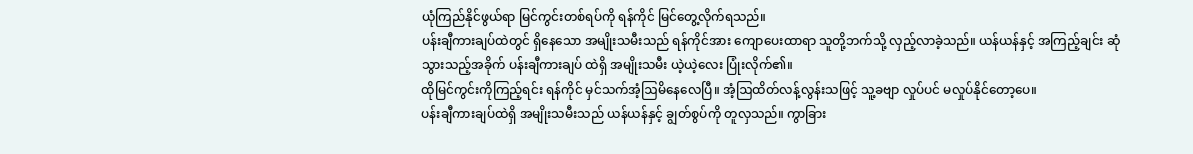ယုံကြည်နိုင်ဖွယ်ရာ မြင်ကွင်းတစ်ရပ်ကို ရန်ကိုင် မြင်တွေ့လိုက်ရသည်။
ပန်းချီကားချပ်ထဲတွင် ရှိနေသော အမျိုးသမီးသည် ရန်ကိုင်အား ကျောပေးထာရာ သူတို့ဘက်သို့ လှည့်လာခဲ့သည်။ ယန်ယန်နှင့် အကြည့်ချင်း ဆုံသွားသည့်အခိုက် ပန်းချီကားချပ် ထဲရှိ အမျိုးသမီး ယဲ့ယဲ့လေး ပြုံးလိုက်၏။
ထိုမြင်ကွင်းကိုကြည့်ရင်း ရန်ကိုင် မှင်သက်အံ့ဩမိနေလေပြီ။ အံ့ဩထိတ်လန့်လွန်းသဖြင့် သူ့ခဗျာ လှုပ်ပင် မလှုပ်နိုင်တော့ပေ။
ပန်းချီကားချပ်ထဲရှိ အမျိုးသမီးသည် ယန်ယန်နှင့် ချွတ်စွပ်ကို တူလှသည်။ ကွာခြား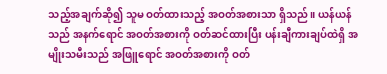သည့်အချက်ဆို၍ သူမ ဝတ်ထားသည့် အဝတ်အစားသာ ရှိသည်။ ယန်ယန်သည် အနက်ရောင် အဝတ်အစားကို ဝတ်ဆင်ထားပြီး ပန်းချီကားချပ်ထဲရှိ အမျိုးသမီးသည် အဖြူရောင် အဝတ်အစားကို ဝတ်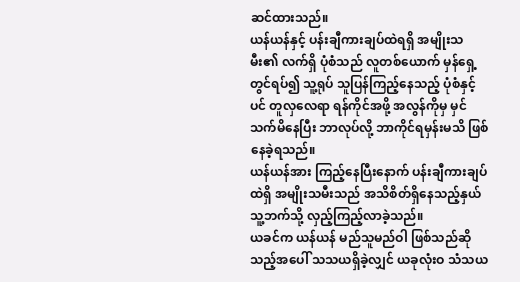ဆင်ထားသည်။
ယန်ယန်နှင့် ပန်းချီကားချပ်ထဲရရှိ အမျိုးသမီး၏ လက်ရှိ ပုံစံသည် လူတစ်ယောက် မှန်ရှေ့တွင်ရပ်၍ သူ့ရုပ် သူပြန်ကြည့်နေသည့် ပုံစံနှင့်ပင် တူလှလေရာ ရန်ကိုင်အဖို့ အလွန်ကိုမှ မှင်သက်မိနေပြီး ဘာလုပ်လို့ ဘာကိုင်ရမှန်းမသိ ဖြစ်နေခဲ့ရသည်။
ယန်ယန်အား ကြည့်နေပြီးနောက် ပန်းချီကားချပ်ထဲရှိ အမျိုးသမီးသည် အသိစိတ်ရှိနေသည့်နှယ် သူ့ဘက်သို့ လှည့်ကြည့်လာခဲ့သည်။
ယခင်က ယန်ယန် မည်သူမည်ဝါ ဖြစ်သည်ဆိုသည့်အပေါ် သသယရှိခဲ့လျှင် ယခုလုံးဝ သံသယ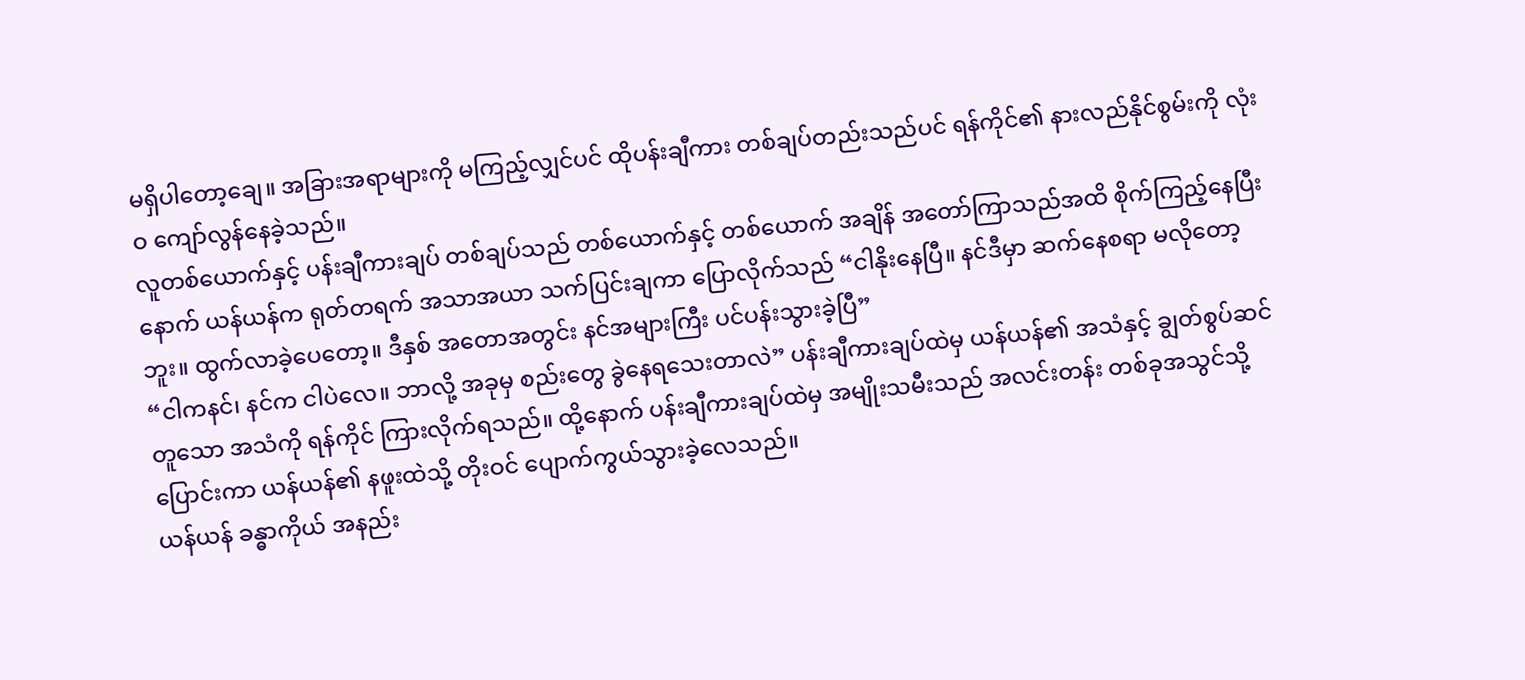မရှိပါတော့ချေ။ အခြားအရာများကို မကြည့်လျှင်ပင် ထိုပန်းချီကား တစ်ချပ်တည်းသည်ပင် ရန်ကိုင်၏ နားလည်နိုင်စွမ်းကို လုံးဝ ကျော်လွန်နေခဲ့သည်။
လူတစ်ယောက်နှင့် ပန်းချီကားချပ် တစ်ချပ်သည် တစ်ယောက်နှင့် တစ်ယောက် အချိန် အတော်ကြာသည်အထိ စိုက်ကြည့်နေပြီးနောက် ယန်ယန်က ရုတ်တရက် အသာအယာ သက်ပြင်းချကာ ပြောလိုက်သည် “ငါနိုးနေပြီ။ နင်ဒီမှာ ဆက်နေစရာ မလိုတော့ဘူး။ ထွက်လာခဲ့ပေတော့။ ဒီနှစ် အတောအတွင်း နင်အများကြီး ပင်ပန်းသွားခဲ့ပြီ”
“ငါကနင်၊ နင်က ငါပဲလေ။ ဘာလို့ အခုမှ စည်းတွေ ခွဲနေရသေးတာလဲ” ပန်းချီကားချပ်ထဲမှ ယန်ယန်၏ အသံနှင့် ချွတ်စွပ်ဆင်တူသော အသံကို ရန်ကိုင် ကြားလိုက်ရသည်။ ထို့နောက် ပန်းချီကားချပ်ထဲမှ အမျိုးသမီးသည် အလင်းတန်း တစ်ခုအသွင်သို့ ပြောင်းကာ ယန်ယန်၏ နဖူးထဲသို့ တိုးဝင် ပျောက်ကွယ်သွားခဲ့လေသည်။
ယန်ယန် ခန္ဓာကိုယ် အနည်း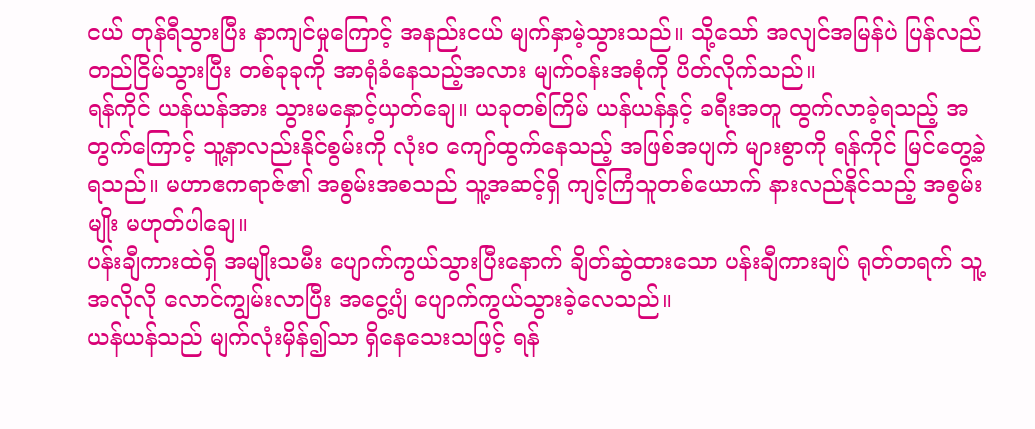ငယ် တုန်ရီသွားပြီး နာကျင်မှုကြောင့် အနည်းငယ် မျက်နှာမဲ့သွားသည်။ သို့သော် အလျင်အမြန်ပဲ ပြန်လည် တည်ငြိမ်သွားပြီး တစ်ခုခုကို အာရုံခံနေသည့်အလား မျက်ဝန်းအစုံကို ပိတ်လိုက်သည်။
ရန်ကိုင် ယန်ယန်အား သွားမနှောင့်ယှတ်ချေ။ ယခုတစ်ကြိမ် ယန်ယန်နှင့် ခရီးအတူ ထွက်လာခဲ့ရသည့် အတွက်ကြောင့် သူ့နာလည်းနိုင်စွမ်းကို လုံးဝ ကျော်ထွက်နေသည့် အဖြစ်အပျက် များစွာကို ရန်ကိုင် မြင်တွေ့ခဲ့ရသည်။ မဟာဧကရာဇ်၏ အစွမ်းအစသည် သူ့အဆင့်ရှိ ကျင့်ကြံသူတစ်ယောက် နားလည်နိုင်သည့် အစွမ်းမျိုး မဟုတ်ပါချေ။
ပန်းချီကားထဲရှိ အမျိုးသမီး ပျောက်ကွယ်သွားပြီးနောက် ချိတ်ဆွဲထားသော ပန်းချီကားချပ် ရုတ်တရက် သူ့အလိုလို လောင်ကျွမ်းလာပြီး အငွေ့ပျံ ပျောက်ကွယ်သွားခဲ့လေသည်။
ယန်ယန်သည် မျက်လုံးမှိန်၍သာ ရှိနေသေးသဖြင့် ရန်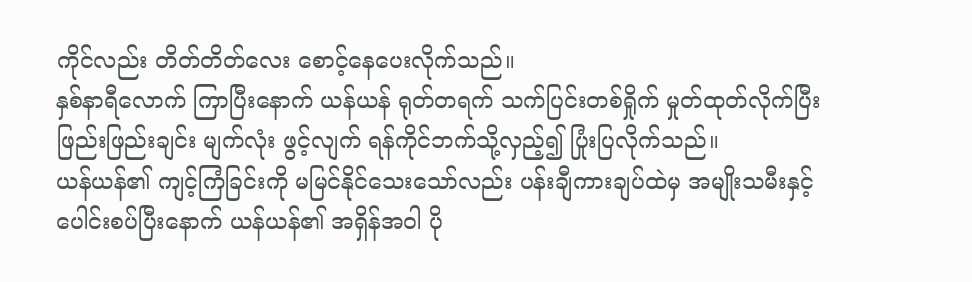ကိုင်လည်း တိတ်တိတ်လေး စောင့်နေပေးလိုက်သည်။
နှစ်နာရီလောက် ကြာပြီးနောက် ယန်ယန် ရုတ်တရက် သက်ပြင်းတစ်ရှိုက် မှုတ်ထုတ်လိုက်ပြီး ဖြည်းဖြည်းချင်း မျက်လုံး ဖွင့်လျက် ရန်ကိုင်ဘက်သို့လှည့်၍ ပြုံးပြလိုက်သည်။
ယန်ယန်၏ ကျင့်ကြံခြင်းကို မမြင်နိုင်သေးသော်လည်း ပန်းချီကားချပ်ထဲမှ အမျိုးသမီးနှင့် ပေါင်းစပ်ပြီးနောက် ယန်ယန်၏ အရှိန်အဝါ ပို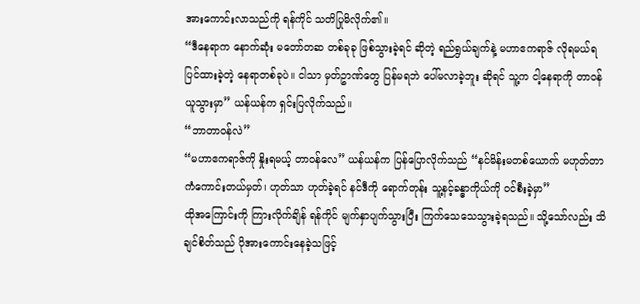အားကောင်းလာသည်ကို ရန်ကိုင် သတိပြုမိလိုက်၏။
“ဒီနေရာက နောက်ဆုံး မတော်တဆ တစ်ခုခု ဖြစ်သွားခဲ့ရင် ဆိုတဲ့ ရည်ရွယ်ချက်နဲ့ မဟာဧကရာဇ် လိုရမယ်ရ ပြင်ထားခဲ့တဲ့ နေရာတစ်ခုပဲ။ ငါသာ မှတ်ဥာဏ်တွေ ပြန်မရဘဲ ပေါ်မလာခဲ့ဘူး ဆိုရင် သူ့က ငါ့နေရာကို တာဝန်ယူသွားမှာ” ယန်ယန်က ရှင်းပြလိုက်သည်။
“ဘာတာဝန်လဲ”
“မဟာဧကရာဇ်ကို နှိုးရမယ့် တာဝန်လေ” ယန်ယန်က ပြန်ပြောလိုက်သည် “နင်မိန်းမတစ်ယောက် မဟုတ်တာ ကံကောင်းတယ်မှတ်၊ ဟုတ်သာ ဟုတ်ခဲ့ရင် နင်ဒီကို ရောက်တုန်း သူ့နင့်ခန္ဓာကိုယ်ကို ဝင်စီးခဲ့မှာ”
ထိုအကြောင်းကို ကြားလိုက်ချိန် ရန်ကိုင် မျက်နှာပျက်သွားပြီး ကြက်သေသေသွားခဲ့ရသည်။ သို့သော်လည်း သိချင်စိတ်သည် ပိုအားကောင်းနေခဲ့သဖြင့်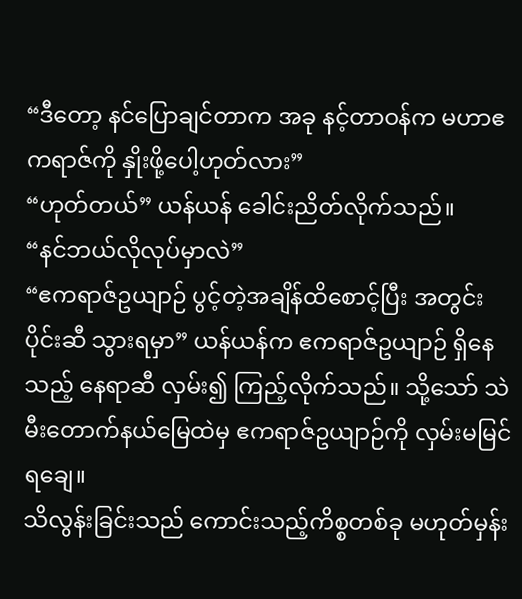“ဒီတော့ နင်ပြောချင်တာက အခု နင့်တာဝန်က မဟာဧကရာဇ်ကို နှိုးဖို့ပေါ့ဟုတ်လား”
“ဟုတ်တယ်” ယန်ယန် ခေါင်းညိတ်လိုက်သည်။
“နင်ဘယ်လိုလုပ်မှာလဲ”
“ဧကရာဇ်ဥယျာဉ် ပွင့်တဲ့အချိန်ထိစောင့်ပြီး အတွင်းပိုင်းဆီ သွားရမှာ” ယန်ယန်က ဧကရာဇ်ဥယျာဉ် ရှိနေသည့် နေရာဆီ လှမ်း၍ ကြည့်လိုက်သည်။ သို့သော် သဲမီးတောက်နယ်မြေထဲမှ ဧကရာဇ်ဥယျာဉ်ကို လှမ်းမမြင်ရချေ။
သိလွန်းခြင်းသည် ကောင်းသည့်ကိစ္စတစ်ခု မဟုတ်မှန်း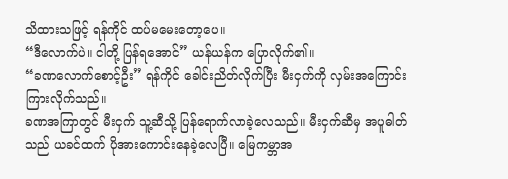သိထားသဖြင့် ရန်ကိုင် ထပ်မမေးတော့ပေ။
“ဒီလောက်ပဲ။ ငါတို့ ပြန်ရအောင်” ယန်ယန်က ပြောလိုက်၏။
“ခဏလောက်စောင့်ဦး” ရန်ကိုင် ခေါင်းညိတ်လိုက်ပြီး မီးငှက်ကို လှမ်းအကြောင်းကြားလိုက်သည်။
ခဏအကြာတွင် မီးငှက် သူ့ဆီသို့ ပြန်ရောက်လာခဲ့လေသည်။ မီးငှက်ဆီမှ အပူဓါတ်သည် ယခင်ထက် ပိုအားကောင်းနေခဲ့လေပြီ။ မြေကမ္ဘာအ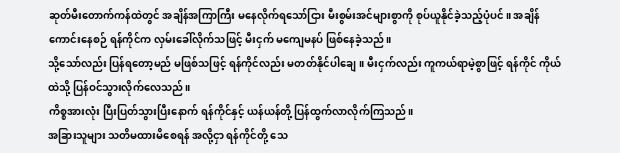ဆုတ်မီးတောက်ကန်ထဲတွင် အချိန်အကြာကြီး မနေလိုက်ရသော်ငြား မီးစွမ်းအင်များစွာကို စုပ်ယူနိုင်ခဲ့သည့်ပုံပင်။ အချိန်ကောင်းနေစဉ် ရန်ကိုင်က လှမ်းခေါ်လိုက်သဖြင့် မီးငှက် မကျေမနပ် ဖြစ်နေခဲ့သည်။
သို့သော်လည်း ပြန်ရတော့မည် မဖြစ်သဖြင့် ရန်ကိုင်လည်း မတတ်နိုင်ပါချေ။ မီးငှက်လည်း ကူကယ်ရာမဲ့စွာဖြင့် ရန်ကိုင် ကိုယ်ထဲသို့ ပြန်ဝင်သွားလိုက်လေသည်။
ကိစ္စအားလုံး ပြီးပြတ်သွားပြီးနောက် ရန်ကိုင်နှင့် ယန်ယန်တို့ ပြန်ထွက်လာလိုက်ကြသည်။
အခြားသူများ သတိမထားမိစေရန် အလို့ငှာ ရန်ကိုင်တို့ သေ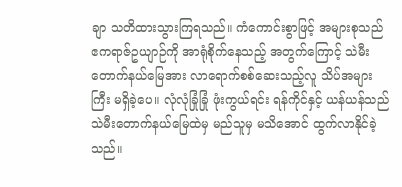ချာ သတိထားသွားကြရသည်။ ကံကောင်းစွာဖြင့် အများစုသည် ဧကရာဇ်ဥယျာဉ်ကို အာရုံစိုက်နေသည့် အတွက်ကြောင့် သဲမီးတောက်နယ်မြေအား လာရောက်စစ်ဆေးသည့်လူ သိပ်အများကြီး မရှိခဲ့ပေ။ လုံလုံခြုံခြုံ ဖုံးကွယ်ရင်း ရန်ကိုင်နှင့် ယန်ယန်သည် သဲမီးတောက်နယ်မြေထဲမှ မည်သူမှ မသိအောင် ထွက်လာနိုင်ခဲ့သည်။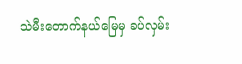သဲမီးတောက်နယ်မြေမှ ခပ်လှမ်း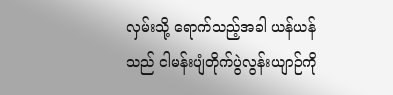လှမ်းသို့ ရောက်သည့်အခါ ယန်ယန်သည် ငါမန်းပျံတိုက်ပွဲလွန်းယျာဉ်ကို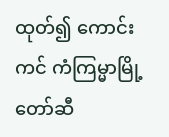ထုတ်၍ ကောင်းကင် ကံကြမ္မာမြို့တော်ဆီ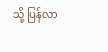သို့ ပြန်လာ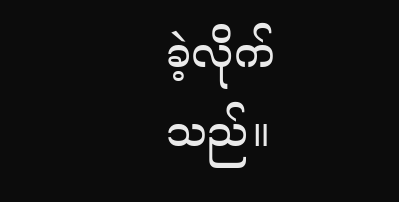ခဲ့လိုက်သည်။